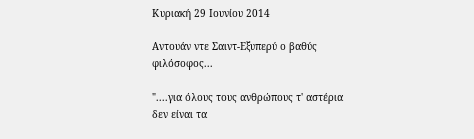Κυριακή 29 Ιουνίου 2014

Αντουάν ντε Σαιντ-Εξυπερύ ο βαθύς φιλόσοφος...

"....για όλους τους ανθρώπους τ' αστέρια δεν είναι τα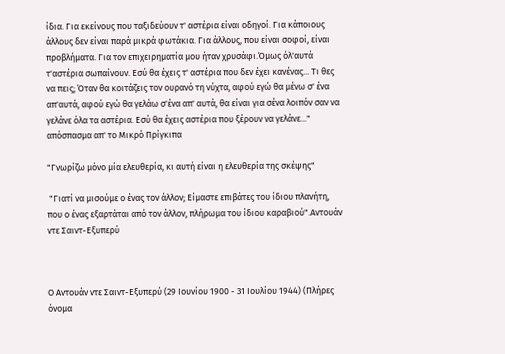ίδια. Για εκείνους που ταξιδεύουν τ' αστέρια είναι οδηγοί. Για κάποιους άλλους δεν είναι παρά μικρά φωτάκια. Για άλλους, που είναι σοφοί, είναι προβλήματα. Για τον επιχειρηματία μου ήταν χρυσάφι.Όμως όλ'αυτά τ'αστέρια σωπαίνουν. Εσύ θα έχεις τ' αστέρια που δεν έχει κανένας... Τι θες να πεις; Όταν θα κοιτάζεις τον ουρανό τη νύχτα, αφού εγώ θα μένω σ' ένα απ'αυτά, αφού εγώ θα γελάω σ'ένα απ' αυτά, θα είναι για σένα λοιπόν σαν να γελάνε όλα τα αστέρια. Εσύ θα έχεις αστέρια που ξέρουν να γελάνε..." απόσπασμα απ' το Μικρό Πρίγκιπα

"Γνωρίζω μόνο μία ελευθερία, κι αυτή είναι η ελευθερία της σκέψης"

 "Γιατί να μισούμε ο ένας τον άλλον; Είμαστε επιβάτες του ίδιου πλανήτη, που ο ένας εξαρτάται από τον άλλον, πλήρωμα του ίδιου καραβιού".Αντουάν ντε Σαιντ-Εξυπερύ



Ο Αντουάν ντε Σαιντ-Εξυπερύ (29 Ιουνίου 1900 - 31 Ιουλίου 1944) (Πλήρες όνομα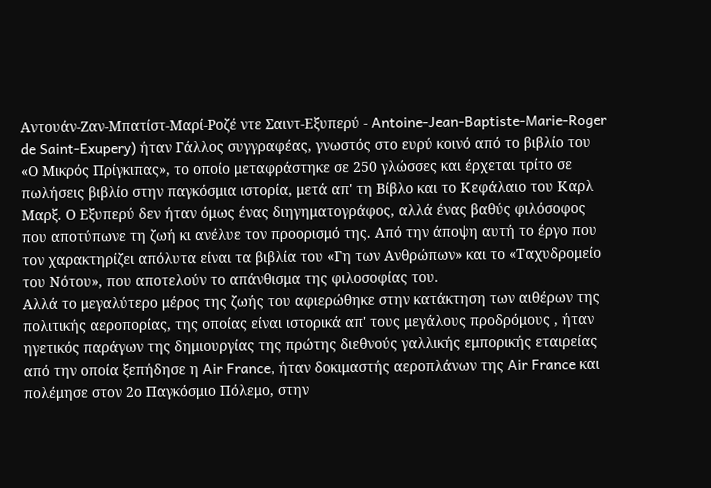Αντουάν-Ζαν-Μπατίστ-Μαρί-Ροζέ ντε Σαιντ-Εξυπερύ - Antoine-Jean-Baptiste-Marie-Roger de Saint-Exupery) ήταν Γάλλος συγγραφέας, γνωστός στο ευρύ κοινό από το βιβλίο του «Ο Μικρός Πρίγκιπας», το οποίο μεταφράστηκε σε 250 γλώσσες και έρχεται τρίτο σε πωλήσεις βιβλίο στην παγκόσμια ιστορία, μετά απ' τη Βίβλο και το Κεφάλαιο του Καρλ Μαρξ. Ο Εξυπερύ δεν ήταν όμως ένας διηγηματογράφος, αλλά ένας βαθύς φιλόσοφος που αποτύπωνε τη ζωή κι ανέλυε τον προορισμό της. Από την άποψη αυτή το έργο που τον χαρακτηρίζει απόλυτα είναι τα βιβλία του «Γη των Ανθρώπων» και το «Ταχυδρομείο του Νότου», που αποτελούν το απάνθισμα της φιλοσοφίας του.
Αλλά το μεγαλύτερο μέρος της ζωής του αφιερώθηκε στην κατάκτηση των αιθέρων της πολιτικής αεροπορίας, της οποίας είναι ιστορικά απ' τους μεγάλους προδρόμους , ήταν ηγετικός παράγων της δημιουργίας της πρώτης διεθνούς γαλλικής εμπορικής εταιρείας από την οποία ξεπήδησε η Air France, ήταν δοκιμαστής αεροπλάνων της Air France και πολέμησε στον 2ο Παγκόσμιο Πόλεμο, στην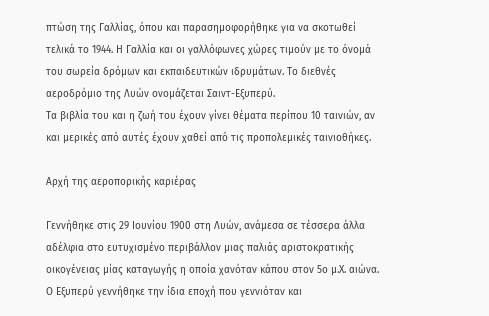πτώση της Γαλλίας, όπου και παρασημοφορήθηκε για να σκοτωθεί τελικά το 1944. Η Γαλλία και οι γαλλόφωνες χώρες τιμούν με το όνομά του σωρεία δρόμων και εκπαιδευτικών ιδρυμάτων. Το διεθνές αεροδρόμιο της Λυών ονομάζεται Σαιντ-Εξυπερύ.
Τα βιβλία του και η ζωή του έχουν γίνει θέματα περίπου 10 ταινιών, αν και μερικές από αυτές έχουν χαθεί από τις προπολεμικές ταινιοθήκες.

Αρχή της αεροπορικής καριέρας

Γεννήθηκε στις 29 Ιουνίου 1900 στη Λυών, ανάμεσα σε τέσσερα άλλα αδέλφια στο ευτυχισμένο περιβάλλον μιας παλιάς αριστοκρατικής οικογένειας μίας καταγωγής η οποία χανόταν κάπου στον 5ο μ.Χ. αιώνα. Ο Εξυπερύ γεννήθηκε την ίδια εποχή που γεννιόταν και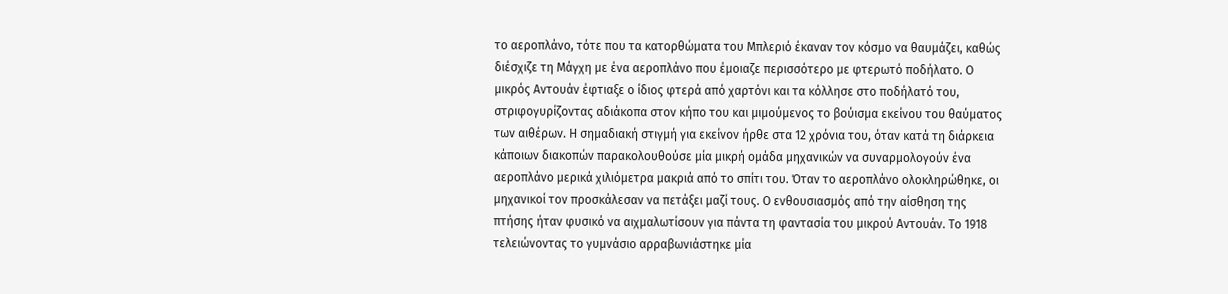το αεροπλάνο, τότε που τα κατορθώματα του Μπλεριό έκαναν τον κόσμο να θαυμάζει, καθώς διέσχιζε τη Μάγχη με ένα αεροπλάνο που έμοιαζε περισσότερο με φτερωτό ποδήλατο. Ο μικρός Αντουάν έφτιαξε ο ίδιος φτερά από χαρτόνι και τα κόλλησε στο ποδήλατό του, στριφογυρίζοντας αδιάκοπα στον κήπο του και μιμούμενος το βούισμα εκείνου του θαύματος των αιθέρων. Η σημαδιακή στιγμή για εκείνον ήρθε στα 12 χρόνια του, όταν κατά τη διάρκεια κάποιων διακοπών παρακολουθούσε μία μικρή ομάδα μηχανικών να συναρμολογούν ένα αεροπλάνο μερικά χιλιόμετρα μακριά από το σπίτι του. Όταν το αεροπλάνο ολοκληρώθηκε, οι μηχανικοί τον προσκάλεσαν να πετάξει μαζί τους. Ο ενθουσιασμός από την αίσθηση της πτήσης ήταν φυσικό να αιχμαλωτίσουν για πάντα τη φαντασία του μικρού Αντουάν. Το 1918 τελειώνοντας το γυμνάσιο αρραβωνιάστηκε μία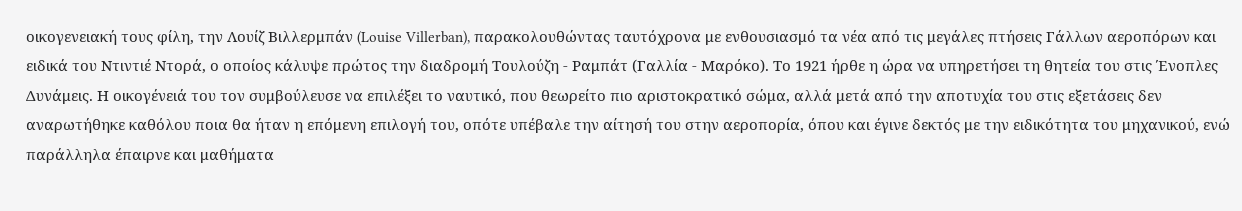οικογενειακή τους φίλη, την Λουίζ Βιλλερμπάν (Louise Villerban), παρακολουθώντας ταυτόχρονα με ενθουσιασμό τα νέα από τις μεγάλες πτήσεις Γάλλων αεροπόρων και ειδικά του Ντιντιέ Ντορά, ο οποίος κάλυψε πρώτος την διαδρομή Τουλούζη - Ραμπάτ (Γαλλία - Μαρόκο). Το 1921 ήρθε η ώρα να υπηρετήσει τη θητεία του στις Ένοπλες Δυνάμεις. Η οικογένειά του τον συμβούλευσε να επιλέξει το ναυτικό, που θεωρείτο πιο αριστοκρατικό σώμα, αλλά μετά από την αποτυχία του στις εξετάσεις δεν αναρωτήθηκε καθόλου ποια θα ήταν η επόμενη επιλογή του, οπότε υπέβαλε την αίτησή του στην αεροπορία, όπου και έγινε δεκτός με την ειδικότητα του μηχανικού, ενώ παράλληλα έπαιρνε και μαθήματα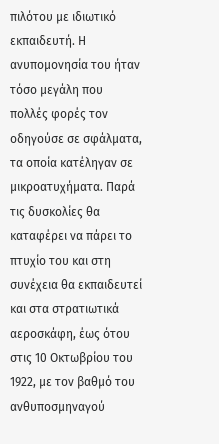πιλότου με ιδιωτικό εκπαιδευτή. Η ανυπομονησία του ήταν τόσο μεγάλη που πολλές φορές τον οδηγούσε σε σφάλματα, τα οποία κατέληγαν σε μικροατυχήματα. Παρά τις δυσκολίες θα καταφέρει να πάρει το πτυχίο του και στη συνέχεια θα εκπαιδευτεί και στα στρατιωτικά αεροσκάφη, έως ότου στις 10 Οκτωβρίου του 1922, με τον βαθμό του ανθυποσμηναγού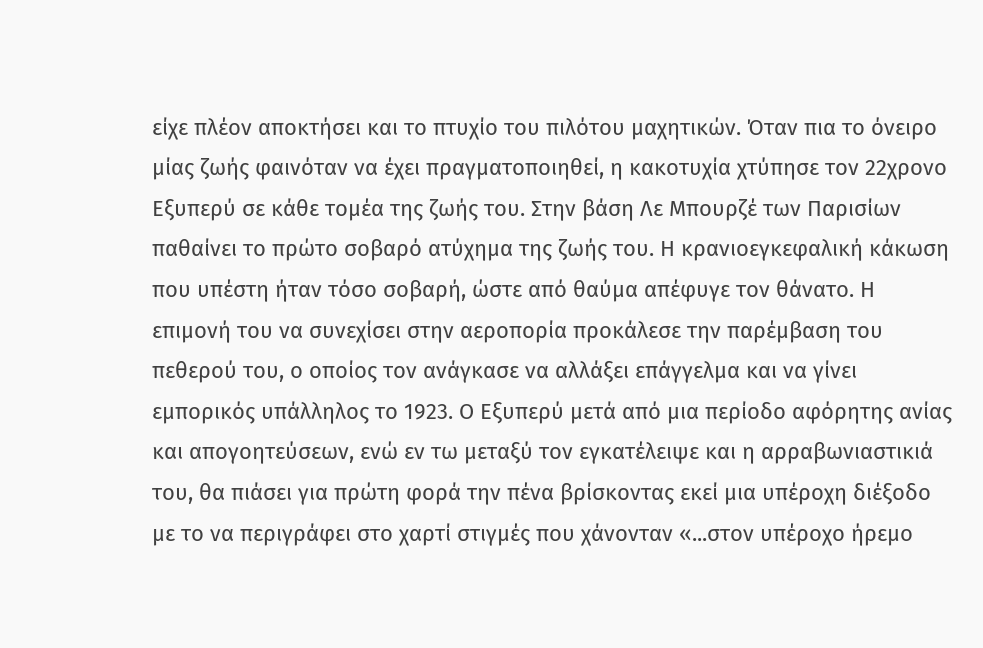είχε πλέον αποκτήσει και το πτυχίο του πιλότου μαχητικών. Όταν πια το όνειρο μίας ζωής φαινόταν να έχει πραγματοποιηθεί, η κακοτυχία χτύπησε τον 22χρονο Εξυπερύ σε κάθε τομέα της ζωής του. Στην βάση Λε Μπουρζέ των Παρισίων παθαίνει το πρώτο σοβαρό ατύχημα της ζωής του. Η κρανιοεγκεφαλική κάκωση που υπέστη ήταν τόσο σοβαρή, ώστε από θαύμα απέφυγε τον θάνατο. Η επιμονή του να συνεχίσει στην αεροπορία προκάλεσε την παρέμβαση του πεθερού του, ο οποίος τον ανάγκασε να αλλάξει επάγγελμα και να γίνει εμπορικός υπάλληλος το 1923. Ο Εξυπερύ μετά από μια περίοδο αφόρητης ανίας και απογοητεύσεων, ενώ εν τω μεταξύ τον εγκατέλειψε και η αρραβωνιαστικιά του, θα πιάσει για πρώτη φορά την πένα βρίσκοντας εκεί μια υπέροχη διέξοδο με το να περιγράφει στο χαρτί στιγμές που χάνονταν «...στον υπέροχο ήρεμο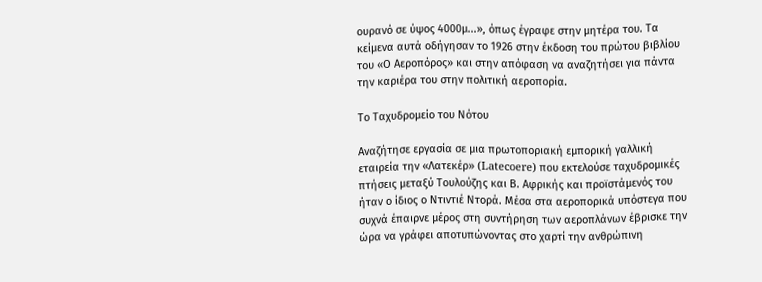ουρανό σε ύψος 4000μ...», όπως έγραφε στην μητέρα του. Τα κείμενα αυτά οδήγησαν το 1926 στην έκδοση του πρώτου βιβλίου του «Ο Αεροπόρος» και στην απόφαση να αναζητήσει για πάντα την καριέρα του στην πολιτική αεροπορία.

Το Ταχυδρομείο του Νότου

Αναζήτησε εργασία σε μια πρωτοποριακή εμπορική γαλλική εταιρεία την «Λατεκέρ» (Latecoere) που εκτελούσε ταχυδρομικές πτήσεις μεταξύ Τουλούζης και Β. Αφρικής και προϊστάμενός του ήταν ο ίδιος ο Ντιντιέ Ντορά. Μέσα στα αεροπορικά υπόστεγα που συχνά έπαιρνε μέρος στη συντήρηση των αεροπλάνων έβρισκε την ώρα να γράφει αποτυπώνοντας στο χαρτί την ανθρώπινη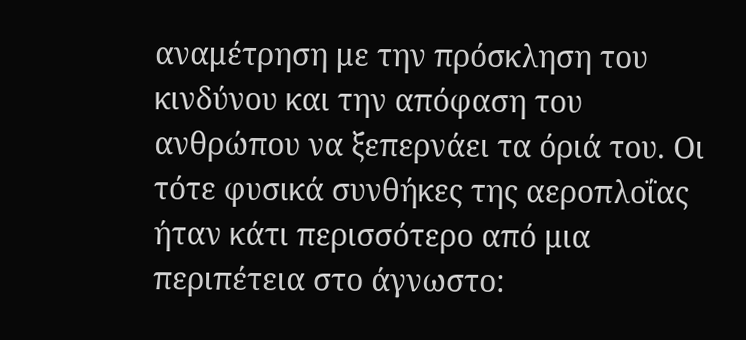αναμέτρηση με την πρόσκληση του κινδύνου και την απόφαση του ανθρώπου να ξεπερνάει τα όριά του. Οι τότε φυσικά συνθήκες της αεροπλοΐας ήταν κάτι περισσότερο από μια περιπέτεια στο άγνωστο: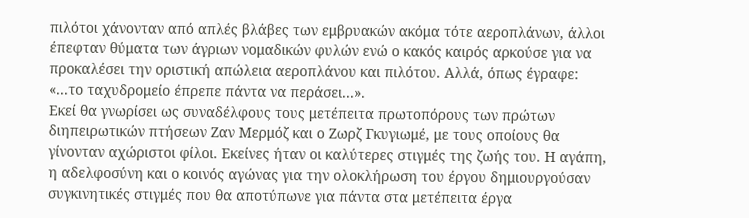πιλότοι χάνονταν από απλές βλάβες των εμβρυακών ακόμα τότε αεροπλάνων, άλλοι έπεφταν θύματα των άγριων νομαδικών φυλών ενώ ο κακός καιρός αρκούσε για να προκαλέσει την οριστική απώλεια αεροπλάνου και πιλότου. Αλλά, όπως έγραφε: «...το ταχυδρομείο έπρεπε πάντα να περάσει...».
Εκεί θα γνωρίσει ως συναδέλφους τους μετέπειτα πρωτοπόρους των πρώτων διηπειρωτικών πτήσεων Ζαν Μερμόζ και ο Ζωρζ Γκυγιωμέ, με τους οποίους θα γίνονταν αχώριστοι φίλοι. Εκείνες ήταν οι καλύτερες στιγμές της ζωής του. Η αγάπη, η αδελφοσύνη και ο κοινός αγώνας για την ολοκλήρωση του έργου δημιουργούσαν συγκινητικές στιγμές που θα αποτύπωνε για πάντα στα μετέπειτα έργα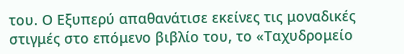του. Ο Εξυπερύ απαθανάτισε εκείνες τις μοναδικές στιγμές στο επόμενο βιβλίο του, το «Ταχυδρομείο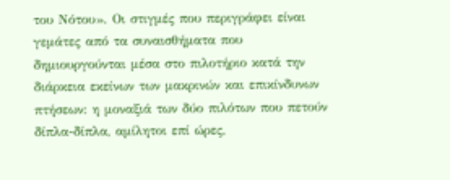του Νότου». Οι στιγμές που περιγράφει είναι γεμάτες από τα συναισθήματα που δημιουργούνται μέσα στο πιλοτήριο κατά την διάρκεια εκείνων των μακρινών και επικίνδυνων πτήσεων: η μοναξιά των δύο πιλότων που πετούν δίπλα-δίπλα, αμίλητοι επί ώρες,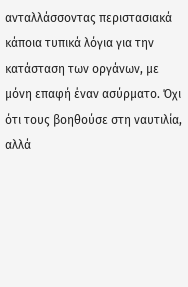ανταλλάσσοντας περιστασιακά κάποια τυπικά λόγια για την κατάσταση των οργάνων, με μόνη επαφή έναν ασύρματο. Όχι ότι τους βοηθούσε στη ναυτιλία, αλλά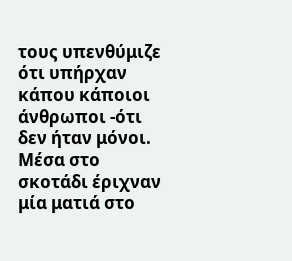τους υπενθύμιζε ότι υπήρχαν κάπου κάποιοι άνθρωποι -ότι δεν ήταν μόνοι. Μέσα στο σκοτάδι έριχναν μία ματιά στο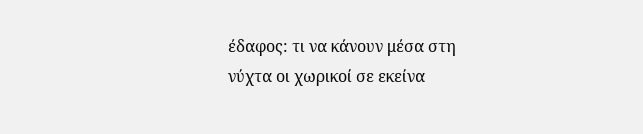έδαφος: τι να κάνουν μέσα στη νύχτα οι χωρικοί σε εκείνα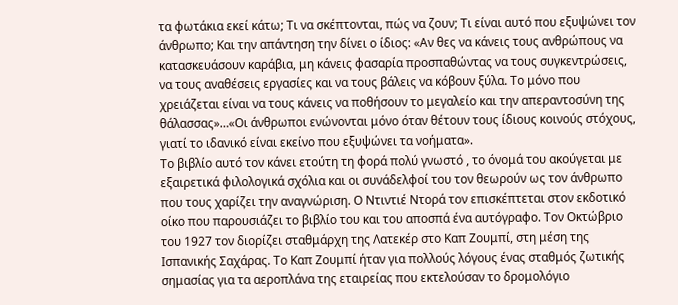τα φωτάκια εκεί κάτω; Τι να σκέπτονται, πώς να ζουν; Τι είναι αυτό που εξυψώνει τον άνθρωπο; Και την απάντηση την δίνει ο ίδιος: «Αν θες να κάνεις τους ανθρώπους να κατασκευάσουν καράβια, μη κάνεις φασαρία προσπαθώντας να τους συγκεντρώσεις, να τους αναθέσεις εργασίες και να τους βάλεις να κόβουν ξύλα. Το μόνο που χρειάζεται είναι να τους κάνεις να ποθήσουν το μεγαλείο και την απεραντοσύνη της θάλασσας»…«Οι άνθρωποι ενώνονται μόνο όταν θέτουν τους ίδιους κοινούς στόχους, γιατί το ιδανικό είναι εκείνο που εξυψώνει τα νοήματα».
Το βιβλίο αυτό τον κάνει ετούτη τη φορά πολύ γνωστό , το όνομά του ακούγεται με εξαιρετικά φιλολογικά σχόλια και οι συνάδελφοί του τον θεωρούν ως τον άνθρωπο που τους χαρίζει την αναγνώριση. Ο Ντιντιέ Ντορά τον επισκέπτεται στον εκδοτικό οίκο που παρουσιάζει το βιβλίο του και του αποσπά ένα αυτόγραφο. Τον Οκτώβριο του 1927 τον διορίζει σταθμάρχη της Λατεκέρ στο Καπ Ζουμπί, στη μέση της Ισπανικής Σαχάρας. Το Καπ Ζουμπί ήταν για πολλούς λόγους ένας σταθμός ζωτικής σημασίας για τα αεροπλάνα της εταιρείας που εκτελούσαν το δρομολόγιο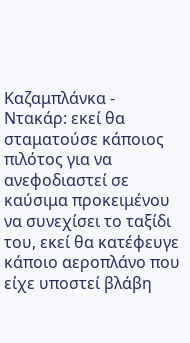Καζαμπλάνκα - Ντακάρ: εκεί θα σταματούσε κάποιος πιλότος για να ανεφοδιαστεί σε καύσιμα προκειμένου να συνεχίσει το ταξίδι του, εκεί θα κατέφευγε κάποιο αεροπλάνο που είχε υποστεί βλάβη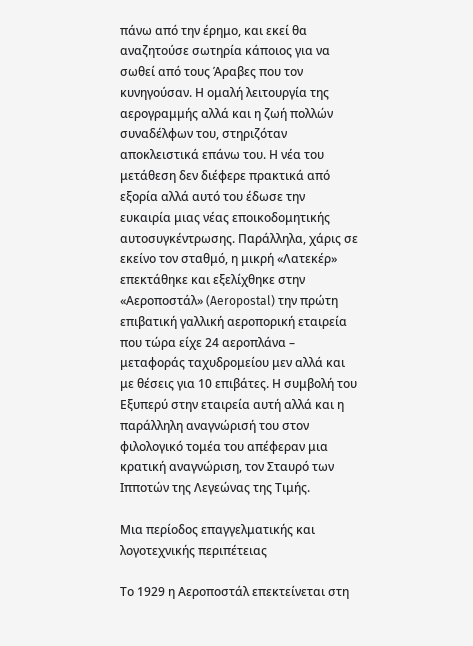πάνω από την έρημο, και εκεί θα αναζητούσε σωτηρία κάποιος για να σωθεί από τους Άραβες που τον κυνηγούσαν. Η ομαλή λειτουργία της αερογραμμής αλλά και η ζωή πολλών συναδέλφων του, στηριζόταν αποκλειστικά επάνω του. Η νέα του μετάθεση δεν διέφερε πρακτικά από εξορία αλλά αυτό του έδωσε την ευκαιρία μιας νέας εποικοδομητικής αυτοσυγκέντρωσης. Παράλληλα, χάρις σε εκείνο τον σταθμό, η μικρή «Λατεκέρ» επεκτάθηκε και εξελίχθηκε στην «Αεροποστάλ» (Aeropostal) την πρώτη επιβατική γαλλική αεροπορική εταιρεία που τώρα είχε 24 αεροπλάνα – μεταφοράς ταχυδρομείου μεν αλλά και με θέσεις για 10 επιβάτες. Η συμβολή του Εξυπερύ στην εταιρεία αυτή αλλά και η παράλληλη αναγνώρισή του στον φιλολογικό τομέα του απέφεραν μια κρατική αναγνώριση, τον Σταυρό των Ιπποτών της Λεγεώνας της Τιμής.

Μια περίοδος επαγγελματικής και λογοτεχνικής περιπέτειας

Το 1929 η Αεροποστάλ επεκτείνεται στη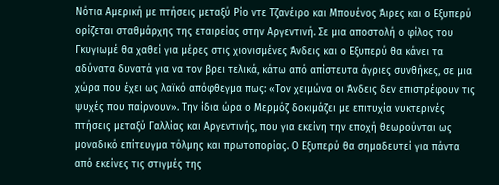Νότια Αμερική με πτήσεις μεταξύ Ρίο ντε Τζανέιρο και Μπουένος Άιρες και ο Εξυπερύ ορίζεται σταθμάρχης της εταιρείας στην Αργεντινή. Σε μια αποστολή ο φίλος του Γκυγιωμέ θα χαθεί για μέρες στις χιονισμένες Άνδεις και ο Εξυπερύ θα κάνει τα αδύνατα δυνατά για να τον βρει τελικά, κάτω από απίστευτα άγριες συνθήκες, σε μια χώρα που έχει ως λαϊκό απόφθεγμα πως: «Τον χειμώνα οι Άνδεις δεν επιστρέφουν τις ψυχές που παίρνουν». Την ίδια ώρα ο Μερμόζ δοκιμάζει με επιτυχία νυκτερινές πτήσεις μεταξύ Γαλλίας και Αργεντινής, που για εκείνη την εποχή θεωρούνται ως μοναδικό επίτευγμα τόλμης και πρωτοπορίας. Ο Εξυπερύ θα σημαδευτεί για πάντα από εκείνες τις στιγμές της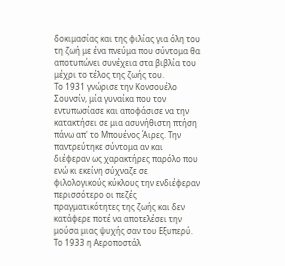δοκιμασίας και της φιλίας για όλη του τη ζωή με ένα πνεύμα που σύντομα θα αποτυπώνει συνέχεια στα βιβλία του μέχρι το τέλος της ζωής του.
Το 1931 γνώρισε την Κονσουέλο Σουνσίν, μία γυναίκα που τον εντυπωσίασε και αποφάσισε να την κατακτήσει σε μια ασυνήθιστη πτήση πάνω απ' το Μπουένος Άιρες. Την παντρεύτηκε σύντομα αν και διέφεραν ως χαρακτήρες παρόλο που ενώ κι εκείνη σύχναζε σε φιλολογικούς κύκλους την ενδιέφεραν περισσότερο οι πεζές πραγματικότητες της ζωής και δεν κατάφερε ποτέ να αποτελέσει την μούσα μιας ψυχής σαν του Εξυπερύ. Το 1933 η Αεροποστάλ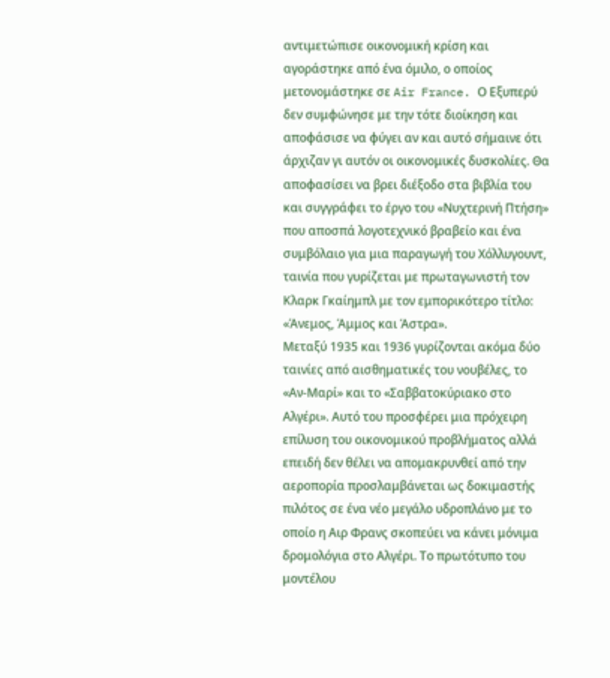αντιμετώπισε οικονομική κρίση και αγοράστηκε από ένα όμιλο, ο οποίος μετονομάστηκε σε Air France. Ο Εξυπερύ δεν συμφώνησε με την τότε διοίκηση και αποφάσισε να φύγει αν και αυτό σήμαινε ότι άρχιζαν γι αυτόν οι οικονομικές δυσκολίες. Θα αποφασίσει να βρει διέξοδο στα βιβλία του και συγγράφει το έργο του «Νυχτερινή Πτήση» που αποσπά λογοτεχνικό βραβείο και ένα συμβόλαιο για μια παραγωγή του Χόλλυγουντ, ταινία που γυρίζεται με πρωταγωνιστή τον Κλαρκ Γκαίημπλ με τον εμπορικότερο τίτλο: «Άνεμος, Άμμος και Άστρα».
Μεταξύ 1935 και 1936 γυρίζονται ακόμα δύο ταινίες από αισθηματικές του νουβέλες, το «Αν-Μαρί» και το «Σαββατοκύριακο στο Αλγέρι». Αυτό του προσφέρει μια πρόχειρη επίλυση του οικονομικού προβλήματος αλλά επειδή δεν θέλει να απομακρυνθεί από την αεροπορία προσλαμβάνεται ως δοκιμαστής πιλότος σε ένα νέο μεγάλο υδροπλάνο με το οποίο η Αιρ Φρανς σκοπεύει να κάνει μόνιμα δρομολόγια στο Αλγέρι. Το πρωτότυπο του μοντέλου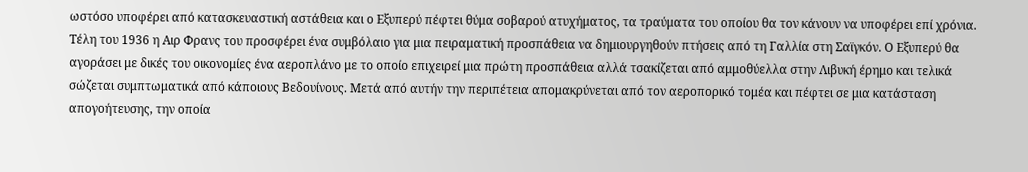ωστόσο υποφέρει από κατασκευαστική αστάθεια και ο Εξυπερύ πέφτει θύμα σοβαρού ατυχήματος, τα τραύματα του οποίου θα τον κάνουν να υποφέρει επί χρόνια. Τέλη του 1936 η Αιρ Φρανς του προσφέρει ένα συμβόλαιο για μια πειραματική προσπάθεια να δημιουργηθούν πτήσεις από τη Γαλλία στη Σαϊγκόν. Ο Εξυπερύ θα αγοράσει με δικές του οικονομίες ένα αεροπλάνο με το οποίο επιχειρεί μια πρώτη προσπάθεια αλλά τσακίζεται από αμμοθύελλα στην Λιβυκή έρημο και τελικά σώζεται συμπτωματικά από κάποιους Βεδουίνους. Μετά από αυτήν την περιπέτεια απομακρύνεται από τον αεροπορικό τομέα και πέφτει σε μια κατάσταση απογοήτευσης, την οποία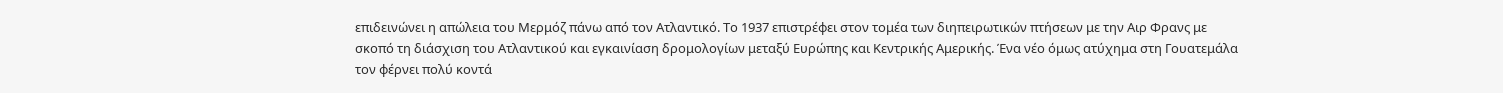επιδεινώνει η απώλεια του Μερμόζ πάνω από τον Ατλαντικό. Το 1937 επιστρέφει στον τομέα των διηπειρωτικών πτήσεων με την Αιρ Φρανς με σκοπό τη διάσχιση του Ατλαντικού και εγκαινίαση δρομολογίων μεταξύ Ευρώπης και Κεντρικής Αμερικής. Ένα νέο όμως ατύχημα στη Γουατεμάλα τον φέρνει πολύ κοντά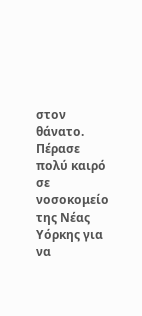στον θάνατο. Πέρασε πολύ καιρό σε νοσοκομείο της Νέας Υόρκης για να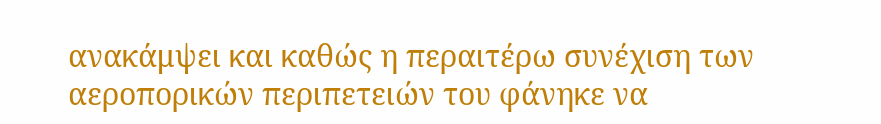ανακάμψει και καθώς η περαιτέρω συνέχιση των αεροπορικών περιπετειών του φάνηκε να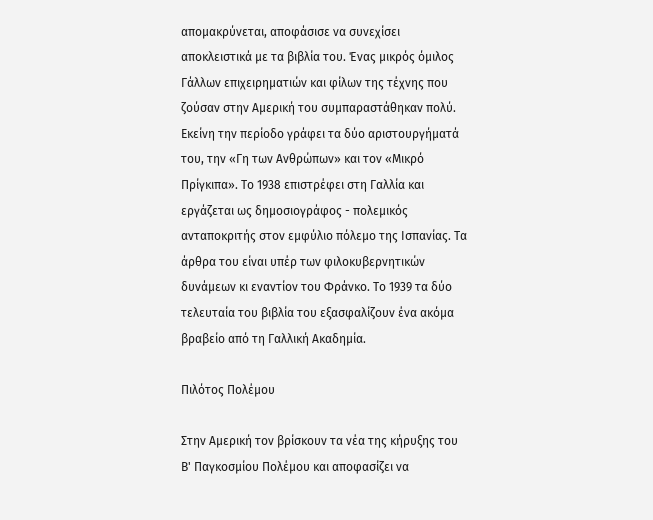απομακρύνεται, αποφάσισε να συνεχίσει αποκλειστικά με τα βιβλία του. Ένας μικρός όμιλος Γάλλων επιχειρηματιών και φίλων της τέχνης που ζούσαν στην Αμερική του συμπαραστάθηκαν πολύ. Εκείνη την περίοδο γράφει τα δύο αριστουργήματά του, την «Γη των Ανθρώπων» και τον «Μικρό Πρίγκιπα». Το 1938 επιστρέφει στη Γαλλία και εργάζεται ως δημοσιογράφος - πολεμικός ανταποκριτής στον εμφύλιο πόλεμο της Ισπανίας. Τα άρθρα του είναι υπέρ των φιλοκυβερνητικών δυνάμεων κι εναντίον του Φράνκο. Το 1939 τα δύο τελευταία του βιβλία του εξασφαλίζουν ένα ακόμα βραβείο από τη Γαλλική Ακαδημία.

Πιλότος Πολέμου

Στην Αμερική τον βρίσκουν τα νέα της κήρυξης του Β' Παγκοσμίου Πολέμου και αποφασίζει να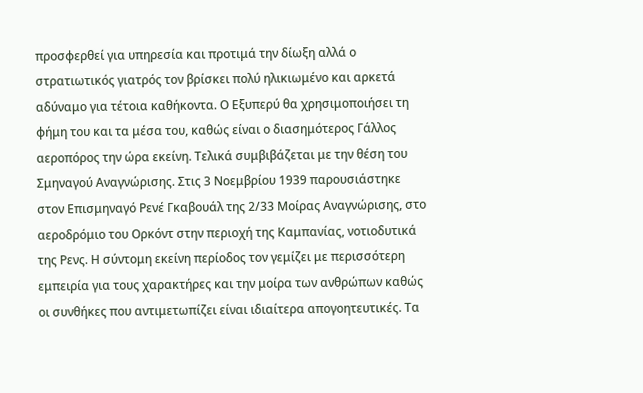προσφερθεί για υπηρεσία και προτιμά την δίωξη αλλά ο στρατιωτικός γιατρός τον βρίσκει πολύ ηλικιωμένο και αρκετά αδύναμο για τέτοια καθήκοντα. Ο Εξυπερύ θα χρησιμοποιήσει τη φήμη του και τα μέσα του, καθώς είναι ο διασημότερος Γάλλος αεροπόρος την ώρα εκείνη. Τελικά συμβιβάζεται με την θέση του Σμηναγού Αναγνώρισης. Στις 3 Νοεμβρίου 1939 παρουσιάστηκε στον Επισμηναγό Ρενέ Γκαβουάλ της 2/33 Μοίρας Αναγνώρισης, στο αεροδρόμιο του Ορκόντ στην περιοχή της Καμπανίας, νοτιοδυτικά της Ρενς. Η σύντομη εκείνη περίοδος τον γεμίζει με περισσότερη εμπειρία για τους χαρακτήρες και την μοίρα των ανθρώπων καθώς οι συνθήκες που αντιμετωπίζει είναι ιδιαίτερα απογοητευτικές. Τα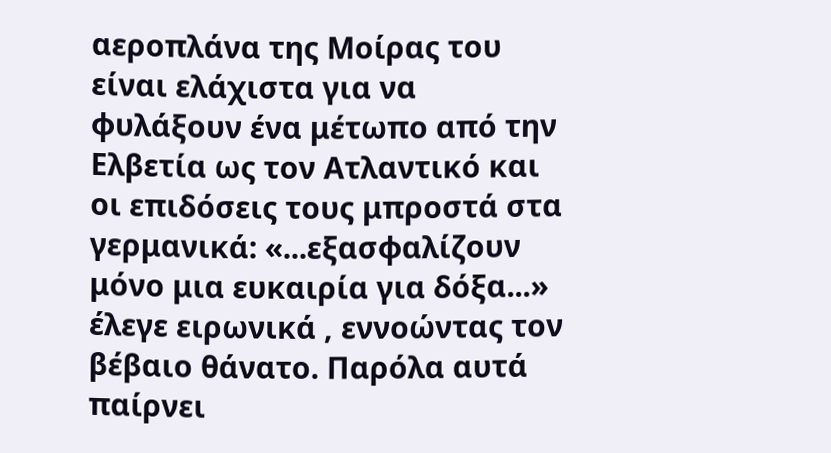αεροπλάνα της Μοίρας του είναι ελάχιστα για να φυλάξουν ένα μέτωπο από την Ελβετία ως τον Ατλαντικό και οι επιδόσεις τους μπροστά στα γερμανικά: «...εξασφαλίζουν μόνο μια ευκαιρία για δόξα...» έλεγε ειρωνικά , εννοώντας τον βέβαιο θάνατο. Παρόλα αυτά παίρνει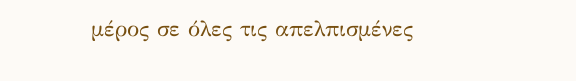μέρος σε όλες τις απελπισμένες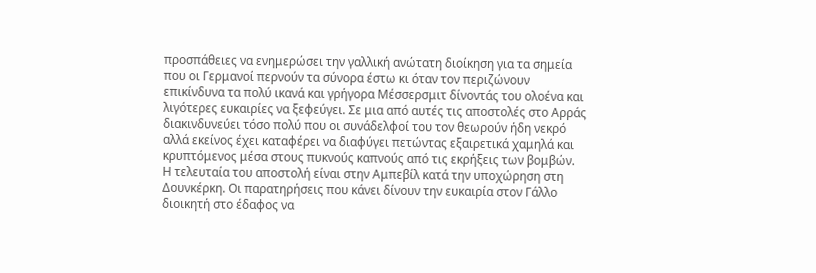προσπάθειες να ενημερώσει την γαλλική ανώτατη διοίκηση για τα σημεία που οι Γερμανοί περνούν τα σύνορα έστω κι όταν τον περιζώνουν επικίνδυνα τα πολύ ικανά και γρήγορα Μέσσερσμιτ δίνοντάς του ολοένα και λιγότερες ευκαιρίες να ξεφεύγει. Σε μια από αυτές τις αποστολές στο Αρράς διακινδυνεύει τόσο πολύ που οι συνάδελφοί του τον θεωρούν ήδη νεκρό αλλά εκείνος έχει καταφέρει να διαφύγει πετώντας εξαιρετικά χαμηλά και κρυπτόμενος μέσα στους πυκνούς καπνούς από τις εκρήξεις των βομβών. Η τελευταία του αποστολή είναι στην Αμπεβίλ κατά την υποχώρηση στη Δουνκέρκη. Οι παρατηρήσεις που κάνει δίνουν την ευκαιρία στον Γάλλο διοικητή στο έδαφος να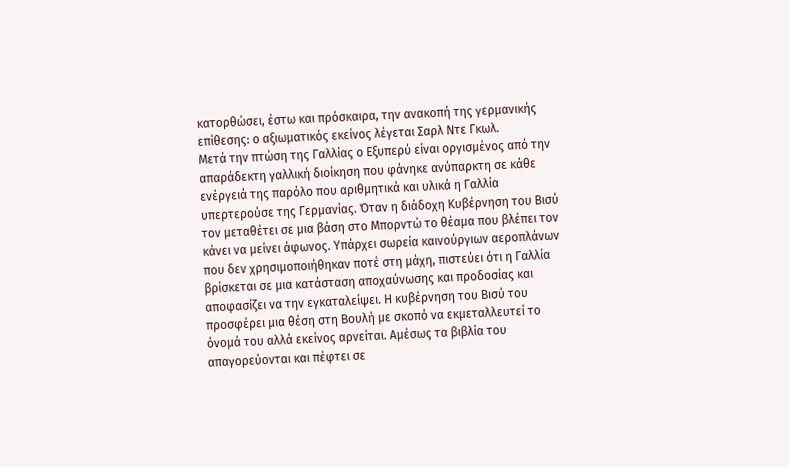κατορθώσει, έστω και πρόσκαιρα, την ανακοπή της γερμανικής επίθεσης: ο αξιωματικός εκείνος λέγεται Σαρλ Ντε Γκωλ.
Μετά την πτώση της Γαλλίας ο Εξυπερύ είναι οργισμένος από την απαράδεκτη γαλλική διοίκηση που φάνηκε ανύπαρκτη σε κάθε ενέργειά της παρόλο που αριθμητικά και υλικά η Γαλλία υπερτερούσε της Γερμανίας. Όταν η διάδοχη Κυβέρνηση του Βισύ τον μεταθέτει σε μια βάση στο Μπορντώ το θέαμα που βλέπει τον κάνει να μείνει άφωνος. Υπάρχει σωρεία καινούργιων αεροπλάνων που δεν χρησιμοποιήθηκαν ποτέ στη μάχη, πιστεύει ότι η Γαλλία βρίσκεται σε μια κατάσταση αποχαύνωσης και προδοσίας και αποφασίζει να την εγκαταλείψει. Η κυβέρνηση του Βισύ του προσφέρει μια θέση στη Βουλή με σκοπό να εκμεταλλευτεί το όνομά του αλλά εκείνος αρνείται. Αμέσως τα βιβλία του απαγορεύονται και πέφτει σε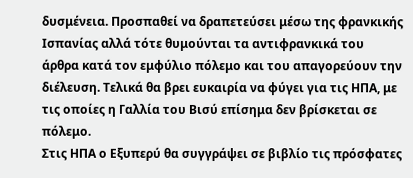δυσμένεια. Προσπαθεί να δραπετεύσει μέσω της φρανκικής Ισπανίας αλλά τότε θυμούνται τα αντιφρανκικά του άρθρα κατά τον εμφύλιο πόλεμο και του απαγορεύουν την διέλευση. Τελικά θα βρει ευκαιρία να φύγει για τις ΗΠΑ, με τις οποίες η Γαλλία του Βισύ επίσημα δεν βρίσκεται σε πόλεμο.
Στις ΗΠΑ ο Εξυπερύ θα συγγράψει σε βιβλίο τις πρόσφατες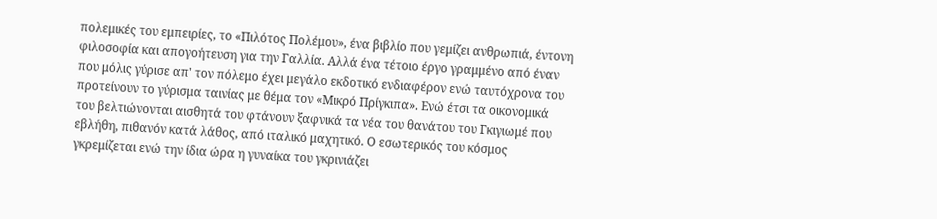πολεμικές του εμπειρίες, το «Πιλότος Πολέμου», ένα βιβλίο που γεμίζει ανθρωπιά, έντονη φιλοσοφία και απογοήτευση για την Γαλλία. Αλλά ένα τέτοιο έργο γραμμένο από έναν που μόλις γύρισε απ' τον πόλεμο έχει μεγάλο εκδοτικό ενδιαφέρον ενώ ταυτόχρονα του προτείνουν το γύρισμα ταινίας με θέμα τον «Μικρό Πρίγκιπα». Ενώ έτσι τα οικονομικά του βελτιώνονται αισθητά του φτάνουν ξαφνικά τα νέα του θανάτου του Γκιγιωμέ που εβλήθη, πιθανόν κατά λάθος, από ιταλικό μαχητικό. Ο εσωτερικός του κόσμος γκρεμίζεται ενώ την ίδια ώρα η γυναίκα του γκρινιάζει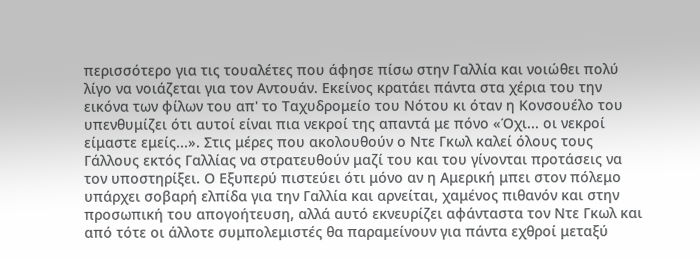περισσότερο για τις τουαλέτες που άφησε πίσω στην Γαλλία και νοιώθει πολύ λίγο να νοιάζεται για τον Αντουάν. Εκείνος κρατάει πάντα στα χέρια του την εικόνα των φίλων του απ' το Ταχυδρομείο του Νότου κι όταν η Κονσουέλο του υπενθυμίζει ότι αυτοί είναι πια νεκροί της απαντά με πόνο «Όχι... οι νεκροί είμαστε εμείς...». Στις μέρες που ακολουθούν ο Ντε Γκωλ καλεί όλους τους Γάλλους εκτός Γαλλίας να στρατευθούν μαζί του και του γίνονται προτάσεις να τον υποστηρίξει. Ο Εξυπερύ πιστεύει ότι μόνο αν η Αμερική μπει στον πόλεμο υπάρχει σοβαρή ελπίδα για την Γαλλία και αρνείται, χαμένος πιθανόν και στην προσωπική του απογοήτευση, αλλά αυτό εκνευρίζει αφάνταστα τον Ντε Γκωλ και από τότε οι άλλοτε συμπολεμιστές θα παραμείνουν για πάντα εχθροί μεταξύ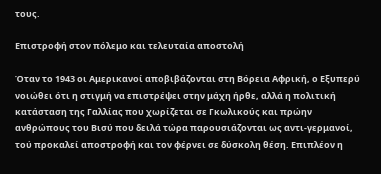τους.

Επιστροφή στον πόλεμο και τελευταία αποστολή

Όταν το 1943 οι Αμερικανοί αποβιβάζονται στη Βόρεια Αφρική, ο Εξυπερύ νοιώθει ότι η στιγμή να επιστρέψει στην μάχη ήρθε, αλλά η πολιτική κατάσταση της Γαλλίας που χωρίζεται σε Γκωλικούς και πρώην ανθρώπους του Βισύ που δειλά τώρα παρουσιάζονται ως αντι-γερμανοί, τού προκαλεί αποστροφή και τον φέρνει σε δύσκολη θέση. Επιπλέον η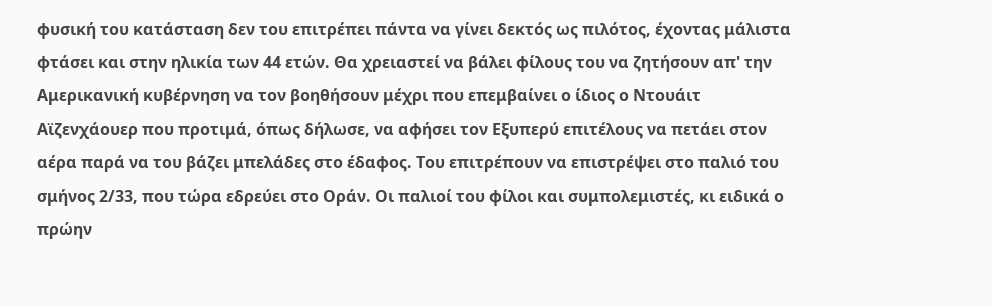φυσική του κατάσταση δεν του επιτρέπει πάντα να γίνει δεκτός ως πιλότος, έχοντας μάλιστα φτάσει και στην ηλικία των 44 ετών. Θα χρειαστεί να βάλει φίλους του να ζητήσουν απ' την Αμερικανική κυβέρνηση να τον βοηθήσουν μέχρι που επεμβαίνει ο ίδιος ο Ντουάιτ Αϊζενχάουερ που προτιμά, όπως δήλωσε, να αφήσει τον Εξυπερύ επιτέλους να πετάει στον αέρα παρά να του βάζει μπελάδες στο έδαφος. Του επιτρέπουν να επιστρέψει στο παλιό του σμήνος 2/33, που τώρα εδρεύει στο Οράν. Οι παλιοί του φίλοι και συμπολεμιστές, κι ειδικά ο πρώην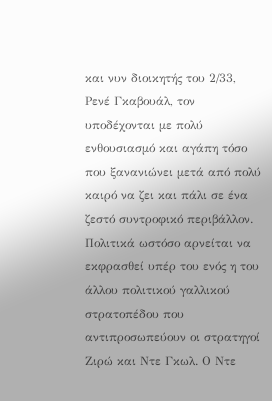και νυν διοικητής του 2/33, Ρενέ Γκαβουάλ, τον υποδέχονται με πολύ ενθουσιασμό και αγάπη τόσο που ξανανιώνει μετά από πολύ καιρό να ζει και πάλι σε ένα ζεστό συντροφικό περιβάλλον. Πολιτικά ωστόσο αρνείται να εκφρασθεί υπέρ του ενός η του άλλου πολιτικού γαλλικού στρατοπέδου που αντιπροσωπεύουν οι στρατηγοί Ζιρώ και Ντε Γκωλ. Ο Ντε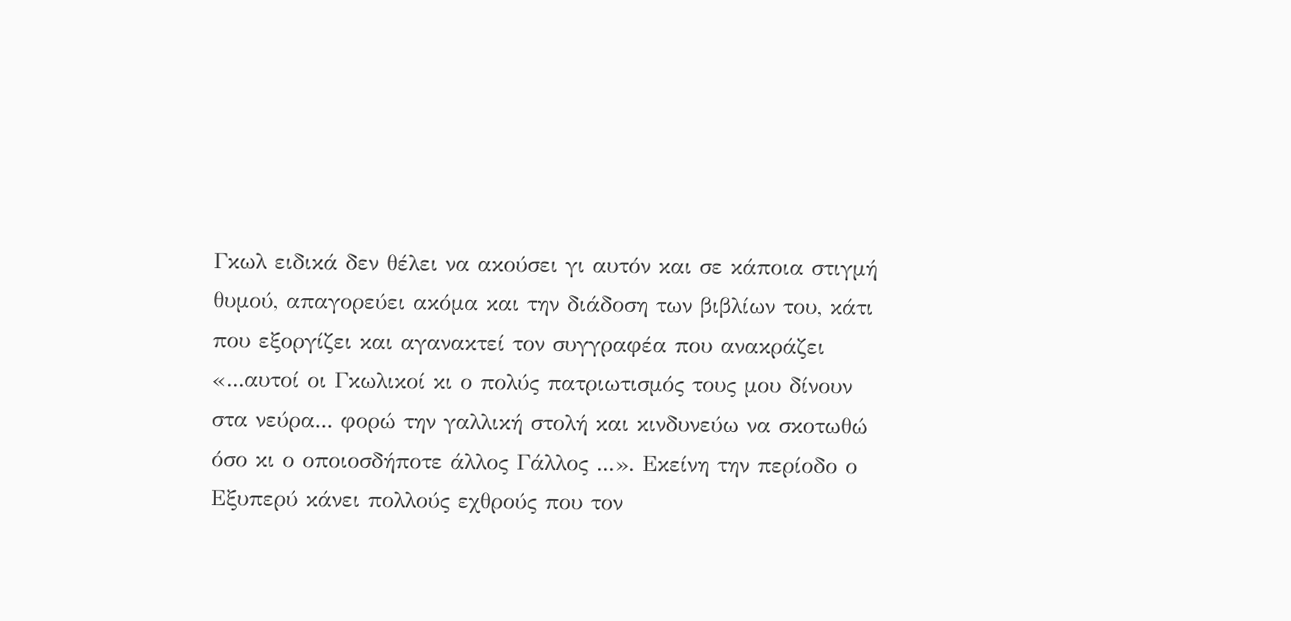Γκωλ ειδικά δεν θέλει να ακούσει γι αυτόν και σε κάποια στιγμή θυμού, απαγορεύει ακόμα και την διάδοση των βιβλίων του, κάτι που εξοργίζει και αγανακτεί τον συγγραφέα που ανακράζει «...αυτοί οι Γκωλικοί κι ο πολύς πατριωτισμός τους μου δίνουν στα νεύρα... φορώ την γαλλική στολή και κινδυνεύω να σκοτωθώ όσο κι ο οποιοσδήποτε άλλος Γάλλος ...». Εκείνη την περίοδο ο Εξυπερύ κάνει πολλούς εχθρούς που τον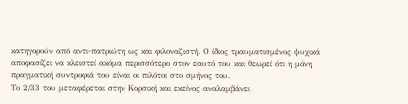κατηγορούν από αντι-πατριώτη ως και φιλοναζιστή. Ο ίδιος τραυματισμένος ψυχικά αποφασίζει να κλειστεί ακόμα περισσότερο στον εαυτό του και θεωρεί ότι η μόνη πραγματική συντροφιά του είναι οι πιλότοι στο σμήνος του.
Το 2/33 του μεταφέρεται στην Κορσική και εκείνος αναλαμβάνει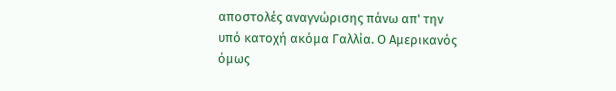αποστολές αναγνώρισης πάνω απ' την υπό κατοχή ακόμα Γαλλία. Ο Αμερικανός όμως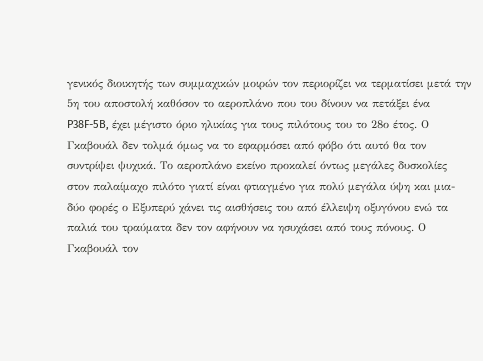γενικός διοικητής των συμμαχικών μοιρών τον περιορίζει να τερματίσει μετά την 5η του αποστολή καθόσον το αεροπλάνο που του δίνουν να πετάξει ένα P38F-5B, έχει μέγιστο όριο ηλικίας για τους πιλότους του το 28ο έτος. Ο Γκαβουάλ δεν τολμά όμως να το εφαρμόσει από φόβο ότι αυτό θα τον συντρίψει ψυχικά. Το αεροπλάνο εκείνο προκαλεί όντως μεγάλες δυσκολίες στον παλαίμαχο πιλότο γιατί είναι φτιαγμένο για πολύ μεγάλα ύψη και μια-δύο φορές ο Εξυπερύ χάνει τις αισθήσεις του από έλλειψη οξυγόνου ενώ τα παλιά του τραύματα δεν τον αφήνουν να ησυχάσει από τους πόνους. Ο Γκαβουάλ τον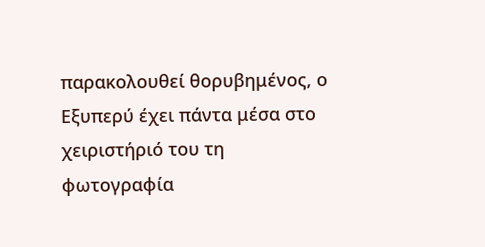παρακολουθεί θορυβημένος, ο Εξυπερύ έχει πάντα μέσα στο χειριστήριό του τη φωτογραφία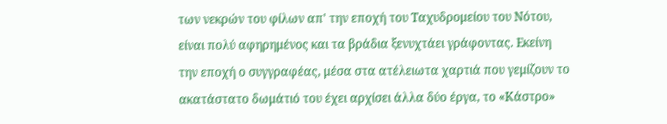των νεκρών του φίλων απ' την εποχή του Ταχυδρομείου του Νότου, είναι πολύ αφηρημένος και τα βράδια ξενυχτάει γράφοντας. Εκείνη την εποχή ο συγγραφέας, μέσα στα ατέλειωτα χαρτιά που γεμίζουν το ακατάστατο δωμάτιό του έχει αρχίσει άλλα δύο έργα, το «Κάστρο»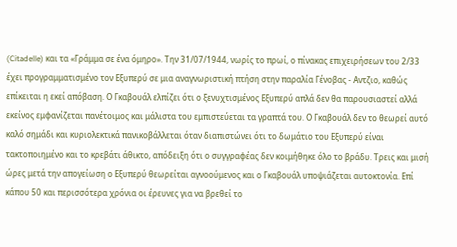(Citadelle) και τα «Γράμμα σε ένα όμηρο». Την 31/07/1944, νωρίς το πρωί, ο πίνακας επιχειρήσεων του 2/33 έχει προγραμματισμένο τον Εξυπερύ σε μια αναγνωριστική πτήση στην παραλία Γένοβας - Αντζιο, καθώς επίκειται η εκεί απόβαση. Ο Γκαβουάλ ελπίζει ότι ο ξενυχτισμένος Εξυπερύ απλά δεν θα παρουσιαστεί αλλά εκείνος εμφανίζεται πανέτοιμος και μάλιστα του εμπιστεύεται τα γραπτά του. Ο Γκαβουάλ δεν το θεωρεί αυτό καλό σημάδι και κυριολεκτικά πανικοβάλλεται όταν διαπιστώνει ότι το δωμάτιο του Εξυπερύ είναι τακτοποιημένο και το κρεβάτι άθικτο, απόδειξη ότι ο συγγραφέας δεν κοιμήθηκε όλο το βράδυ. Τρεις και μισή ώρες μετά την απογείωση ο Εξυπερύ θεωρείται αγνοούμενος και ο Γκαβουάλ υποψιάζεται αυτοκτονία. Επί κάπου 50 και περισσότερα χρόνια οι έρευνες για να βρεθεί το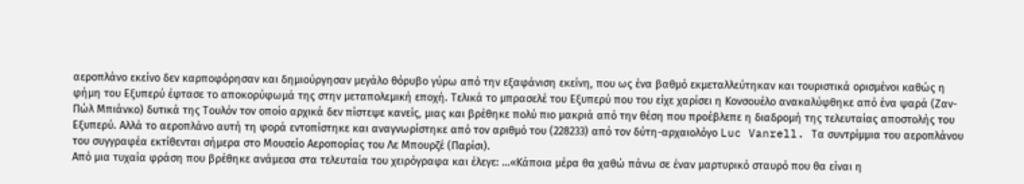αεροπλάνο εκείνο δεν καρποφόρησαν και δημιούργησαν μεγάλο θόρυβο γύρω από την εξαφάνιση εκείνη, που ως ένα βαθμό εκμεταλλεύτηκαν και τουριστικά ορισμένοι καθώς η φήμη του Εξυπερύ έφτασε το αποκορύφωμά της στην μεταπολεμική εποχή. Τελικά το μπρασελέ του Εξυπερύ που του είχε χαρίσει η Κονσουέλο ανακαλύφθηκε από ένα ψαρά (Ζαν-Πώλ Μπιάνκο) δυτικά της Τουλόν τον οποίο αρχικά δεν πίστεψε κανείς, μιας και βρέθηκε πολύ πιο μακριά από την θέση που προέβλεπε η διαδρομή της τελευταίας αποστολής του Εξυπερύ. Αλλά το αεροπλάνο αυτή τη φορά εντοπίστηκε και αναγνωρίστηκε από τον αριθμό του (228233) από τον δύτη-αρχαιολόγο Luc Vanrell. Τα συντρίμμια του αεροπλάνου του συγγραφέα εκτίθενται σήμερα στο Μουσείο Αεροπορίας του Λε Μπουρζέ (Παρίσι).
Από μια τυχαία φράση που βρέθηκε ανάμεσα στα τελευταία του χειρόγραφα και έλεγε: …«Κάποια μέρα θα χαθώ πάνω σε έναν μαρτυρικό σταυρό που θα είναι η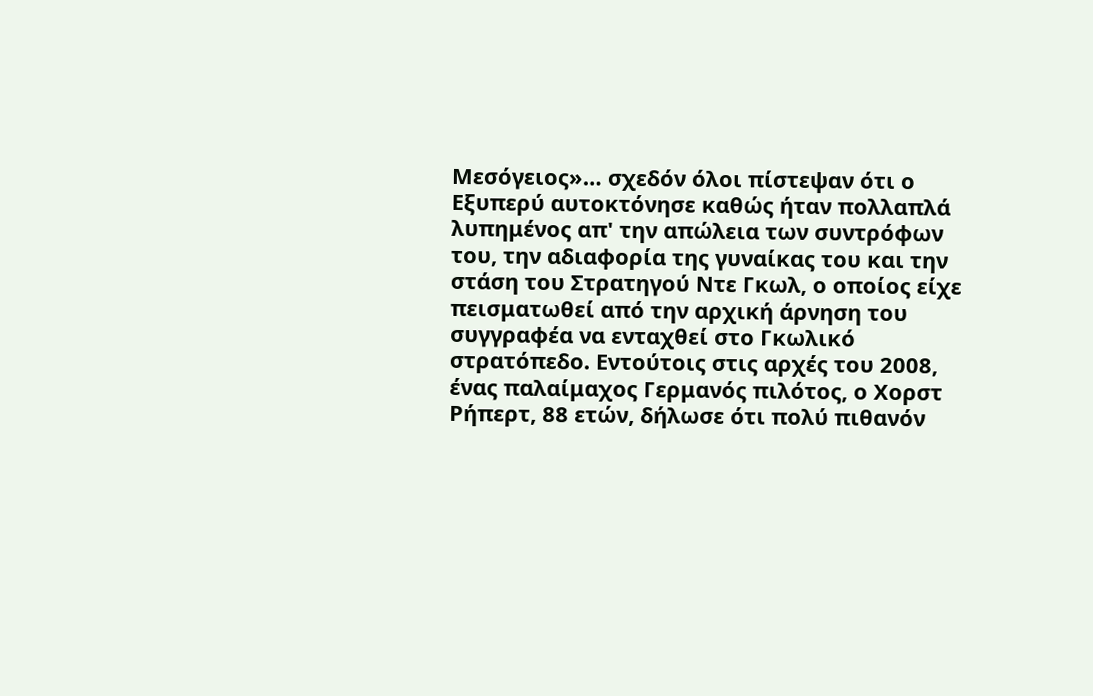Μεσόγειος»… σχεδόν όλοι πίστεψαν ότι ο Εξυπερύ αυτοκτόνησε καθώς ήταν πολλαπλά λυπημένος απ' την απώλεια των συντρόφων του, την αδιαφορία της γυναίκας του και την στάση του Στρατηγού Ντε Γκωλ, ο οποίος είχε πεισματωθεί από την αρχική άρνηση του συγγραφέα να ενταχθεί στο Γκωλικό στρατόπεδο. Εντούτοις στις αρχές του 2008, ένας παλαίμαχος Γερμανός πιλότος, ο Χορστ Ρήπερτ, 88 ετών, δήλωσε ότι πολύ πιθανόν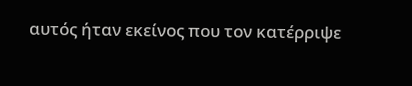αυτός ήταν εκείνος που τον κατέρριψε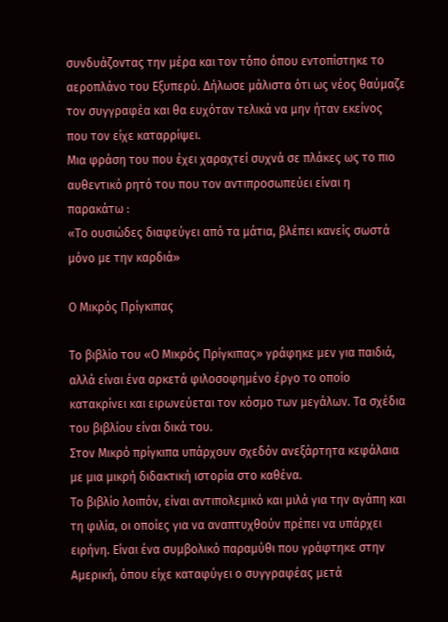συνδυάζοντας την μέρα και τον τόπο όπου εντοπίστηκε το αεροπλάνο του Εξυπερύ. Δήλωσε μάλιστα ότι ως νέος θαύμαζε τον συγγραφέα και θα ευχόταν τελικά να μην ήταν εκείνος που τον είχε καταρρίψει.
Μια φράση του που έχει χαραχτεί συχνά σε πλάκες ως το πιο αυθεντικό ρητό του που τον αντιπροσωπεύει είναι η παρακάτω :
«Το ουσιώδες διαφεύγει από τα μάτια, βλέπει κανείς σωστά μόνο με την καρδιά»

Ο Μικρός Πρίγκιπας

Το βιβλίο του «Ο Μικρός Πρίγκιπας» γράφηκε μεν για παιδιά, αλλά είναι ένα αρκετά φιλοσοφημένο έργο το οποίο κατακρίνει και ειρωνεύεται τον κόσμο των μεγάλων. Τα σχέδια του βιβλίου είναι δικά του.
Στον Μικρό πρίγκιπα υπάρχουν σχεδόν ανεξάρτητα κεφάλαια με μια μικρή διδακτική ιστορία στο καθένα.
Το βιβλίο λοιπόν, είναι αντιπολεμικό και μιλά για την αγάπη και τη φιλία, οι οποίες για να αναπτυχθούν πρέπει να υπάρχει ειρήνη. Είναι ένα συμβολικό παραμύθι που γράφτηκε στην Αμερική, όπου είχε καταφύγει ο συγγραφέας μετά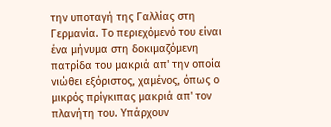την υποταγή της Γαλλίας στη Γερμανία. Το περιεχόμενό του είναι ένα μήνυμα στη δοκιμαζόμενη πατρίδα του μακριά απ' την οποία νιώθει εξόριστος, χαμένος, όπως ο μικρός πρίγκιπας μακριά απ' τον πλανήτη του. Υπάρχουν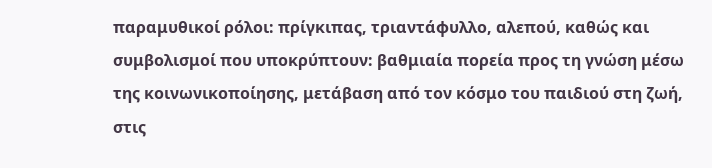παραμυθικοί ρόλοι: πρίγκιπας, τριαντάφυλλο, αλεπού, καθώς και συμβολισμοί που υποκρύπτουν: βαθμιαία πορεία προς τη γνώση μέσω της κοινωνικοποίησης, μετάβαση από τον κόσμο του παιδιού στη ζωή, στις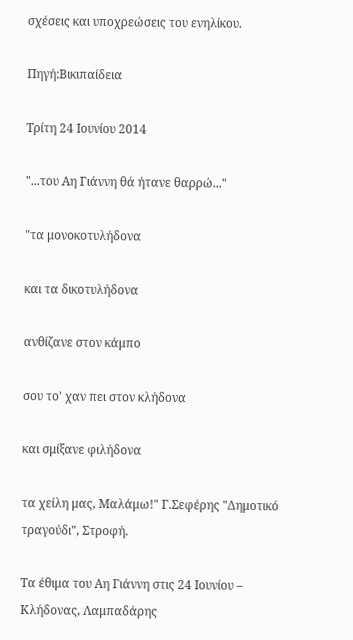σχέσεις και υποχρεώσεις του ενηλίκου.

Πηγή:Βικιπαίδεια

Τρίτη 24 Ιουνίου 2014

"...του Αη Γιάννη θά ήτανε θαρρώ..."

"τα μονοκοτυλήδονα

και τα δικοτυλήδονα

ανθίζανε στον κάμπο

σου το' χαν πει στον κλήδονα

και σμίξανε φιλήδονα

τα χείλη μας, Μαλάμω!" Γ.Σεφέρης "Δημοτικό τραγούδι", Στροφή.

Τα έθιμα του Αη Γιάννη στις 24 Ιουνίου – Κλήδονας, Λαμπαδάρης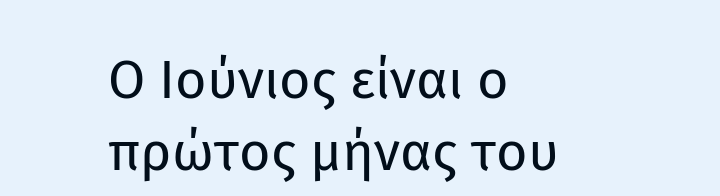Ο Ιούνιος είναι ο πρώτος μήνας του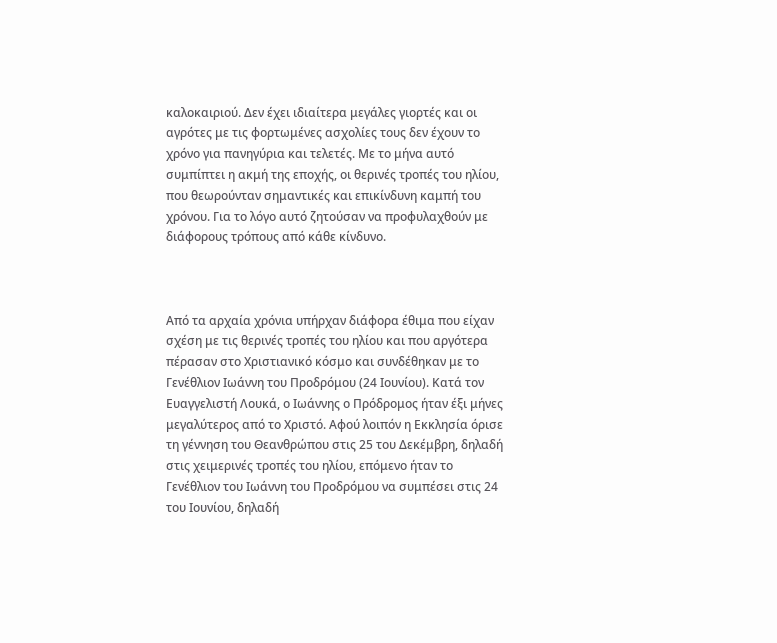καλοκαιριού. Δεν έχει ιδιαίτερα μεγάλες γιορτές και οι αγρότες με τις φορτωμένες ασχολίες τους δεν έχουν το χρόνο για πανηγύρια και τελετές. Με το μήνα αυτό συμπίπτει η ακμή της εποχής, οι θερινές τροπές του ηλίου, που θεωρούνταν σημαντικές και επικίνδυνη καμπή του χρόνου. Για το λόγο αυτό ζητούσαν να προφυλαχθούν με διάφορους τρόπους από κάθε κίνδυνο.



Από τα αρχαία χρόνια υπήρχαν διάφορα έθιμα που είχαν σχέση με τις θερινές τροπές του ηλίου και που αργότερα πέρασαν στο Χριστιανικό κόσμο και συνδέθηκαν με το Γενέθλιον Ιωάννη του Προδρόμου (24 Ιουνίου). Κατά τον Ευαγγελιστή Λουκά, ο Ιωάννης ο Πρόδρομος ήταν έξι μήνες μεγαλύτερος από το Χριστό. Αφού λοιπόν η Εκκλησία όρισε τη γέννηση του Θεανθρώπου στις 25 του Δεκέμβρη, δηλαδή στις χειμερινές τροπές του ηλίου, επόμενο ήταν το Γενέθλιον του Ιωάννη του Προδρόμου να συμπέσει στις 24 του Ιουνίου, δηλαδή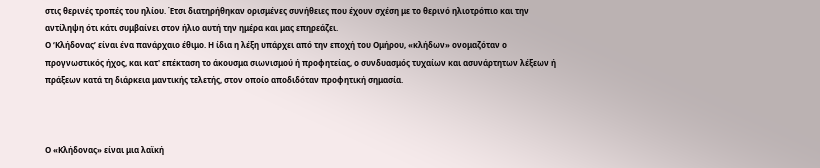στις θερινές τροπές του ηλίου. Έτσι διατηρήθηκαν ορισμένες συνήθειες που έχουν σχέση με το θερινό ηλιοτρόπιο και την αντίληψη ότι κάτι συμβαίνει στον ήλιο αυτή την ημέρα και μας επηρεάζει.
Ο ‘Κλήδονας’ είναι ένα πανάρχαιο έθιμο. Η ίδια η λέξη υπάρχει από την εποχή του Ομήρου, «κλήδων» ονομαζόταν ο προγνωστικός ήχος, και κατ' επέκταση το άκουσμα σιωνισμού ή προφητείας, ο συνδυασμός τυχαίων και ασυνάρτητων λέξεων ή πράξεων κατά τη διάρκεια μαντικής τελετής, στον οποίο αποδιδόταν προφητική σημασία.



Ο «Κλήδονας» είναι μια λαϊκή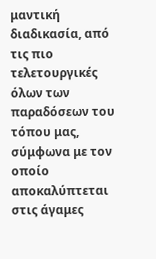μαντική διαδικασία, από τις πιο τελετουργικές όλων των παραδόσεων του τόπου μας, σύμφωνα με τον οποίο αποκαλύπτεται στις άγαμες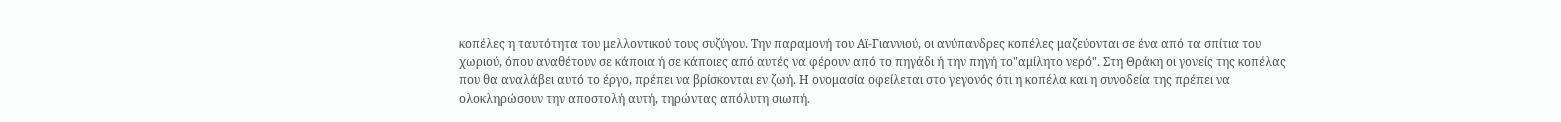κοπέλες η ταυτότητα του μελλοντικού τους συζύγου. Την παραμονή του Αϊ-Γιαννιού, οι ανύπανδρες κοπέλες μαζεύονται σε ένα από τα σπίτια του χωριού, όπου αναθέτουν σε κάποια ή σε κάποιες από αυτές να φέρουν από το πηγάδι ή την πηγή το"αμίλητο νερό". Στη Θράκη οι γονείς της κοπέλας που θα αναλάβει αυτό το έργο, πρέπει να βρίσκονται εν ζωή. Η ονομασία οφείλεται στο γεγονός ότι η κοπέλα και η συνοδεία της πρέπει να ολοκληρώσουν την αποστολή αυτή, τηρώντας απόλυτη σιωπή.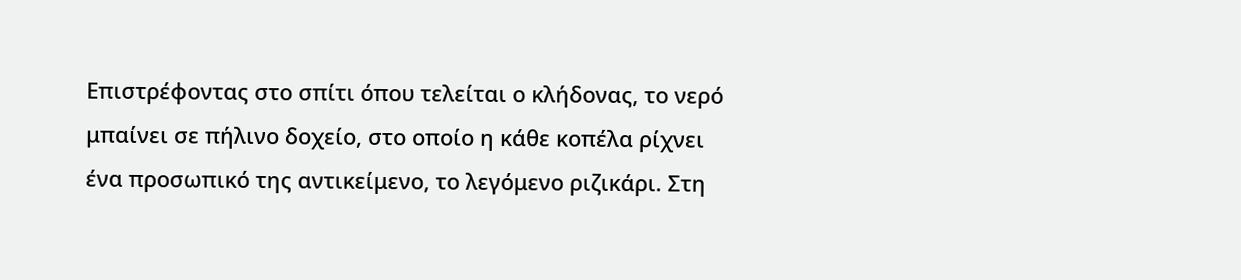Επιστρέφοντας στο σπίτι όπου τελείται ο κλήδονας, το νερό μπαίνει σε πήλινο δοχείο, στο οποίο η κάθε κοπέλα ρίχνει ένα προσωπικό της αντικείμενο, το λεγόμενο ριζικάρι. Στη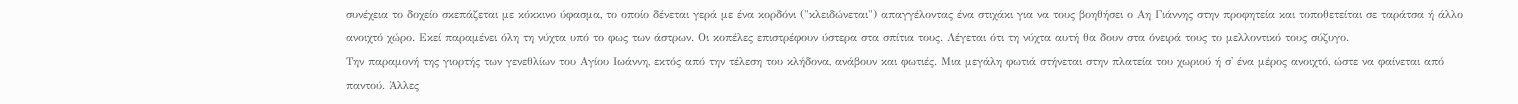συνέχεια το δοχείο σκεπάζεται με κόκκινο ύφασμα, το οποίο δένεται γερά με ένα κορδόνι ("κλειδώνεται") απαγγέλοντας ένα στιχάκι για να τους βοηθήσει ο Αη Γιάννης στην προφητεία και τοποθετείται σε ταράτσα ή άλλο ανοιχτό χώρο. Εκεί παραμένει όλη τη νύχτα υπό το φως των άστρων. Οι κοπέλες επιστρέφουν ύστερα στα σπίτια τους. Λέγεται ότι τη νύχτα αυτή θα δουν στα όνειρά τους το μελλοντικό τους σύζυγο.
Την παραμονή της γιορτής των γενεθλίων του Αγίου Ιωάννη, εκτός από την τέλεση του κλήδονα, ανάβουν και φωτιές. Μια μεγάλη φωτιά στήνεται στην πλατεία του χωριού ή σ' ένα μέρος ανοιχτό, ώστε να φαίνεται από παντού. Άλλες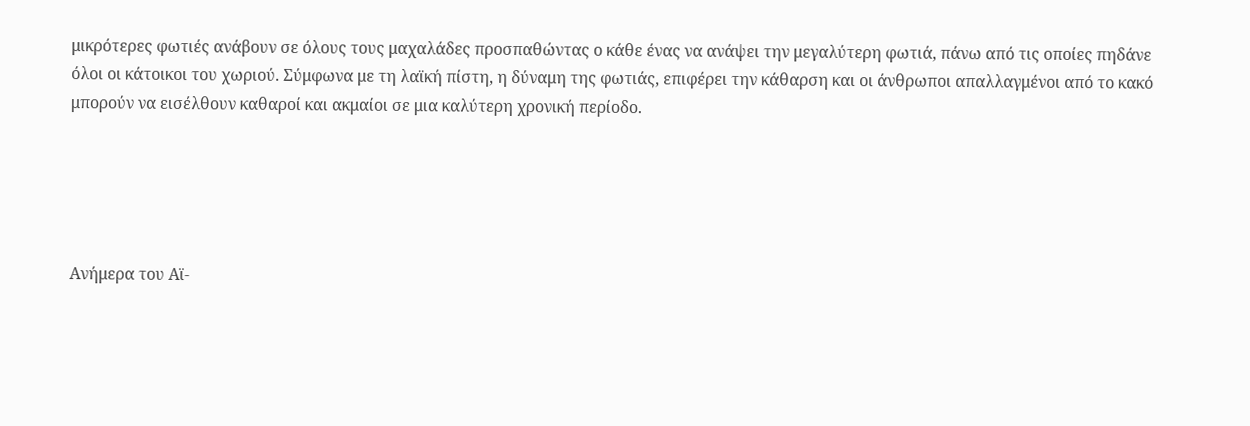μικρότερες φωτιές ανάβουν σε όλους τους μαχαλάδες προσπαθώντας ο κάθε ένας να ανάψει την μεγαλύτερη φωτιά, πάνω από τις οποίες πηδάνε όλοι οι κάτοικοι του χωριού. Σύμφωνα με τη λαϊκή πίστη, η δύναμη της φωτιάς, επιφέρει την κάθαρση και οι άνθρωποι απαλλαγμένοι από το κακό μπορούν να εισέλθουν καθαροί και ακμαίοι σε μια καλύτερη χρονική περίοδο.





Ανήμερα του Αϊ-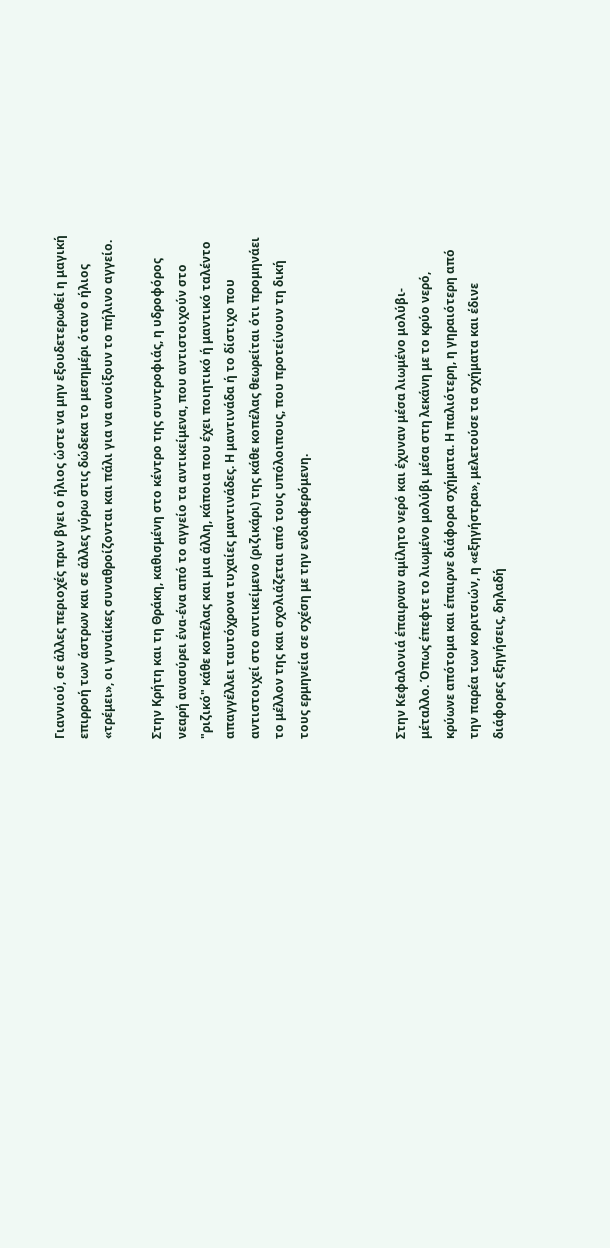Γιαννιού, σε άλλες περιοχές πριν βγει ο ήλιος ώστε να μην εξουδετερωθεί η μαγική επιρροή των άστρων και σε άλλες γύρω στις δώδεκα το μεσημέρι όταν ο ήλιος «τρέμει», οι γυναίκες συναθροίζονται και πάλι για να ανοίξουν το πήλινο αγγείο.

Στην Κρήτη και τη Θράκη, καθισμένη στο κέντρο της συντροφιάς, η υδροφόρος νεαρή ανασύρει ένα-ένα από το αγγείο τα αντικείμενα, που αντιστοιχούν στο "ριζικό" κάθε κοπέλας και μια άλλη, κάποια που έχει ποιητικό ή μαντικό ταλέντο απαγγέλλει ταυτόχρονα τυχαίες μαντινάδες. Η μαντινάδα ή το δίστιχο που αντιστοιχεί στο αντικείμενο (ριζικάρι) της κάθε κοπέλας θεωρείται ότι προμηνάει το μέλλον της και σχολιάζεται από τους υπόλοιπους, που προτείνουν τη δική τους ερμηνεία σε σχέση με την ενδιαφερόμενη.



Στην Κεφαλονιά έπαιρναν αμίλητο νερό και έχυναν μέσα λιωμένο μολύβι- μέταλλο. Όπως έπεφτε το λιωμένο μολύβι μέσα στη λεκάνη με το κρύο νερό, κρύωνε απότομα και έπαιρνε διάφορα σχήματα. Η παλιότερη, η γηραιότερη από την παρέα των κοριτσιών, η «εξηγήστρα», μελετούσε τα σχήματα και έδινε διάφορες εξηγήσεις, δηλαδή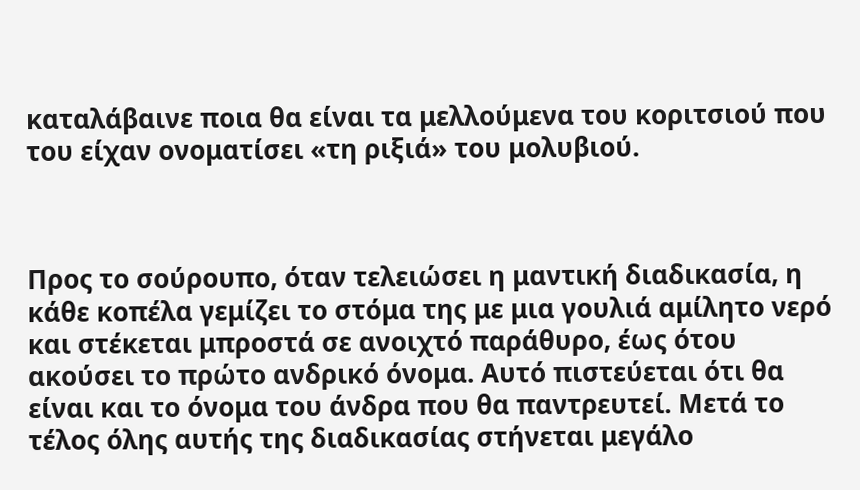καταλάβαινε ποια θα είναι τα μελλούμενα του κοριτσιού που του είχαν ονοματίσει «τη ριξιά» του μολυβιού.



Προς το σούρουπο, όταν τελειώσει η μαντική διαδικασία, η κάθε κοπέλα γεμίζει το στόμα της με μια γουλιά αμίλητο νερό και στέκεται μπροστά σε ανοιχτό παράθυρο, έως ότου ακούσει το πρώτο ανδρικό όνομα. Αυτό πιστεύεται ότι θα είναι και το όνομα του άνδρα που θα παντρευτεί. Μετά το τέλος όλης αυτής της διαδικασίας στήνεται μεγάλο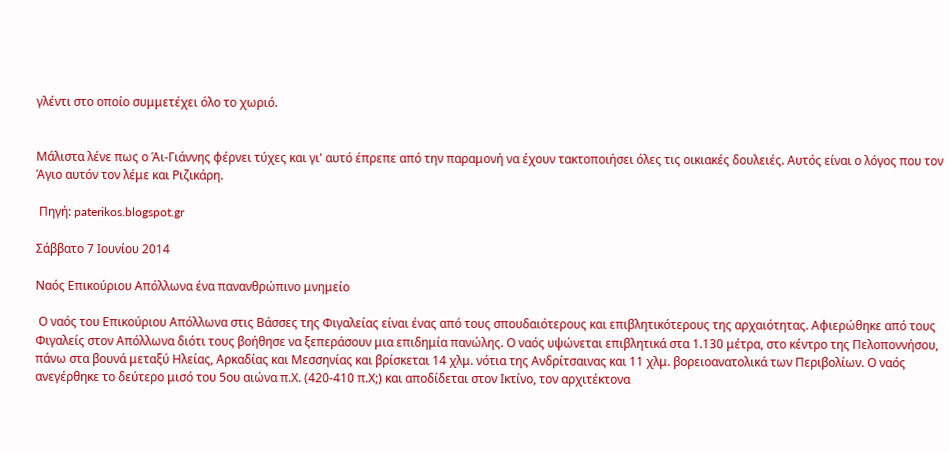γλέντι στο οποίο συμμετέχει όλο το χωριό.


Μάλιστα λένε πως ο Άι-Γιάννης φέρνει τύχες και γι' αυτό έπρεπε από την παραμονή να έχουν τακτοποιήσει όλες τις οικιακές δουλειές. Αυτός είναι ο λόγος που τον Άγιο αυτόν τον λέμε και Ριζικάρη.

 Πηγή: paterikos.blogspot.gr

Σάββατο 7 Ιουνίου 2014

Ναός Επικούριου Απόλλωνα ένα πανανθρώπινο μνημείο

 Ο ναός του Επικούριου Απόλλωνα στις Βάσσες της Φιγαλείας είναι ένας από τους σπουδαιότερους και επιβλητικότερους της αρχαιότητας. Αφιερώθηκε από τους Φιγαλείς στον Απόλλωνα διότι τους βοήθησε να ξεπεράσουν μια επιδημία πανώλης. Ο ναός υψώνεται επιβλητικά στα 1.130 μέτρα, στο κέντρο της Πελοποννήσου, πάνω στα βουνά μεταξύ Ηλείας, Αρκαδίας και Μεσσηνίας και βρίσκεται 14 χλμ. νότια της Ανδρίτσαινας και 11 χλμ. βορειοανατολικά των Περιβολίων. Ο ναός ανεγέρθηκε το δεύτερο μισό του 5ου αιώνα π.Χ. (420-410 π.Χ;) και αποδίδεται στον Ικτίνο, τον αρχιτέκτονα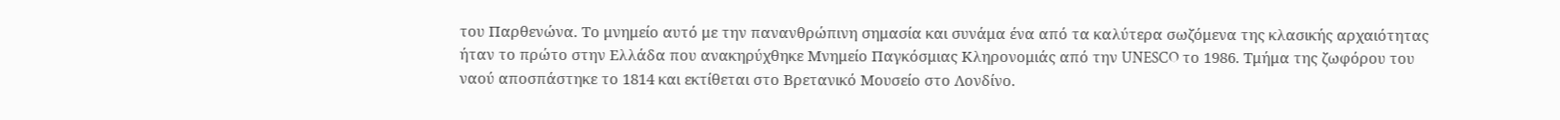του Παρθενώνα. Το μνημείο αυτό με την πανανθρώπινη σημασία και συνάμα ένα από τα καλύτερα σωζόμενα της κλασικής αρχαιότητας ήταν το πρώτο στην Ελλάδα που ανακηρύχθηκε Μνημείο Παγκόσμιας Κληρονομιάς από την UNESCO το 1986. Τμήμα της ζωφόρου του ναού αποσπάστηκε το 1814 και εκτίθεται στο Βρετανικό Μουσείο στο Λονδίνο.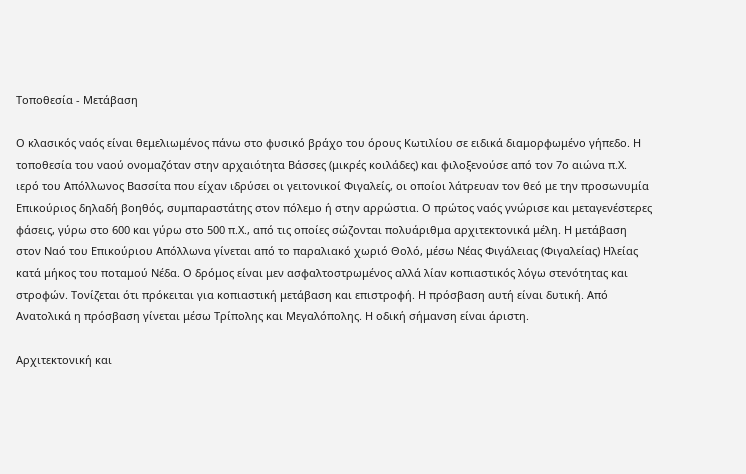Τοποθεσία - Μετάβαση

Ο κλασικός ναός είναι θεμελιωμένος πάνω στο φυσικό βράχο του όρους Κωτιλίου σε ειδικά διαμορφωμένο γήπεδο. Η τοποθεσία του ναού ονομαζόταν στην αρχαιότητα Βάσσες (μικρές κοιλάδες) και φιλοξενούσε από τον 7ο αιώνα π.Χ. ιερό του Απόλλωνος Βασσίτα που είχαν ιδρύσει οι γειτονικοί Φιγαλείς, οι οποίοι λάτρευαν τον θεό με την προσωνυμία Επικούριος δηλαδή βοηθός, συμπαραστάτης στον πόλεμο ή στην αρρώστια. Ο πρώτος ναός γνώρισε και μεταγενέστερες φάσεις, γύρω στο 600 και γύρω στο 500 π.Χ., από τις οποίες σώζονται πολυάριθμα αρχιτεκτονικά μέλη. Η μετάβαση στον Ναό του Επικούριου Απόλλωνα γίνεται από το παραλιακό χωριό Θολό, μέσω Νέας Φιγάλειας (Φιγαλείας) Ηλείας κατά μήκος του ποταμού Νέδα. Ο δρόμος είναι μεν ασφαλτοστρωμένος αλλά λίαν κοπιαστικός λόγω στενότητας και στροφών. Τονίζεται ότι πρόκειται για κοπιαστική μετάβαση και επιστροφή. Η πρόσβαση αυτή είναι δυτική. Από Ανατολικά η πρόσβαση γίνεται μέσω Τρίπολης και Μεγαλόπολης. Η οδική σήμανση είναι άριστη.

Αρχιτεκτονική και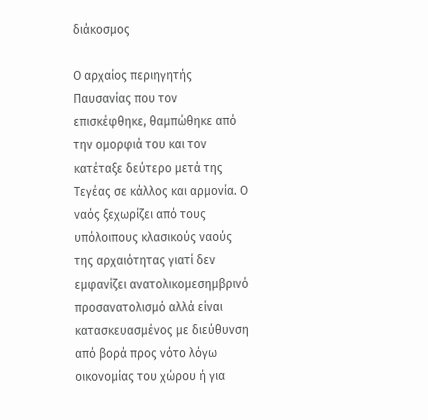διάκοσμος

Ο αρχαίος περιηγητής Παυσανίας που τον επισκέφθηκε, θαμπώθηκε από την ομορφιά του και τον κατέταξε δεύτερο μετά της Τεγέας σε κάλλος και αρμονία. Ο ναός ξεχωρίζει από τους υπόλοιπους κλασικούς ναούς της αρχαιότητας γιατί δεν εμφανίζει ανατολικομεσημβρινό προσανατολισμό αλλά είναι κατασκευασμένος με διεύθυνση από βορά προς νότο λόγω οικονομίας του χώρου ή για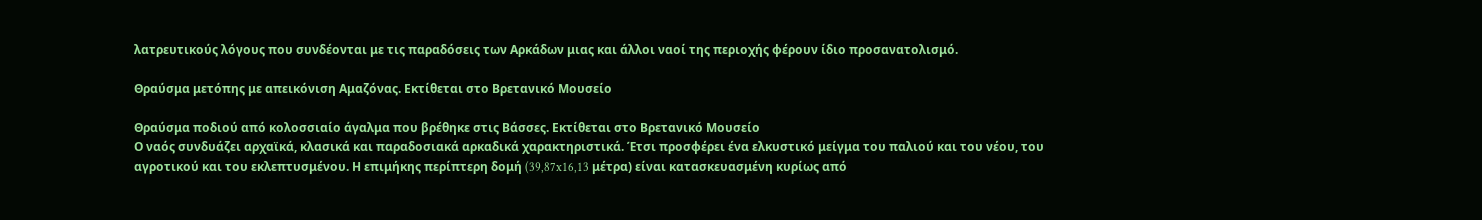λατρευτικούς λόγους που συνδέονται με τις παραδόσεις των Αρκάδων μιας και άλλοι ναοί της περιοχής φέρουν ίδιο προσανατολισμό.

Θραύσμα μετόπης με απεικόνιση Αμαζόνας. Εκτίθεται στο Βρετανικό Μουσείο

Θραύσμα ποδιού από κολοσσιαίο άγαλμα που βρέθηκε στις Βάσσες. Εκτίθεται στο Βρετανικό Μουσείο
Ο ναός συνδυάζει αρχαϊκά, κλασικά και παραδοσιακά αρκαδικά χαρακτηριστικά. Έτσι προσφέρει ένα ελκυστικό μείγμα του παλιού και του νέου, του αγροτικού και του εκλεπτυσμένου. Η επιμήκης περίπτερη δομή (39,87x16,13 μέτρα) είναι κατασκευασμένη κυρίως από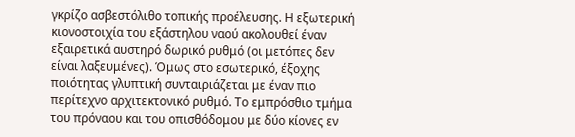γκρίζο ασβεστόλιθο τοπικής προέλευσης. Η εξωτερική κιονοστοιχία του εξάστηλου ναού ακολουθεί έναν εξαιρετικά αυστηρό δωρικό ρυθμό (οι μετόπες δεν είναι λαξευμένες). Όμως στο εσωτερικό, έξοχης ποιότητας γλυπτική συνταιριάζεται με έναν πιο περίτεχνο αρχιτεκτονικό ρυθμό. Το εμπρόσθιο τμήμα του πρόναου και του οπισθόδομου με δύο κίονες εν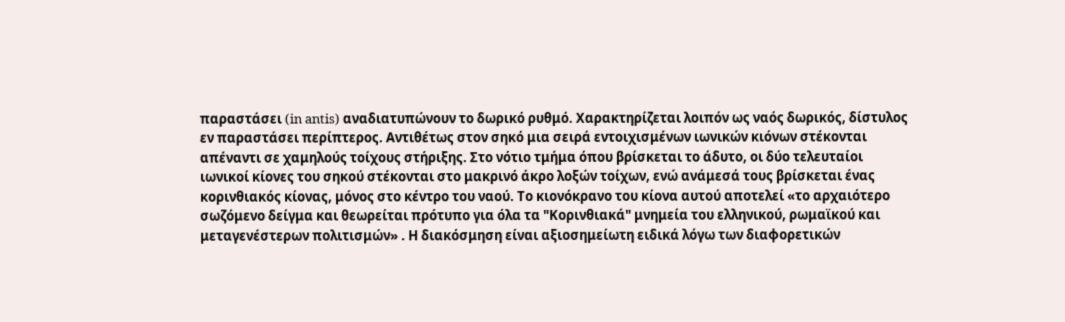παραστάσει (in antis) αναδιατυπώνουν το δωρικό ρυθμό. Χαρακτηρίζεται λοιπόν ως ναός δωρικός, δίστυλος εν παραστάσει περίπτερος. Αντιθέτως στον σηκό μια σειρά εντοιχισμένων ιωνικών κιόνων στέκονται απέναντι σε χαμηλούς τοίχους στήριξης. Στο νότιο τμήμα όπου βρίσκεται το άδυτο, οι δύο τελευταίοι ιωνικοί κίονες του σηκού στέκονται στο μακρινό άκρο λοξών τοίχων, ενώ ανάμεσά τους βρίσκεται ένας κορινθιακός κίονας, μόνος στο κέντρο του ναού. Το κιονόκρανο του κίονα αυτού αποτελεί «το αρχαιότερο σωζόμενο δείγμα και θεωρείται πρότυπο για όλα τα "Κορινθιακά" μνημεία του ελληνικού, ρωμαϊκού και μεταγενέστερων πολιτισμών» . Η διακόσμηση είναι αξιοσημείωτη ειδικά λόγω των διαφορετικών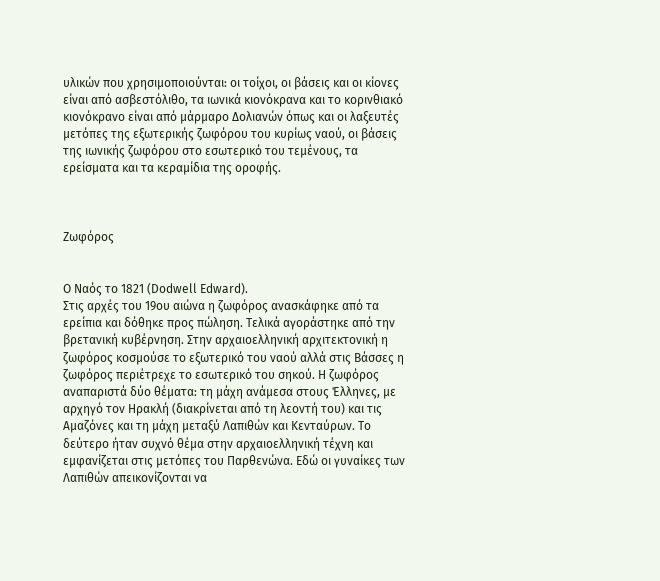υλικών που χρησιμοποιούνται: οι τοίχοι, οι βάσεις και οι κίονες είναι από ασβεστόλιθο, τα ιωνικά κιονόκρανα και το κορινθιακό κιονόκρανο είναι από μάρμαρο Δολιανών όπως και οι λαξευτές μετόπες της εξωτερικής ζωφόρου του κυρίως ναού, οι βάσεις της ιωνικής ζωφόρου στο εσωτερικό του τεμένους, τα ερείσματα και τα κεραμίδια της οροφής.



Ζωφόρος


Ο Ναός το 1821 (Dodwell Edward).
Στις αρχές του 19ου αιώνα η ζωφόρος ανασκάφηκε από τα ερείπια και δόθηκε προς πώληση. Τελικά αγοράστηκε από την βρετανική κυβέρνηση. Στην αρχαιοελληνική αρχιτεκτονική η ζωφόρος κοσμούσε το εξωτερικό του ναού αλλά στις Βάσσες η ζωφόρος περιέτρεχε το εσωτερικό του σηκού. Η ζωφόρος αναπαριστά δύο θέματα: τη μάχη ανάμεσα στους Έλληνες, με αρχηγό τον Ηρακλή (διακρίνεται από τη λεοντή του) και τις Αμαζόνες και τη μάχη μεταξύ Λαπιθών και Κενταύρων. Το δεύτερο ήταν συχνό θέμα στην αρχαιοελληνική τέχνη και εμφανίζεται στις μετόπες του Παρθενώνα. Εδώ οι γυναίκες των Λαπιθών απεικονίζονται να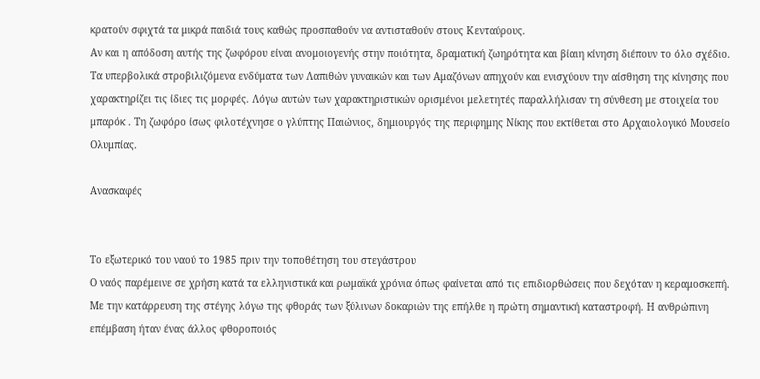κρατούν σφιχτά τα μικρά παιδιά τους καθώς προσπαθούν να αντισταθούν στους Κενταύρους.
Αν και η απόδοση αυτής της ζωφόρου είναι ανομοιογενής στην ποιότητα, δραματική ζωηρότητα και βίαιη κίνηση διέπουν το όλο σχέδιο. Τα υπερβολικά στροβιλιζόμενα ενδύματα των Λαπιθών γυναικών και των Αμαζόνων απηχούν και ενισχύουν την αίσθηση της κίνησης που χαρακτηρίζει τις ίδιες τις μορφές. Λόγω αυτών των χαρακτηριστικών ορισμένοι μελετητές παραλλήλισαν τη σύνθεση με στοιχεία του μπαρόκ . Τη ζωφόρο ίσως φιλοτέχνησε ο γλύπτης Παιώνιος, δημιουργός της περιφημης Νίκης που εκτίθεται στο Αρχαιολογικό Μουσείο Ολυμπίας.

Ανασκαφές


Το εξωτερικό του ναού το 1985 πριν την τοποθέτηση του στεγάστρου
Ο ναός παρέμεινε σε χρήση κατά τα ελληνιστικά και ρωμαϊκά χρόνια όπως φαίνεται από τις επιδιορθώσεις που δεχόταν η κεραμοσκεπή. Με την κατάρρευση της στέγης λόγω της φθοράς των ξύλινων δοκαριών της επήλθε η πρώτη σημαντική καταστροφή. Η ανθρώπινη επέμβαση ήταν ένας άλλος φθοροποιός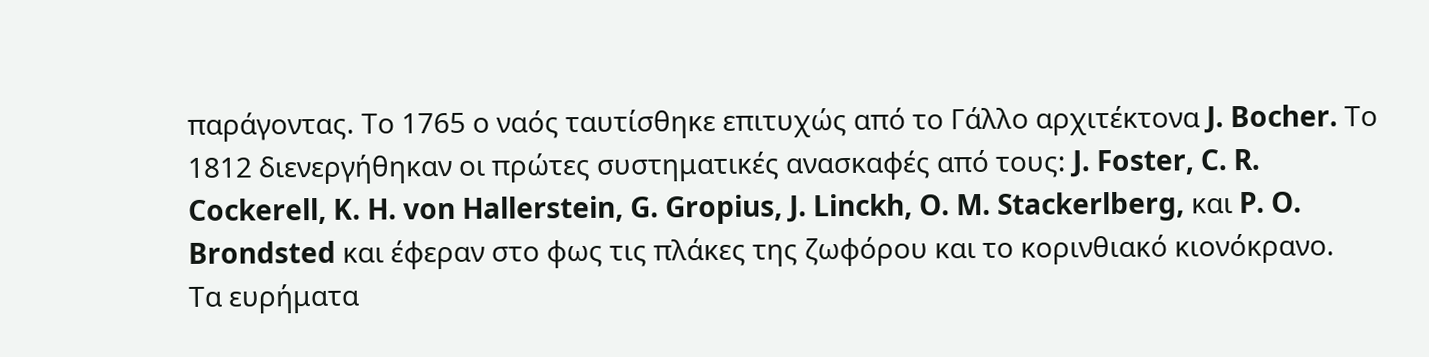παράγοντας. Το 1765 ο ναός ταυτίσθηκε επιτυχώς από το Γάλλο αρχιτέκτονα J. Bocher. Το 1812 διενεργήθηκαν οι πρώτες συστηματικές ανασκαφές από τους: J. Foster, C. R. Cockerell, K. H. von Hallerstein, G. Gropius, J. Linckh, O. M. Stackerlberg, και P. O. Brondsted και έφεραν στο φως τις πλάκες της ζωφόρου και το κορινθιακό κιονόκρανο.
Τα ευρήματα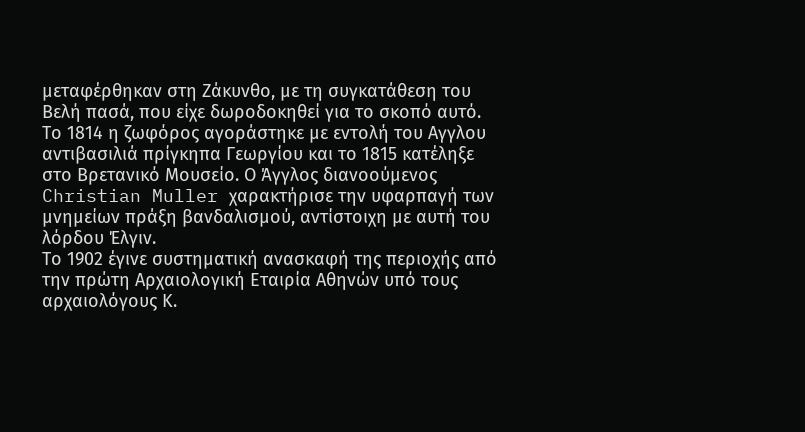μεταφέρθηκαν στη Ζάκυνθο, με τη συγκατάθεση του Βελή πασά, που είχε δωροδοκηθεί για το σκοπό αυτό. Το 1814 η ζωφόρος αγοράστηκε με εντολή του Αγγλου αντιβασιλιά πρίγκηπα Γεωργίου και το 1815 κατέληξε στο Βρετανικό Μουσείο. Ο Άγγλος διανοούμενος Christian Muller χαρακτήρισε την υφαρπαγή των μνημείων πράξη βανδαλισμού, αντίστοιχη με αυτή του λόρδου Έλγιν.
Το 1902 έγινε συστηματική ανασκαφή της περιοχής από την πρώτη Αρχαιολογική Εταιρία Αθηνών υπό τους αρχαιολόγους Κ.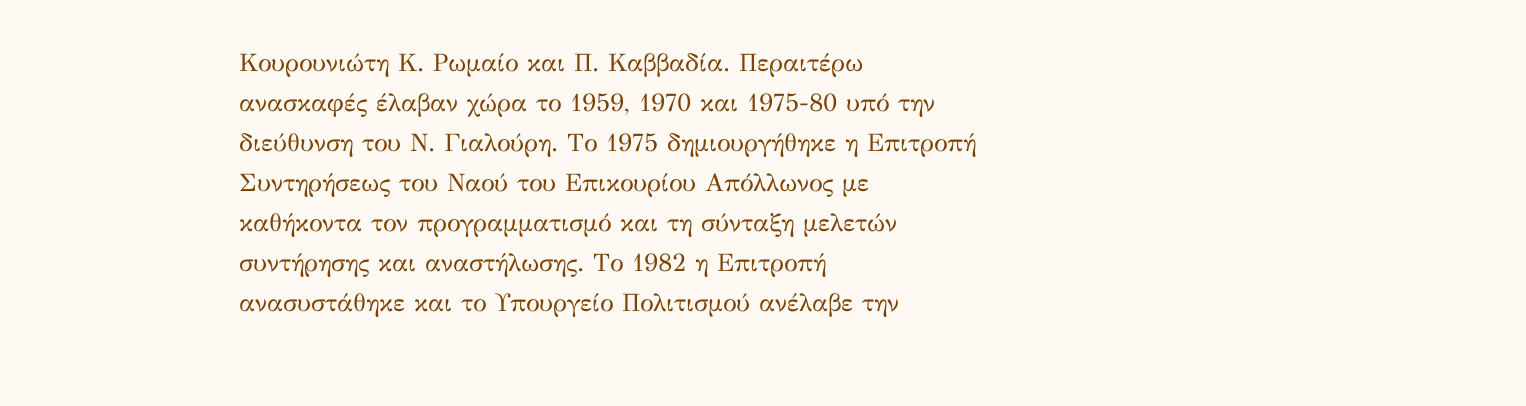Κουρουνιώτη Κ. Ρωμαίο και Π. Καββαδία. Περαιτέρω ανασκαφές έλαβαν χώρα το 1959, 1970 και 1975-80 υπό την διεύθυνση του Ν. Γιαλούρη. Το 1975 δημιουργήθηκε η Επιτροπή Συντηρήσεως του Ναού του Επικουρίου Απόλλωνος με καθήκοντα τον προγραμματισμό και τη σύνταξη μελετών συντήρησης και αναστήλωσης. Το 1982 η Επιτροπή ανασυστάθηκε και το Υπουργείο Πολιτισμού ανέλαβε την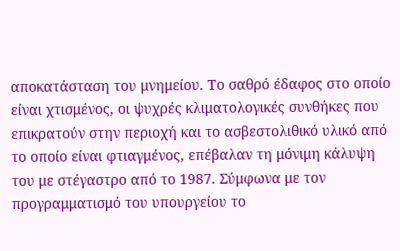αποκατάσταση του μνημείου. Το σαθρό έδαφος στο οποίο είναι χτισμένος, οι ψυχρές κλιματολογικές συνθήκες που επικρατούν στην περιοχή και το ασβεστολιθικό υλικό από το οποίο είναι φτιαγμένος, επέβαλαν τη μόνιμη κάλυψη του με στέγαστρο από το 1987. Σύμφωνα με τον προγραμματισμό του υπουργείου το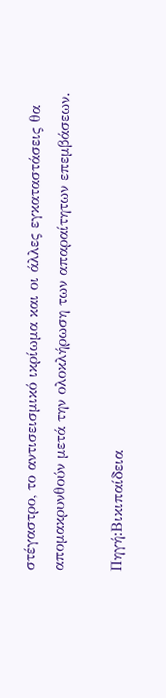στέγαστρο, το αντισεισμικό ικρίωμα και οι άλλες εγκαταστάσεις θα απομακρυνθούν μετά την ολοκλήρωση των απαραίτητων επεμβάσεων.

Πηγή:Βικιπαίδεια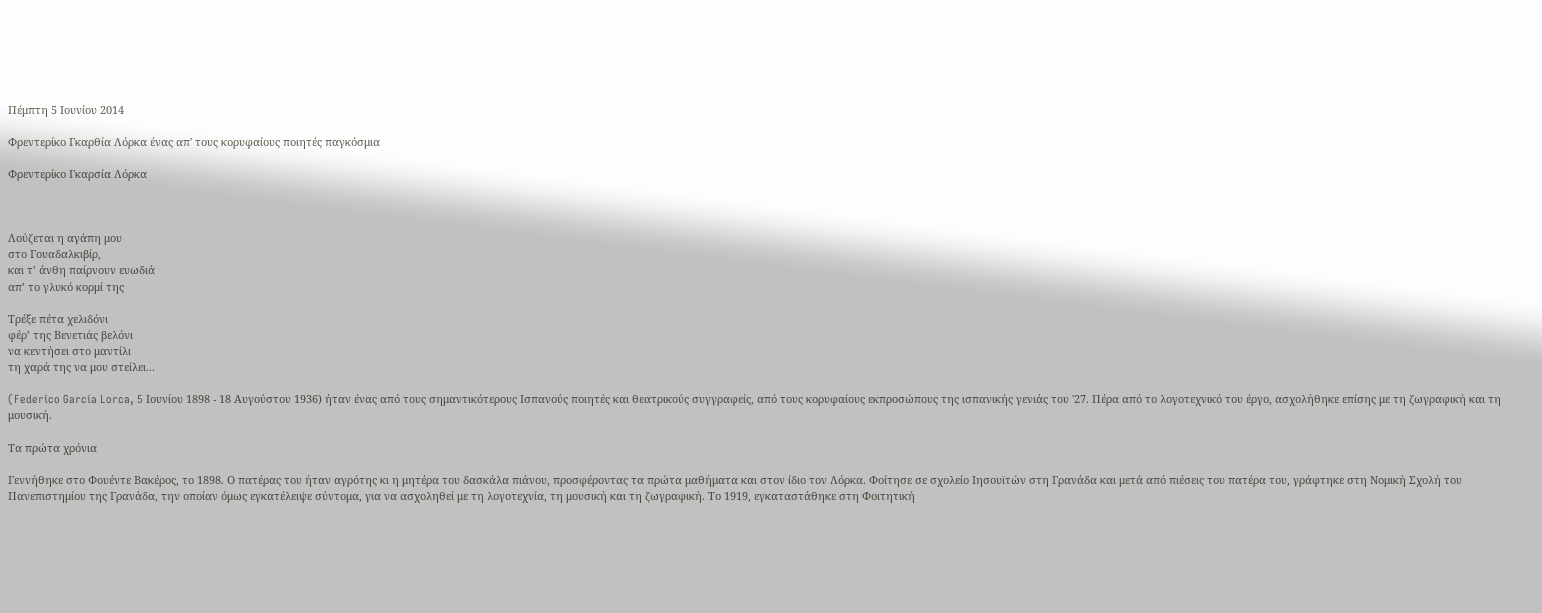Πέμπτη 5 Ιουνίου 2014

Φρεντερίκο Γκαρθία Λόρκα ένας απ' τους κορυφαίους ποιητές παγκόσμια

Φρεντερίκο Γκαρσία Λόρκα



Λούζεται η αγάπη μου
στο Γουαδαλκιβίρ,
και τ’ άνθη παίρνουν ευωδιά
απ’ το γλυκό κορμί της

Τρέξε πέτα χελιδόνι
φέρ’ της Βενετιάς βελόνι
να κεντήσει στο μαντίλι
τη χαρά της να μου στείλει...

(Federico García Lorca, 5 Ιουνίου 1898 - 18 Αυγούστου 1936) ήταν ένας από τους σημαντικότερους Ισπανούς ποιητές και θεατρικούς συγγραφείς, από τους κορυφαίους εκπροσώπους της ισπανικής γενιάς του '27. Πέρα από το λογοτεχνικό του έργο, ασχολήθηκε επίσης με τη ζωγραφική και τη μουσική.

Τα πρώτα χρόνια

Γεννήθηκε στο Φουέντε Βακέρος, το 1898. Ο πατέρας του ήταν αγρότης κι η μητέρα του δασκάλα πιάνου, προσφέροντας τα πρώτα μαθήματα και στον ίδιο τον Λόρκα. Φοίτησε σε σχολείο Ιησουϊτών στη Γρανάδα και μετά από πιέσεις του πατέρα του, γράφτηκε στη Νομική Σχολή του Πανεπιστημίου της Γρανάδα, την οποίαν όμως εγκατέλειψε σύντομα, για να ασχοληθεί με τη λογοτεχνία, τη μουσική και τη ζωγραφική. Το 1919, εγκαταστάθηκε στη Φοιτητική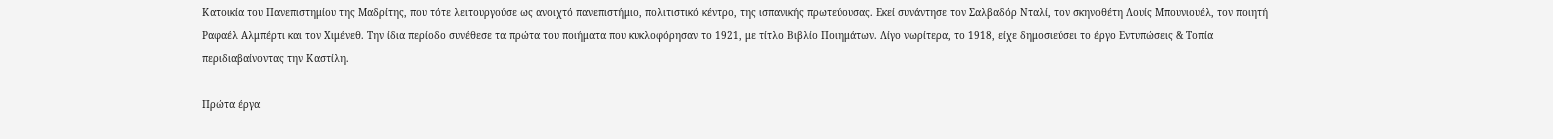Κατοικία του Πανεπιστημίου της Μαδρίτης, που τότε λειτουργούσε ως ανοιχτό πανεπιστήμιο, πολιτιστικό κέντρο, της ισπανικής πρωτεύουσας. Εκεί συνάντησε τον Σαλβαδόρ Νταλί, τον σκηνοθέτη Λουίς Μπουνιουέλ, τον ποιητή Ραφαέλ Αλμπέρτι και τον Χιμένεθ. Την ίδια περίοδο συνέθεσε τα πρώτα του ποιήματα που κυκλοφόρησαν το 1921, με τίτλο Βιβλίο Ποιημάτων. Λίγο νωρίτερα, το 1918, είχε δημοσιεύσει το έργο Εντυπώσεις & Τοπία περιδιαβαίνοντας την Καστίλη.

Πρώτα έργα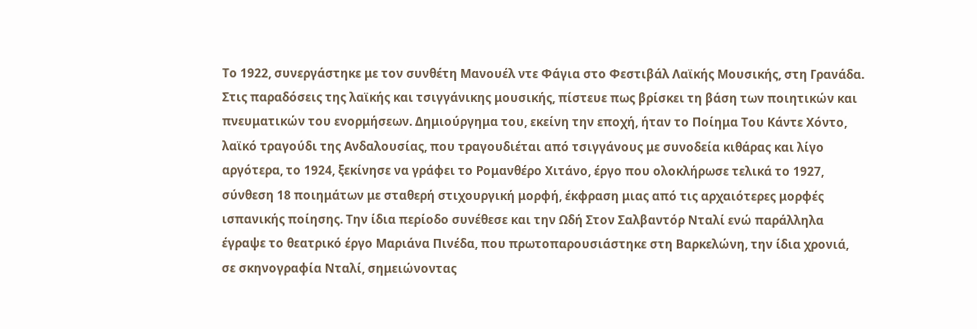Το 1922, συνεργάστηκε με τον συνθέτη Μανουέλ ντε Φάγια στο Φεστιβάλ Λαϊκής Μουσικής, στη Γρανάδα. Στις παραδόσεις της λαϊκής και τσιγγάνικης μουσικής, πίστευε πως βρίσκει τη βάση των ποιητικών και πνευματικών του ενορμήσεων. Δημιούργημα του, εκείνη την εποχή, ήταν το Ποίημα Του Κάντε Χόντο, λαϊκό τραγούδι της Ανδαλουσίας, που τραγουδιέται από τσιγγάνους με συνοδεία κιθάρας και λίγο αργότερα, το 1924, ξεκίνησε να γράφει το Ρομανθέρο Χιτάνο, έργο που ολοκλήρωσε τελικά το 1927, σύνθεση 18 ποιημάτων με σταθερή στιχουργική μορφή, έκφραση μιας από τις αρχαιότερες μορφές ισπανικής ποίησης. Την ίδια περίοδο συνέθεσε και την Ωδή Στον Σαλβαντόρ Νταλί ενώ παράλληλα έγραψε το θεατρικό έργο Μαριάνα Πινέδα, που πρωτοπαρουσιάστηκε στη Βαρκελώνη, την ίδια χρονιά, σε σκηνογραφία Νταλί, σημειώνοντας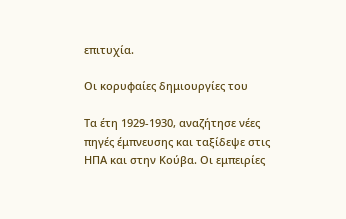επιτυχία.

Οι κορυφαίες δημιουργίες του

Τα έτη 1929-1930, αναζήτησε νέες πηγές έμπνευσης και ταξίδεψε στις ΗΠΑ και στην Κούβα. Οι εμπειρίες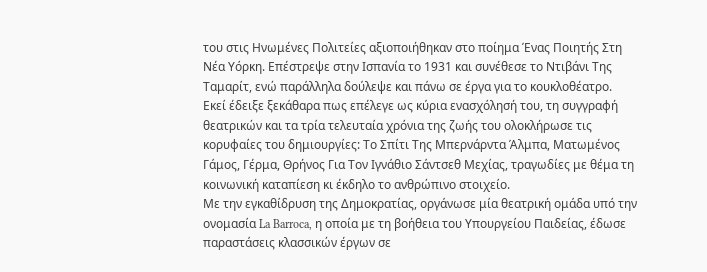του στις Ηνωμένες Πολιτείες αξιοποιήθηκαν στο ποίημα Ένας Ποιητής Στη Νέα Υόρκη. Επέστρεψε στην Ισπανία το 1931 και συνέθεσε το Ντιβάνι Της Ταμαρίτ, ενώ παράλληλα δούλεψε και πάνω σε έργα για το κουκλοθέατρο. Εκεί έδειξε ξεκάθαρα πως επέλεγε ως κύρια ενασχόλησή του, τη συγγραφή θεατρικών και τα τρία τελευταία χρόνια της ζωής του ολοκλήρωσε τις κορυφαίες του δημιουργίες: Το Σπίτι Της Μπερνάρντα Άλμπα, Ματωμένος Γάμος, Γέρμα, Θρήνος Για Τον Ιγνάθιο Σάντσεθ Μεχίας, τραγωδίες με θέμα τη κοινωνική καταπίεση κι έκδηλο το ανθρώπινο στοιχείο.
Με την εγκαθίδρυση της Δημοκρατίας, οργάνωσε μία θεατρική ομάδα υπό την ονομασία La Barroca, η οποία με τη βοήθεια του Υπουργείου Παιδείας, έδωσε παραστάσεις κλασσικών έργων σε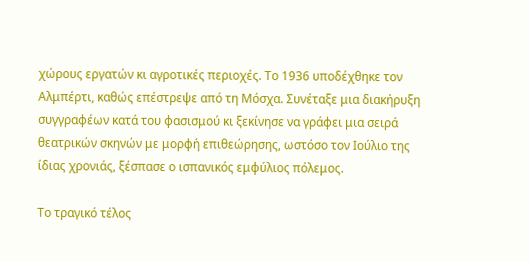χώρους εργατών κι αγροτικές περιοχές. Το 1936 υποδέχθηκε τον Αλμπέρτι, καθώς επέστρεψε από τη Μόσχα. Συνέταξε μια διακήρυξη συγγραφέων κατά του φασισμού κι ξεκίνησε να γράφει μια σειρά θεατρικών σκηνών με μορφή επιθεώρησης, ωστόσο τον Ιούλιο της ίδιας χρονιάς, ξέσπασε ο ισπανικός εμφύλιος πόλεμος.

Το τραγικό τέλος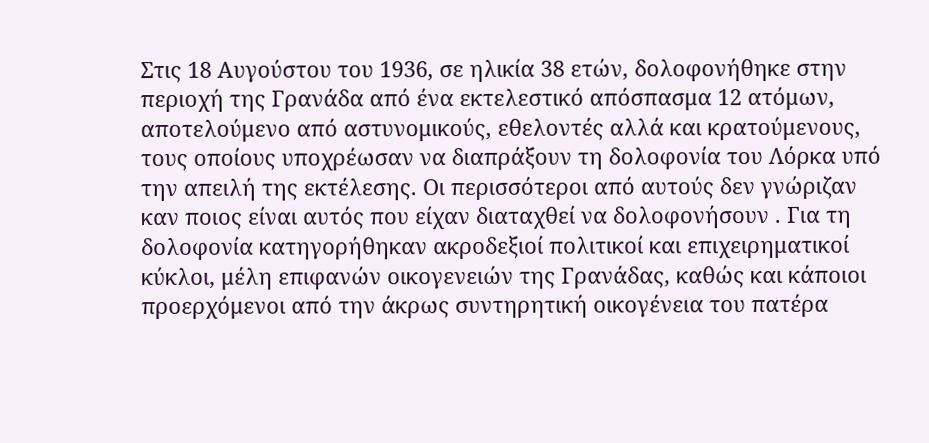Στις 18 Αυγούστου του 1936, σε ηλικία 38 ετών, δολοφονήθηκε στην περιοχή της Γρανάδα από ένα εκτελεστικό απόσπασμα 12 ατόμων, αποτελούμενο από αστυνομικούς, εθελοντές αλλά και κρατούμενους, τους οποίους υποχρέωσαν να διαπράξουν τη δολοφονία του Λόρκα υπό την απειλή της εκτέλεσης. Οι περισσότεροι από αυτούς δεν γνώριζαν καν ποιος είναι αυτός που είχαν διαταχθεί να δολοφονήσουν . Για τη δολοφονία κατηγορήθηκαν ακροδεξιοί πολιτικοί και επιχειρηματικοί κύκλοι, μέλη επιφανών οικογενειών της Γρανάδας, καθώς και κάποιοι προερχόμενοι από την άκρως συντηρητική οικογένεια του πατέρα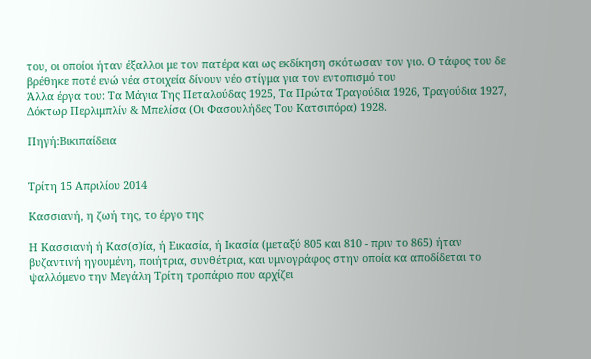του, οι οποίοι ήταν έξαλλοι με τον πατέρα και ως εκδίκηση σκότωσαν τον γιο. Ο τάφος του δε βρέθηκε ποτέ ενώ νέα στοιχεία δίνουν νέο στίγμα για τον εντοπισμό του
Άλλα έργα του: Τα Μάγια Της Πεταλούδας 1925, Τα Πρώτα Τραγούδια 1926, Τραγούδια 1927, Δόκτωρ Περλιμπλίν & Μπελίσα (Οι Φασουλήδες Του Κατσιπόρα) 1928.

Πηγή:Βικιπαίδεια


Τρίτη 15 Απριλίου 2014

Κασσιανή, η ζωή της, το έργο της

Η Κασσιανή ή Κασ(σ)ία, ή Εικασία, ή Ικασία (μεταξύ 805 και 810 - πριν το 865) ήταν βυζαντινή ηγουμένη, ποιήτρια, συνθέτρια, και υμνογράφος στην οποία κα αποδίδεται το ψαλλόμενο την Μεγάλη Τρίτη τροπάριο που αρχίζει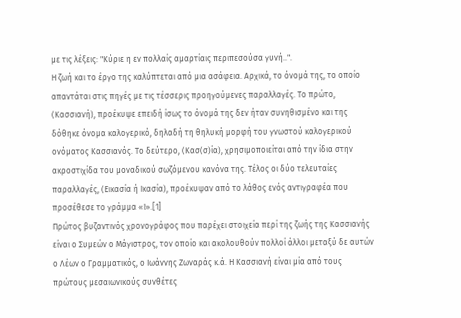με τις λέξεις: "Κύριε η εν πoλλαίς αμαρτίαις περιπεσούσα γυνή..".
Η ζωή και το έργο της καλύπτεται από μια ασάφεια. Αρχικά, το όνομά της, το οποίο απαντάται στις πηγές με τις τέσσερις προηγούμενες παραλλαγές. Το πρώτο, (Κασσιανή), προέκυψε επειδή ίσως το όνομά της δεν ήταν συνηθισμένο και της δόθηκε όνομα καλογερικό, δηλαδή τη θηλυκή μορφή του γνωστού καλογερικού ονόματος Κασσιανός. Το δεύτερο, (Κασ(σ)ία), χρησιμοποιείται από την ίδια στην ακροστιχίδα του μοναδικού σωζόμενου κανόνα της. Τέλος οι δύο τελευταίες παραλλαγές, (Εικασία ή Ικασία), προέκυψαν από το λάθος ενός αντιγραφέα που προσέθεσε το γράμμα «Ι».[1]
Πρώτος βυζαντινός χρονογράφος που παρέχει στοιχεία περί της ζωής της Κασσιανής είναι ο Συμεών ο Μάγιστρος, τον οποίο και ακολουθούν πολλοί άλλοι μεταξύ δε αυτών ο Λέων ο Γραμματικός, ο Ιωάννης Ζωναράς κ.ά. Η Κασσιανή είναι μία από τους πρώτους μεσαιωνικούς συνθέτες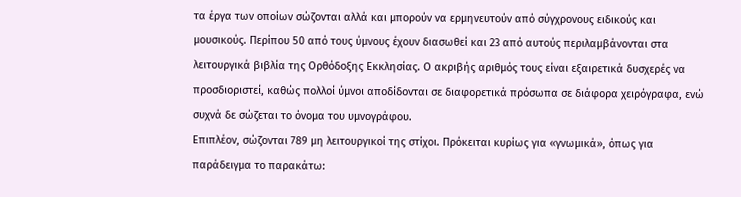τα έργα των οποίων σώζονται αλλά και μπορούν να ερμηνευτούν από σύγχρονους ειδικούς και μουσικούς. Περίπου 50 από τους ύμνους έχουν διασωθεί και 23 από αυτούς περιλαμβάνονται στα λειτουργικά βιβλία της Ορθόδοξης Εκκλησίας. Ο ακριβής αριθμός τους είναι εξαιρετικά δυσχερές να προσδιοριστεί, καθώς πολλοί ύμνοι αποδίδονται σε διαφορετικά πρόσωπα σε διάφορα χειρόγραφα, ενώ συχνά δε σώζεται το όνομα του υμνογράφου.
Επιπλέον, σώζονται 789 μη λειτουργικοί της στίχοι. Πρόκειται κυρίως για «γνωμικά», όπως για παράδειγμα το παρακάτω: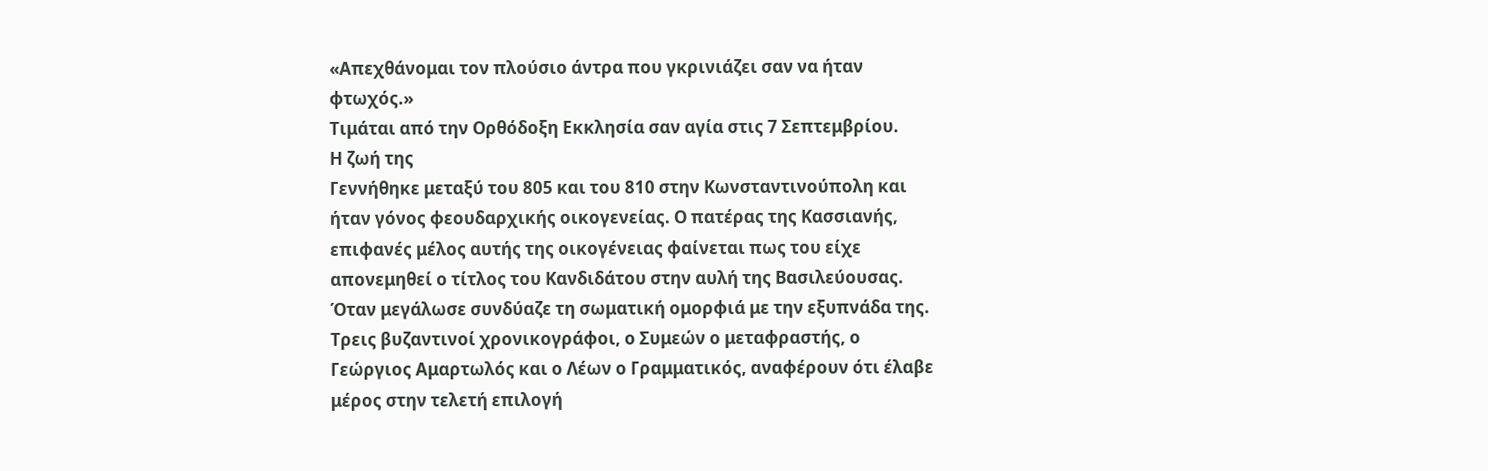«Απεχθάνομαι τον πλούσιο άντρα που γκρινιάζει σαν να ήταν φτωχός.»
Τιμάται από την Ορθόδοξη Εκκλησία σαν αγία στις 7 Σεπτεμβρίου.
Η ζωή της
Γεννήθηκε μεταξύ του 805 και του 810 στην Κωνσταντινούπολη και ήταν γόνος φεουδαρχικής οικογενείας. Ο πατέρας της Κασσιανής, επιφανές μέλος αυτής της οικογένειας φαίνεται πως του είχε απονεμηθεί ο τίτλος του Κανδιδάτου στην αυλή της Βασιλεύουσας. Όταν μεγάλωσε συνδύαζε τη σωματική ομορφιά με την εξυπνάδα της. Τρεις βυζαντινοί χρονικογράφοι, ο Συμεών ο μεταφραστής, ο Γεώργιος Αμαρτωλός και ο Λέων ο Γραμματικός, αναφέρουν ότι έλαβε μέρος στην τελετή επιλογή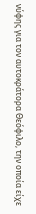νύφης για τον αυτοκράτορα Θεόφιλο, την οποία είχε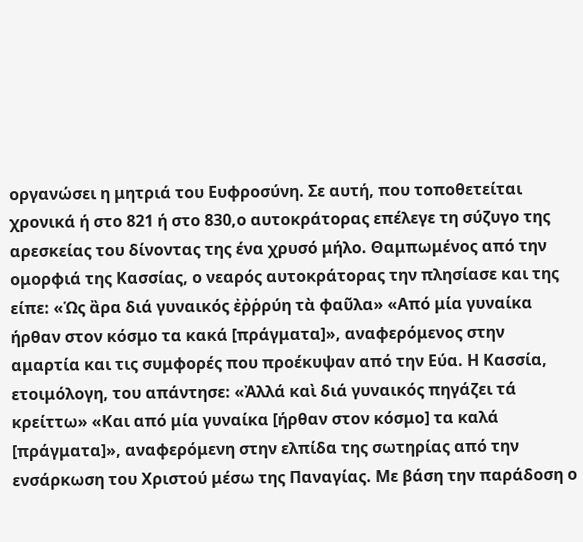οργανώσει η μητριά του Ευφροσύνη. Σε αυτή, που τοποθετείται χρονικά ή στο 821 ή στο 830,ο αυτοκράτορας επέλεγε τη σύζυγο της αρεσκείας του δίνοντας της ένα χρυσό μήλο. Θαμπωμένος από την ομορφιά της Κασσίας, ο νεαρός αυτοκράτορας την πλησίασε και της είπε: «Ὡς ἂρα διά γυναικός ἐῤῥρύη τὰ φαῦλα» «Από μία γυναίκα ήρθαν στον κόσμο τα κακά [πράγματα]», αναφερόμενος στην αμαρτία και τις συμφορές που προέκυψαν από την Εύα. Η Κασσία, ετοιμόλογη, του απάντησε: «Ἀλλά καὶ διά γυναικός πηγάζει τά κρείττω» «Και από μία γυναίκα [ήρθαν στον κόσμο] τα καλά [πράγματα]», αναφερόμενη στην ελπίδα της σωτηρίας από την ενσάρκωση του Χριστού μέσω της Παναγίας. Με βάση την παράδοση ο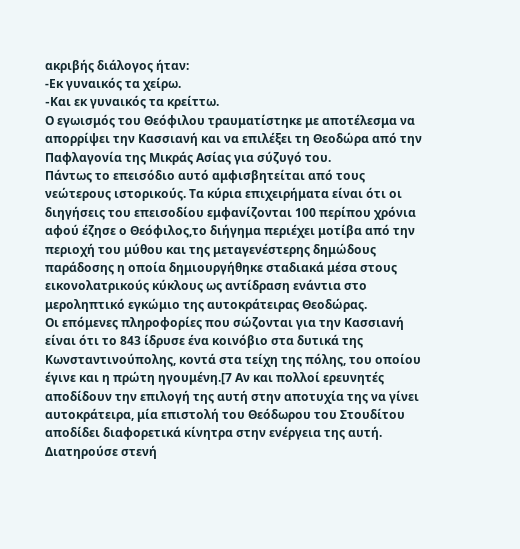ακριβής διάλογος ήταν:
-Εκ γυναικός τα χείρω.
-Kαι εκ γυναικός τα κρείττω.
Ο εγωισμός του Θεόφιλου τραυματίστηκε με αποτέλεσμα να απορρίψει την Κασσιανή και να επιλέξει τη Θεοδώρα από την Παφλαγονία της Μικράς Ασίας για σύζυγό του.
Πάντως το επεισόδιο αυτό αμφισβητείται από τους νεώτερους ιστορικούς. Τα κύρια επιχειρήματα είναι ότι οι διηγήσεις του επεισοδίου εμφανίζονται 100 περίπου χρόνια αφού έζησε ο Θεόφιλος,το διήγημα περιέχει μοτίβα από την περιοχή του μύθου και της μεταγενέστερης δημώδους παράδοσης η οποία δημιουργήθηκε σταδιακά μέσα στους εικονολατρικούς κύκλους ως αντίδραση ενάντια στο μεροληπτικό εγκώμιο της αυτοκράτειρας Θεοδώρας.
Οι επόμενες πληροφορίες που σώζονται για την Κασσιανή είναι ότι το 843 ίδρυσε ένα κοινόβιο στα δυτικά της Κωνσταντινούπολης, κοντά στα τείχη της πόλης, του οποίου έγινε και η πρώτη ηγουμένη.[7 Αν και πολλοί ερευνητές αποδίδουν την επιλογή της αυτή στην αποτυχία της να γίνει αυτοκράτειρα, μία επιστολή του Θεόδωρου του Στουδίτου αποδίδει διαφορετικά κίνητρα στην ενέργεια της αυτή. Διατηρούσε στενή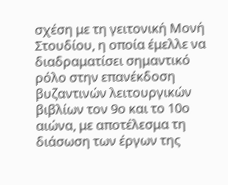σχέση με τη γειτονική Μονή Στουδίου, η οποία έμελλε να διαδραματίσει σημαντικό ρόλο στην επανέκδοση βυζαντινών λειτουργικών βιβλίων τον 9ο και το 10ο αιώνα, με αποτέλεσμα τη διάσωση των έργων της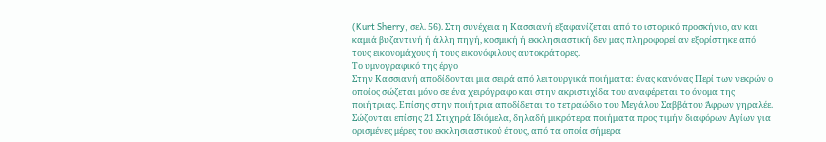(Kurt Sherry, σελ. 56). Στη συνέχεια η Κασσιανή εξαφανίζεται από το ιστορικό προσκήνιο, αν και καμιά βυζαντινή ή άλλη πηγή, κοσμική ή εκκλησιαστική δεν μας πληροφορεί αν εξορίστηκε από τους εικονομάχους ή τους εικονόφιλους αυτοκράτορες.
Το υμνογραφικό της έργο
Στην Κασσιανή αποδίδονται μια σειρά από λειτουργικά ποιήματα: ένας κανόνας Περί των νεκρών ο οποίος σώζεται μόνο σε ένα χειρόγραφο και στην ακριστιχίδα του αναφέρεται το όνομα της ποιήτριας. Επίσης στην ποιήτρια αποδίδεται το τετραώδιο του Μεγάλου Σαββάτου Άφρων γηραλέε. Σώζονται επίσης 21 Στιχηρά Ιδιόμελα, δηλαδή μικρότερα ποιήματα προς τιμήν διαφόρων Αγίων για ορισμένες μέρες του εκκλησιαστικού έτους, από τα οποία σήμερα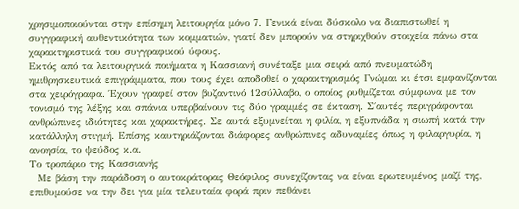χρησιμοποιούνται στην επίσημη λειτουργία μόνο 7. Γενικά είναι δύσκολο να διαπιστωθεί η συγγραφική αυθεντικότητα των κομματιών, γιατί δεν μπορούν να στηριχθούν στοιχεία πάνω στα χαρακτηριστικά του συγγραφικού ύφους.
Εκτός από τα λειτουργικά ποιήματα η Κασσιανή συνέταξε μια σειρά από πνευματώδη ημιθρησκευτικά επιγράμματα, που τους έχει αποδοθεί ο χαρακτηρισμός Γνώμαι κι έτσι εμφανίζονται στα χειρόγραφα. Έχουν γραφεί στον βυζαντινό 12σύλλαβο, ο οποίος ρυθμίζεται σύμφωνα με τον τονισμό της λέξης και σπάνια υπερβαίνουν τις δύο γραμμές σε έκταση. Σ΄αυτές περιγράφονται ανθρώπινες ιδιότητες και χαρακτήρες. Σε αυτά εξυμνείται η φιλία, η εξυπνάδα η σιωπή κατά την κατάλληλη στιγμή. Επίσης καυτηριάζονται διάφορες ανθρώπινες αδυναμίες όπως η φιλαργυρία, η ανοησία, το ψεύδος κ.α.
Το τροπάριο της Κασσιανής
  Με βάση την παράδοση ο αυτοκράτορας Θεόφιλος συνεχίζοντας να είναι ερωτευμένος μαζί της, επιθυμούσε να την δει για μία τελευταία φορά πριν πεθάνει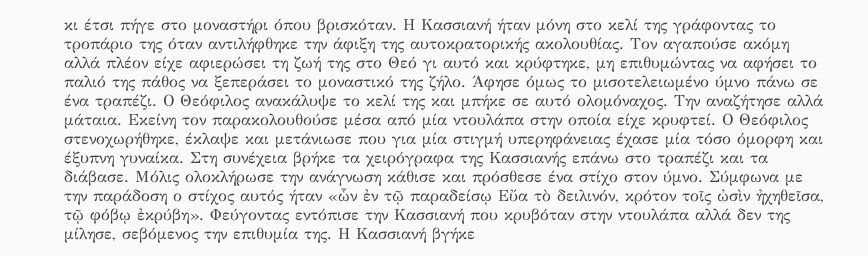κι έτσι πήγε στο μοναστήρι όπου βρισκόταν. Η Κασσιανή ήταν μόνη στο κελί της γράφοντας το τροπάριο της όταν αντιλήφθηκε την άφιξη της αυτοκρατορικής ακολουθίας. Τον αγαπούσε ακόμη αλλά πλέον είχε αφιερώσει τη ζωή της στο Θεό γι αυτό και κρύφτηκε, μη επιθυμώντας να αφήσει το παλιό της πάθος να ξεπεράσει το μοναστικό της ζήλο. Άφησε όμως το μισοτελειωμένο ύμνο πάνω σε ένα τραπέζι. Ο Θεόφιλος ανακάλυψε το κελί της και μπήκε σε αυτό ολομόναχος. Την αναζήτησε αλλά μάταια. Εκείνη τον παρακολουθούσε μέσα από μία ντουλάπα στην οποία είχε κρυφτεί. Ο Θεόφιλος στενοχωρήθηκε, έκλαψε και μετάνιωσε που για μία στιγμή υπερηφάνειας έχασε μία τόσο όμορφη και έξυπνη γυναίκα. Στη συνέχεια βρήκε τα χειρόγραφα της Κασσιανής επάνω στο τραπέζι και τα διάβασε. Μόλις ολοκλήρωσε την ανάγνωση κάθισε και πρόσθεσε ένα στίχο στον ύμνο. Σύμφωνα με την παράδοση ο στίχος αυτός ήταν «ὧν ἐν τῷ παραδείσῳ Εὔα τὸ δειλινόν, κρότον τοῖς ὠσὶν ἠχηθεῖσα, τῷ φόβῳ ἐκρύβη». Φεύγοντας εντόπισε την Κασσιανή που κρυβόταν στην ντουλάπα αλλά δεν της μίλησε, σεβόμενος την επιθυμία της. Η Κασσιανή βγήκε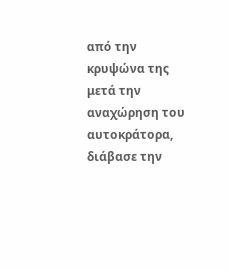από την κρυψώνα της μετά την αναχώρηση του αυτοκράτορα, διάβασε την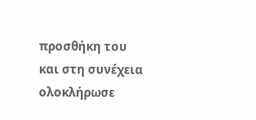προσθήκη του και στη συνέχεια ολοκλήρωσε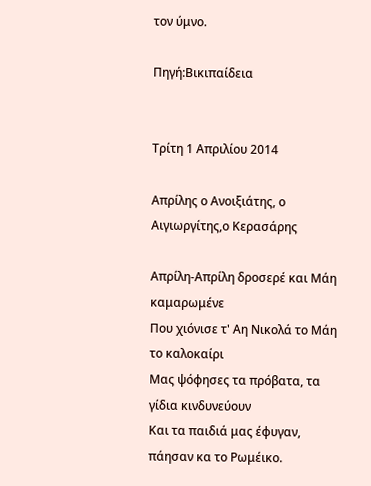τον ύμνο.

Πηγή:Βικιπαίδεια


Τρίτη 1 Απριλίου 2014

Απρίλης ο Ανοιξιάτης, ο Αιγιωργίτης,ο Κερασάρης

Απρίλη-Απρίλη δροσερέ και Μάη καμαρωμένε
Που χιόνισε τ' Αη Νικολά το Μάη το καλοκαίρι
Μας ψόφησες τα πρόβατα, τα γίδια κινδυνεύουν
Και τα παιδιά μας έφυγαν, πάησαν κα το Ρωμέικο.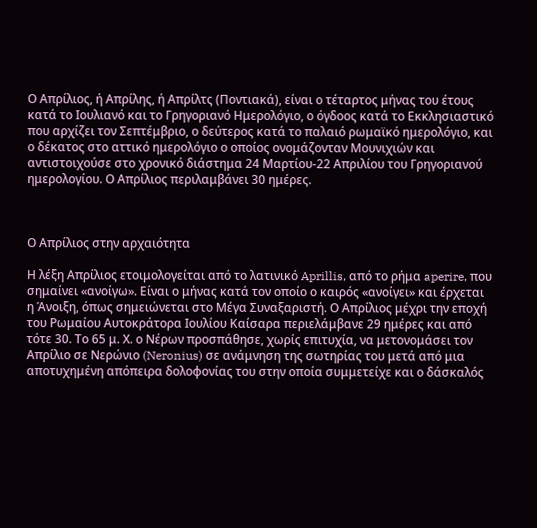Ο Απρίλιος, ή Απρίλης, ή Απρίλτς (Ποντιακά), είναι ο τέταρτος μήνας του έτους κατά το Ιουλιανό και το Γρηγοριανό Hμερολόγιο, ο όγδοος κατά το Εκκλησιαστικό που αρχίζει τον Σεπτέμβριο, ο δεύτερος κατά το παλαιό ρωμαϊκό ημερολόγιο, και ο δέκατος στο αττικό ημερολόγιο ο οποίος ονομάζονταν Μουνιχιών και αντιστοιχούσε στο χρονικό διάστημα 24 Μαρτίου-22 Απριλίου του Γρηγοριανού ημερολογίου. Ο Απρίλιος περιλαμβάνει 30 ημέρες.



Ο Απρίλιος στην αρχαιότητα

Η λέξη Απρίλιος ετοιμολογείται από το λατινικό Aprillis, από το ρήμα aperire, που σημαίνει «ανοίγω». Είναι ο μήνας κατά τον οποίο ο καιρός «ανοίγει» και έρχεται η Άνοιξη, όπως σημειώνεται στο Μέγα Συναξαριστή. Ο Απρίλιος μέχρι την εποχή του Ρωμαίου Αυτοκράτορα Ιουλίου Καίσαρα περιελάμβανε 29 ημέρες και από τότε 30. Το 65 μ. Χ. ο Νέρων προσπάθησε, χωρίς επιτυχία, να μετονομάσει τον Απρίλιο σε Νερώνιο (Neronius) σε ανάμνηση της σωτηρίας του μετά από μια αποτυχημένη απόπειρα δολοφονίας του στην οποία συμμετείχε και ο δάσκαλός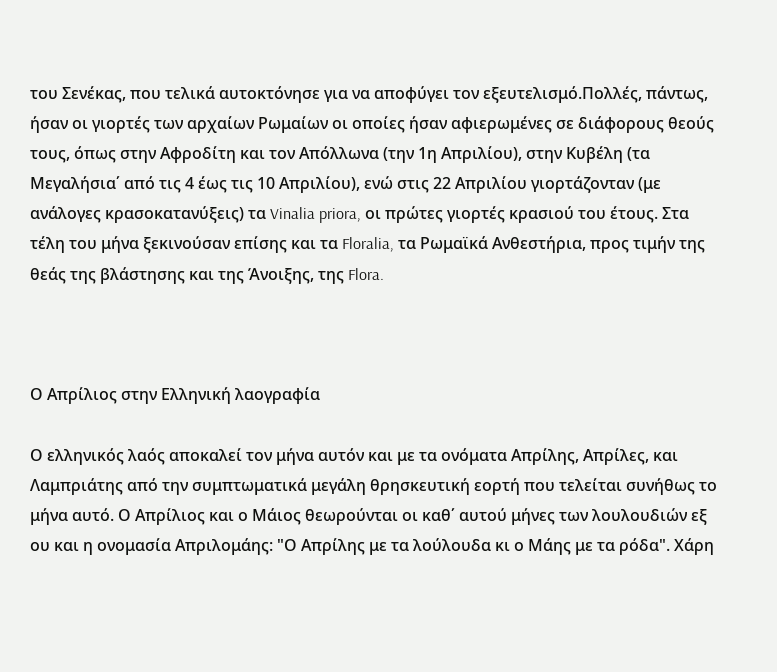του Σενέκας, που τελικά αυτοκτόνησε για να αποφύγει τον εξευτελισμό.Πολλές, πάντως, ήσαν οι γιορτές των αρχαίων Ρωμαίων οι οποίες ήσαν αφιερωμένες σε διάφορους θεούς τους, όπως στην Αφροδίτη και τον Απόλλωνα (την 1η Απριλίου), στην Κυβέλη (τα Μεγαλήσια΄ από τις 4 έως τις 10 Απριλίου), ενώ στις 22 Απριλίου γιορτάζονταν (με ανάλογες κρασοκατανύξεις) τα Vinalia priora, οι πρώτες γιορτές κρασιού του έτους. Στα τέλη του μήνα ξεκινούσαν επίσης και τα Floralia, τα Ρωμαϊκά Ανθεστήρια, προς τιμήν της θεάς της βλάστησης και της Άνοιξης, της Flora.



Ο Απρίλιος στην Ελληνική λαογραφία

Ο ελληνικός λαός αποκαλεί τον μήνα αυτόν και με τα ονόματα Απρίλης, Απρίλες, και Λαμπριάτης από την συμπτωματικά μεγάλη θρησκευτική εορτή που τελείται συνήθως το μήνα αυτό. Ο Απρίλιος και ο Μάιος θεωρούνται οι καθ΄ αυτού μήνες των λουλουδιών εξ ου και η ονομασία Απριλομάης: "Ο Απρίλης με τα λούλουδα κι ο Μάης με τα ρόδα". Χάρη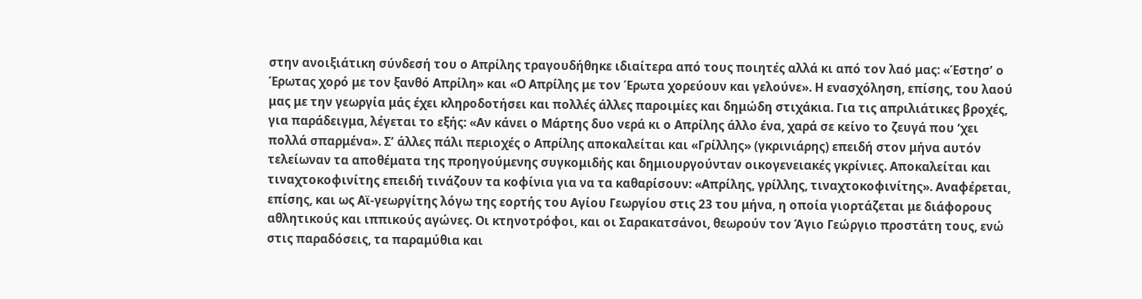στην ανοιξιάτικη σύνδεσή του ο Απρίλης τραγουδήθηκε ιδιαίτερα από τους ποιητές αλλά κι από τον λαό μας: «Έστησ’ ο Έρωτας χορό με τον ξανθό Απρίλη» και «Ο Απρίλης με τον Έρωτα χορεύουν και γελούνε». Η ενασχόληση, επίσης, του λαού μας με την γεωργία μάς έχει κληροδοτήσει και πολλές άλλες παροιμίες και δημώδη στιχάκια. Για τις απριλιάτικες βροχές, για παράδειγμα, λέγεται το εξής: «Αν κάνει ο Μάρτης δυο νερά κι ο Απρίλης άλλο ένα, χαρά σε κείνο το ζευγά που ‘χει πολλά σπαρμένα». Σ’ άλλες πάλι περιοχές ο Απρίλης αποκαλείται και «Γρίλλης» (γκρινιάρης) επειδή στον μήνα αυτόν τελείωναν τα αποθέματα της προηγούμενης συγκομιδής και δημιουργούνταν οικογενειακές γκρίνιες. Αποκαλείται και τιναχτοκοφινίτης επειδή τινάζουν τα κοφίνια για να τα καθαρίσουν: «Απρίλης, γρίλλης, τιναχτοκοφινίτης». Αναφέρεται, επίσης, και ως Αϊ-γεωργίτης λόγω της εορτής του Αγίου Γεωργίου στις 23 του μήνα, η οποία γιορτάζεται με διάφορους αθλητικούς και ιππικούς αγώνες. Οι κτηνοτρόφοι, και οι Σαρακατσάνοι, θεωρούν τον Άγιο Γεώργιο προστάτη τους, ενώ στις παραδόσεις, τα παραμύθια και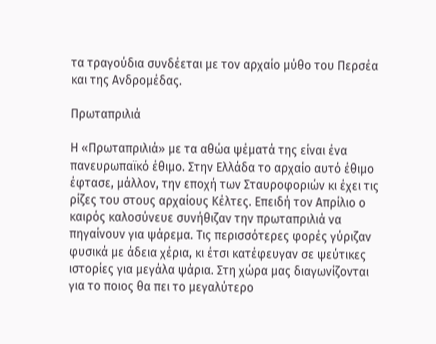τα τραγούδια συνδέεται με τον αρχαίο μύθο του Περσέα και της Ανδρομέδας.

Πρωταπριλιά

Η «Πρωταπριλιά» με τα αθώα ψέματά της είναι ένα πανευρωπαϊκό έθιμο. Στην Ελλάδα το αρχαίο αυτό έθιμο έφτασε, μάλλον, την εποχή των Σταυροφοριών κι έχει τις ρίζες του στους αρχαίους Κέλτες. Επειδή τον Απρίλιο ο καιρός καλοσύνευε συνήθιζαν την πρωταπριλιά να πηγαίνουν για ψάρεμα. Τις περισσότερες φορές γύριζαν φυσικά με άδεια χέρια, κι έτσι κατέφευγαν σε ψεύτικες ιστορίες για μεγάλα ψάρια. Στη χώρα μας διαγωνίζονται για το ποιος θα πει το μεγαλύτερο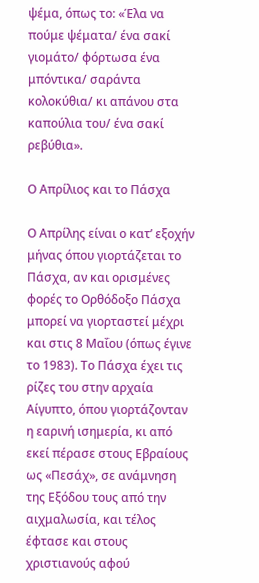ψέμα, όπως το: «Έλα να πούμε ψέματα/ ένα σακί γιομάτο/ φόρτωσα ένα μπόντικα/ σαράντα κολοκύθια/ κι απάνου στα καπούλια του/ ένα σακί ρεβύθια».

Ο Απρίλιος και το Πάσχα

Ο Απρίλης είναι ο κατ’ εξοχήν μήνας όπου γιορτάζεται το Πάσχα, αν και ορισμένες φορές το Ορθόδοξο Πάσχα μπορεί να γιορταστεί μέχρι και στις 8 Μαΐου (όπως έγινε το 1983). Το Πάσχα έχει τις ρίζες του στην αρχαία Αίγυπτο, όπου γιορτάζονταν η εαρινή ισημερία, κι από εκεί πέρασε στους Εβραίους ως «Πεσάχ», σε ανάμνηση της Εξόδου τους από την αιχμαλωσία, και τέλος έφτασε και στους χριστιανούς αφού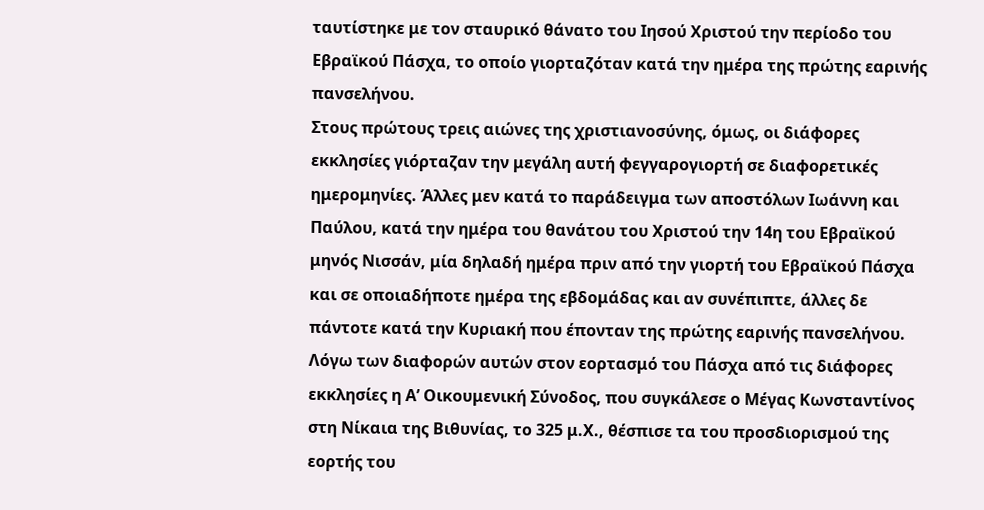ταυτίστηκε με τον σταυρικό θάνατο του Ιησού Χριστού την περίοδο του Εβραϊκού Πάσχα, το οποίο γιορταζόταν κατά την ημέρα της πρώτης εαρινής πανσελήνου.
Στους πρώτους τρεις αιώνες της χριστιανοσύνης, όμως, οι διάφορες εκκλησίες γιόρταζαν την μεγάλη αυτή φεγγαρογιορτή σε διαφορετικές ημερομηνίες. Άλλες μεν κατά το παράδειγμα των αποστόλων Ιωάννη και Παύλου, κατά την ημέρα του θανάτου του Χριστού την 14η του Εβραϊκού μηνός Νισσάν, μία δηλαδή ημέρα πριν από την γιορτή του Εβραϊκού Πάσχα και σε οποιαδήποτε ημέρα της εβδομάδας και αν συνέπιπτε, άλλες δε πάντοτε κατά την Κυριακή που έπονταν της πρώτης εαρινής πανσελήνου.
Λόγω των διαφορών αυτών στον εορτασμό του Πάσχα από τις διάφορες εκκλησίες η Α’ Οικουμενική Σύνοδος, που συγκάλεσε ο Μέγας Κωνσταντίνος στη Νίκαια της Βιθυνίας, το 325 μ.Χ., θέσπισε τα του προσδιορισμού της εορτής του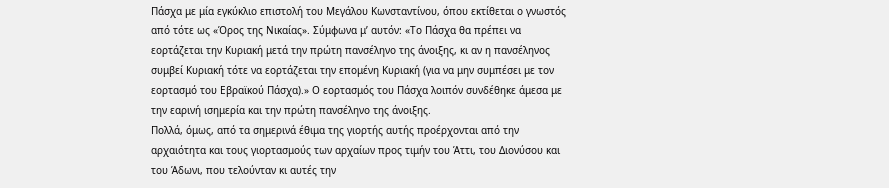Πάσχα με μία εγκύκλιο επιστολή του Μεγάλου Κωνσταντίνου, όπου εκτίθεται ο γνωστός από τότε ως «Όρος της Νικαίας». Σύμφωνα μ’ αυτόν: «Το Πάσχα θα πρέπει να εορτάζεται την Κυριακή μετά την πρώτη πανσέληνο της άνοιξης, κι αν η πανσέληνος συμβεί Κυριακή τότε να εορτάζεται την επομένη Κυριακή (για να μην συμπέσει με τον εορτασμό του Εβραϊκού Πάσχα).» Ο εορτασμός του Πάσχα λοιπόν συνδέθηκε άμεσα με την εαρινή ισημερία και την πρώτη πανσέληνο της άνοιξης.
Πολλά, όμως, από τα σημερινά έθιμα της γιορτής αυτής προέρχονται από την αρχαιότητα και τους γιορτασμούς των αρχαίων προς τιμήν του Άττι, του Διονύσου και του Άδωνι, που τελούνταν κι αυτές την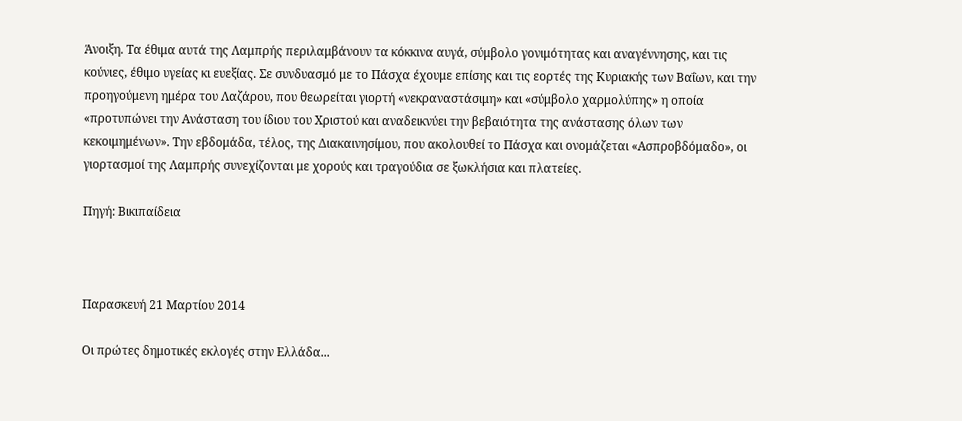Άνοιξη. Τα έθιμα αυτά της Λαμπρής περιλαμβάνουν τα κόκκινα αυγά, σύμβολο γονιμότητας και αναγέννησης, και τις κούνιες, έθιμο υγείας κι ευεξίας. Σε συνδυασμό με το Πάσχα έχουμε επίσης και τις εορτές της Κυριακής των Βαΐων, και την προηγούμενη ημέρα του Λαζάρου, που θεωρείται γιορτή «νεκραναστάσιμη» και «σύμβολο χαρμολύπης» η οποία «προτυπώνει την Ανάσταση του ίδιου του Χριστού και αναδεικνύει την βεβαιότητα της ανάστασης όλων των κεκοιμημένων». Την εβδομάδα, τέλος, της Διακαινησίμου, που ακολουθεί το Πάσχα και ονομάζεται «Ασπροβδόμαδο», οι γιορτασμοί της Λαμπρής συνεχίζονται με χορούς και τραγούδια σε ξωκλήσια και πλατείες.

Πηγή: Βικιπαίδεια



Παρασκευή 21 Μαρτίου 2014

Οι πρώτες δημοτικές εκλογές στην Ελλάδα...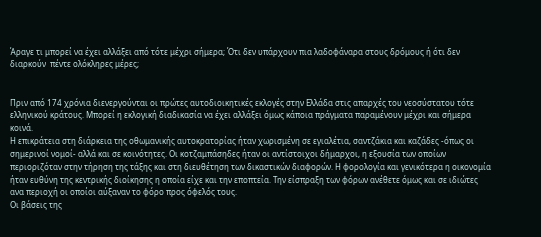Άραγε τι μπορεί να έχει αλλάξει από τότε μέχρι σήμερα; Ότι δεν υπάρχουν πια λαδοφάναρα στους δρόμους ή ότι δεν διαρκούν  πέντε ολόκληρες μέρες;


Πριν από 174 χρόνια διενεργούνται οι πρώτες αυτοδιοικητικές εκλογές στην Ελλάδα στις απαρχές του νεοσύστατου τότε ελληνικού κράτους. Μπορεί η εκλογική διαδικασία να έχει αλλάξει όμως κάποια πράγματα παραμένουν μέχρι και σήμερα κοινά.
Η επικράτεια στη διάρκεια της οθωμανικής αυτοκρατορίας ήταν χωρισμένη σε εγιαλέτια, σαντζάκια και καζάδες -όπως οι σημερινοί νομοί- αλλά και σε κοινότητες. Οι κοτζαμπάσηδες ήταν οι αντίστοιχοι δήμαρχοι, η εξουσία των οποίων περιοριζόταν στην τήρηση της τάξης και στη διευθέτηση των δικαστικών διαφορών. Η φορολογία και γενικότερα η οικονομία ήταν ευθύνη της κεντρικής διοίκησης η οποία είχε και την εποπτεία. Την είσπραξη των φόρων ανέθετε όμως και σε ιδιώτες ανα περιοχή οι οποίοι αύξαναν το φόρο προς όφελός τους.
Οι βάσεις της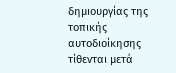δημιουργίας της τοπικής αυτοδιοίκησης τίθενται μετά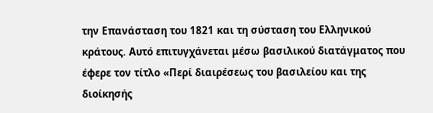την Επανάσταση του 1821 και τη σύσταση του Ελληνικού κράτους. Αυτό επιτυγχάνεται μέσω βασιλικού διατάγματος που έφερε τον τίτλο «Περί διαιρέσεως του βασιλείου και της διοίκησής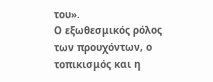του».
Ο εξωθεσμικός ρόλος των προυχόντων, ο τοπικισμός και η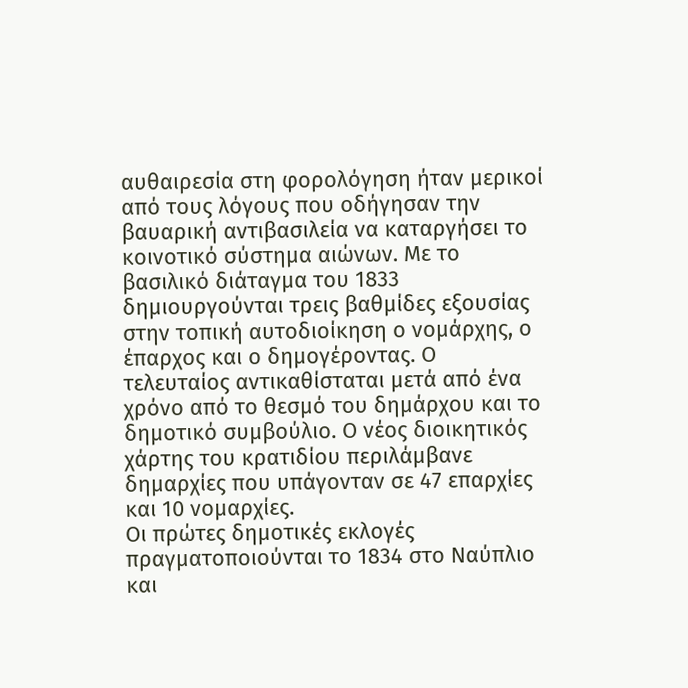αυθαιρεσία στη φορολόγηση ήταν μερικοί από τους λόγους που οδήγησαν την βαυαρική αντιβασιλεία να καταργήσει το κοινοτικό σύστημα αιώνων. Με το βασιλικό διάταγμα του 1833 δημιουργούνται τρεις βαθμίδες εξουσίας στην τοπική αυτοδιοίκηση ο νομάρχης, ο έπαρχος και ο δημογέροντας. Ο τελευταίος αντικαθίσταται μετά από ένα χρόνο από το θεσμό του δημάρχου και το δημοτικό συμβούλιο. Ο νέος διοικητικός χάρτης του κρατιδίου περιλάμβανε δημαρχίες που υπάγονταν σε 47 επαρχίες και 10 νομαρχίες.
Οι πρώτες δημοτικές εκλογές πραγματοποιούνται το 1834 στο Ναύπλιο και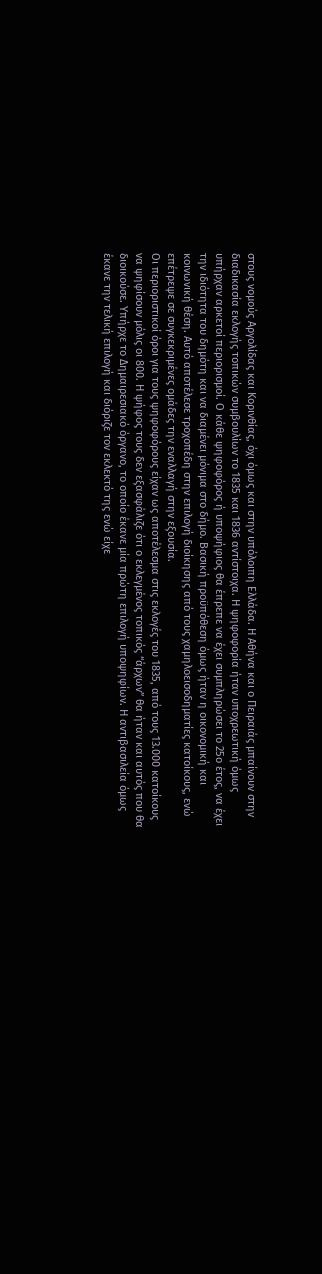στους νομούς Αργολίδας και Κορινθίας, όχι όμως και στην υπόλοιπη Ελλάδα. Η Αθήνα και ο Πειραιάς μπαίνουν στην διαδικασία εκλογής τοπικών συμβουλίων το 1835 και 1836 αντίστοιχα. Η ψηφοφορία ήταν υποχρεωτική όμως υπήρχαν αρκετοί περιορισμοί. Ο κάθε ψηφοφόρος ή υποψήφιος θα έπρεπε να έχει συμπληρώσει το 25ο έτος, να έχει την ιδιότητα του δημότη και να διαμένει μόνιμα στο δήμο. Βασική προϋπόθεση όμως ήταν η οικονομική και κοινωνική θέση. Αυτό αποτέλεσε τροχοπέδη στην επιλογή διοίκησης από τους χαμηλοεισοδηματίες κατοίκους, ενώ επέτρεψε σε συγκεκριμένες ομάδες την εναλλαγή στην εξουσία.
Οι περιοριστικοί όροι για τους ψηφοφόρους είχαν ως αποτέλεσμα στις εκλογές του 1835, από τους 13.000 κατοίκους να ψηφίσουν μόλις οι 800. Η ψήφος τους δεν εξασφάλιζε ότι ο εκλεγμένος τοπικός “άρχων” θα ήταν και αυτός που θα διοικούσε. Υπήρχε το Δημαιρεσιακό όργανο, το οποίο έκανε μία πρώτη επιλογή υποψηφίων. Η αντιβασιλεία όμως έκανε την τελική επιλογή και διόριζε τον εκλεκτό της ενώ είχε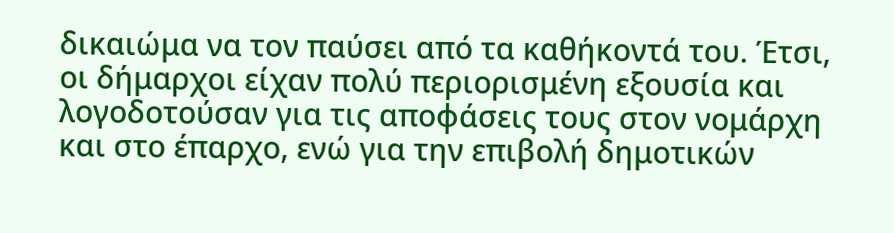δικαιώμα να τον παύσει από τα καθήκοντά του. Έτσι, οι δήμαρχοι είχαν πολύ περιορισμένη εξουσία και λογοδοτούσαν για τις αποφάσεις τους στον νομάρχη και στο έπαρχο, ενώ για την επιβολή δημοτικών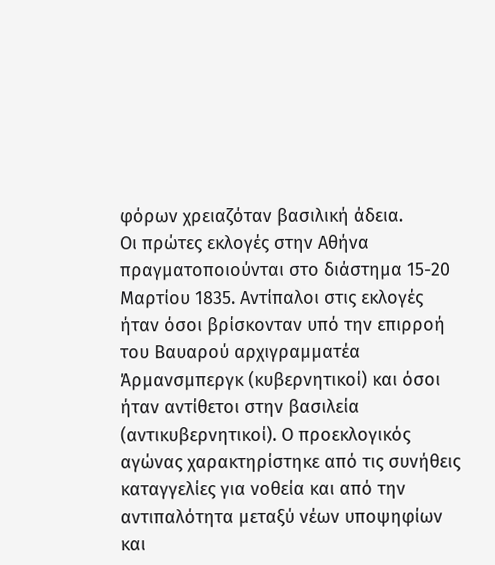φόρων χρειαζόταν βασιλική άδεια.
Οι πρώτες εκλογές στην Αθήνα πραγματοποιούνται στο διάστημα 15-20 Μαρτίου 1835. Αντίπαλοι στις εκλογές ήταν όσοι βρίσκονταν υπό την επιρροή του Βαυαρού αρχιγραμματέα Άρμανσμπεργκ (κυβερνητικοί) και όσοι ήταν αντίθετοι στην βασιλεία (αντικυβερνητικοί). Ο προεκλογικός αγώνας χαρακτηρίστηκε από τις συνήθεις καταγγελίες για νοθεία και από την αντιπαλότητα μεταξύ νέων υποψηφίων και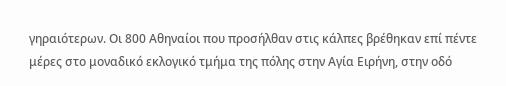γηραιότερων. Οι 800 Αθηναίοι που προσήλθαν στις κάλπες βρέθηκαν επί πέντε μέρες στο μοναδικό εκλογικό τμήμα της πόλης στην Αγία Ειρήνη, στην οδό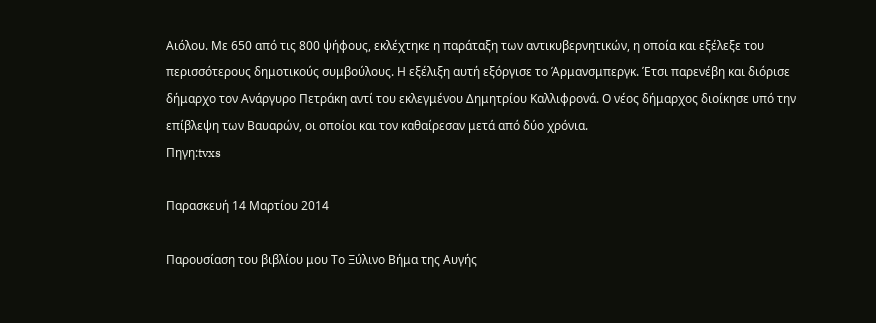Αιόλου. Με 650 από τις 800 ψήφους, εκλέχτηκε η παράταξη των αντικυβερνητικών, η οποία και εξέλεξε του περισσότερους δημοτικούς συμβούλους. Η εξέλιξη αυτή εξόργισε το Άρμανσμπεργκ. Έτσι παρενέβη και διόρισε δήμαρχο τον Ανάργυρο Πετράκη αντί του εκλεγμένου Δημητρίου Καλλιφρονά. Ο νέος δήμαρχος διοίκησε υπό την επίβλεψη των Βαυαρών, οι οποίοι και τον καθαίρεσαν μετά από δύο χρόνια.
Πηγη:tvxs

Παρασκευή 14 Μαρτίου 2014

Παρουσίαση του βιβλίου μου Το Ξύλινο Βήμα της Αυγής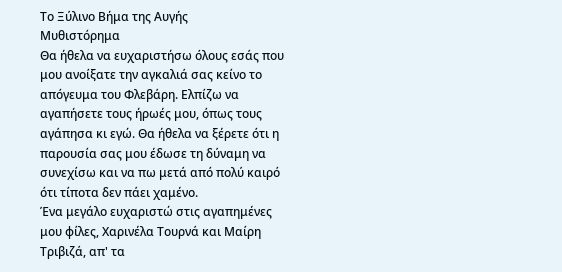Το Ξύλινο Βήμα της Αυγής
Μυθιστόρημα
Θα ήθελα να ευχαριστήσω όλους εσάς που μου ανοίξατε την αγκαλιά σας κείνο το απόγευμα του Φλεβάρη. Ελπίζω να αγαπήσετε τους ήρωές μου, όπως τους αγάπησα κι εγώ. Θα ήθελα να ξέρετε ότι η παρουσία σας μου έδωσε τη δύναμη να συνεχίσω και να πω μετά από πολύ καιρό ότι τίποτα δεν πάει χαμένο.
Ένα μεγάλο ευχαριστώ στις αγαπημένες μου φίλες, Χαρινέλα Τουρνά και Μαίρη Τριβιζά, απ' τα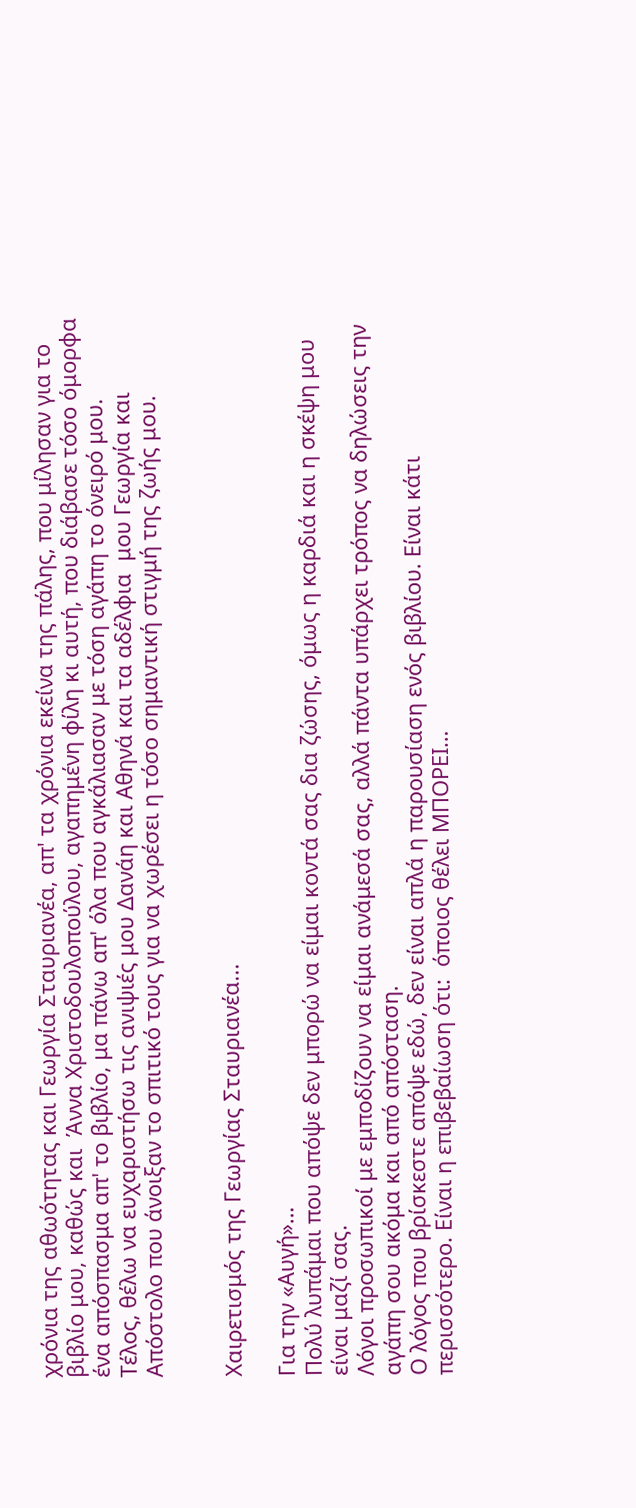χρόνια της αθωότητας και Γεωργία Σταυριανέα, απ' τα χρόνια εκείνα της πάλης, που μίλησαν για το βιβλίο μου, καθώς και  Άννα Χριστοδουλοπούλου, αγαπημένη φίλη κι αυτή, που διάβασε τόσο όμορφα ένα απόσπασμα απ' το βιβλίο, μα πάνω απ' όλα που αγκάλιασαν με τόση αγάπη το όνειρό μου.
Τέλος, θέλω να ευχαριστήσω τις ανιψιές μου Δανάη και Αθηνά και τα αδέλφια  μου Γεωργία και Απόστολο που άνοιξαν το σπιτικό τους για να χωρέσει η τόσο σημαντική στιγμή της ζωής μου.


Χαιρετισμός της Γεωργίας Σταυριανέα...

Για την «Αυγή»…
Πολύ λυπάμαι που απόψε δεν μπορώ να είμαι κοντά σας δια ζώσης, όμως η καρδιά και η σκέψη μου είναι μαζί σας.
Λόγοι προσωπικοί με εμποδίζουν να είμαι ανάμεσά σας, αλλά πάντα υπάρχει τρόπος να δηλώσεις την αγάπη σου ακόμα και από απόσταση.
Ο λόγος που βρίσκεστε απόψε εδώ, δεν είναι απλά η παρουσίαση ενός βιβλίου. Είναι κάτι περισσότερο. Είναι η επιβεβαίωση ότι:  όποιος θέλει ΜΠΟΡΕΙ…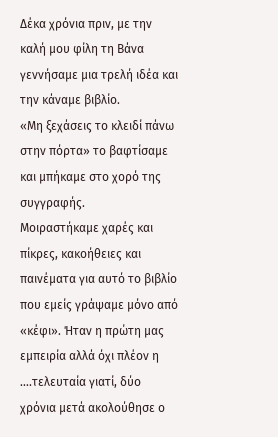Δέκα χρόνια πριν, με την καλή μου φίλη τη Βάνα γεννήσαμε μια τρελή ιδέα και την κάναμε βιβλίο.
«Μη ξεχάσεις το κλειδί πάνω στην πόρτα» το βαφτίσαμε και μπήκαμε στο χορό της συγγραφής.
Μοιραστήκαμε χαρές και πίκρες, κακοήθειες και παινέματα για αυτό το βιβλίο που εμείς γράψαμε μόνο από «κέφι». Ήταν η πρώτη μας εμπειρία αλλά όχι πλέον η ….τελευταία γιατί, δύο χρόνια μετά ακολούθησε ο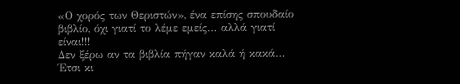«Ο χορός των Θεριστών», ένα επίσης σπουδαίο βιβλίο, όχι γιατί το λέμε εμείς… αλλά γιατί είναι!!!
Δεν ξέρω αν τα βιβλία πήγαν καλά ή κακά… Έτσι κι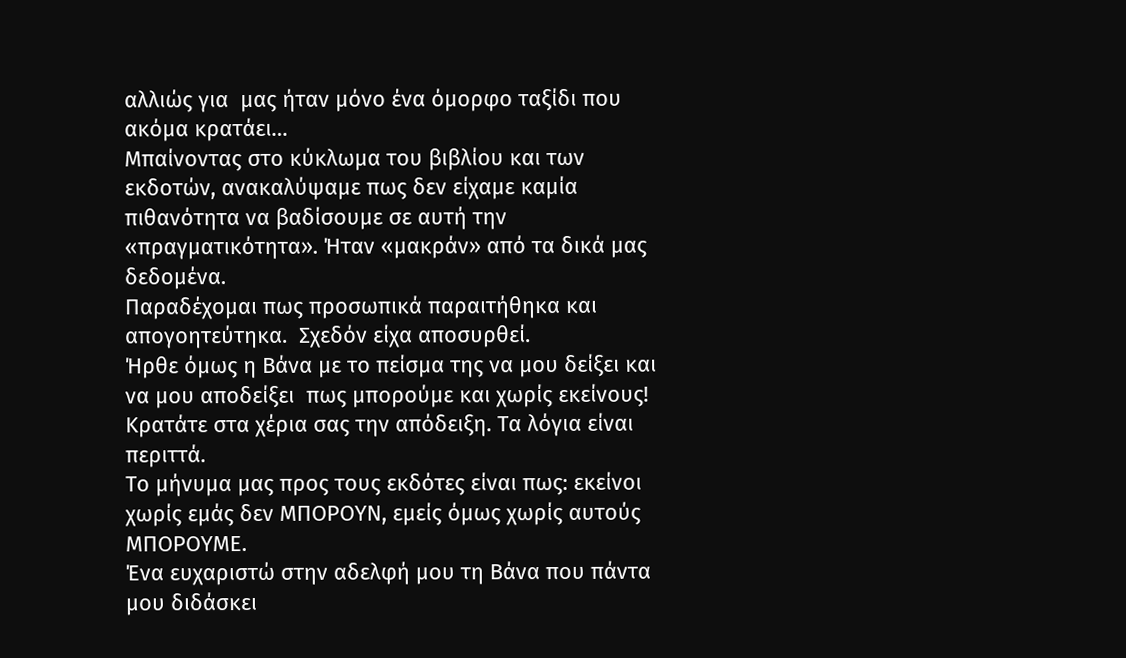αλλιώς για  μας ήταν μόνο ένα όμορφο ταξίδι που ακόμα κρατάει…
Μπαίνοντας στο κύκλωμα του βιβλίου και των εκδοτών, ανακαλύψαμε πως δεν είχαμε καμία πιθανότητα να βαδίσουμε σε αυτή την «πραγματικότητα». Ήταν «μακράν» από τα δικά μας δεδομένα.
Παραδέχομαι πως προσωπικά παραιτήθηκα και απογοητεύτηκα.  Σχεδόν είχα αποσυρθεί.
Ήρθε όμως η Βάνα με το πείσμα της να μου δείξει και να μου αποδείξει  πως μπορούμε και χωρίς εκείνους!
Κρατάτε στα χέρια σας την απόδειξη. Τα λόγια είναι περιττά.
Το μήνυμα μας προς τους εκδότες είναι πως: εκείνοι χωρίς εμάς δεν ΜΠΟΡΟΥΝ, εμείς όμως χωρίς αυτούς ΜΠΟΡΟΥΜΕ.
Ένα ευχαριστώ στην αδελφή μου τη Βάνα που πάντα μου διδάσκει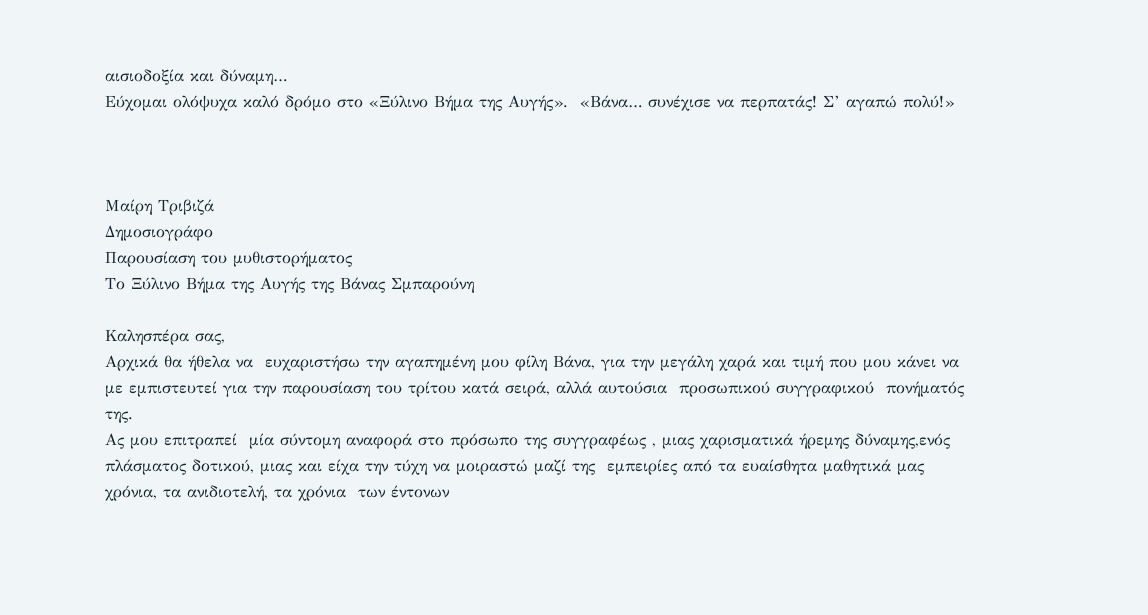αισιοδοξία και δύναμη…
Εύχομαι ολόψυχα καλό δρόμο στο «Ξύλινο Βήμα της Αυγής».  «Βάνα… συνέχισε να περπατάς! Σ’ αγαπώ πολύ!»



Μαίρη Τριβιζά
Δημοσιογράφο
Παρουσίαση του μυθιστορήματος
Το Ξύλινο Βήμα της Αυγής της Βάνας Σμπαρούνη

Καλησπέρα σας,
Αρχικά θα ήθελα να  ευχαριστήσω την αγαπημένη μου φίλη Βάνα, για την μεγάλη χαρά και τιμή που μου κάνει να με εμπιστευτεί για την παρουσίαση του τρίτου κατά σειρά, αλλά αυτούσια  προσωπικού συγγραφικού  πονήματός  της.
Ας μου επιτραπεί  μία σύντομη αναφορά στο πρόσωπο της συγγραφέως , μιας χαρισματικά ήρεμης δύναμης,ενός πλάσματος δοτικού, μιας και είχα την τύχη να μοιραστώ μαζί της  εμπειρίες από τα ευαίσθητα μαθητικά μας  χρόνια, τα ανιδιοτελή, τα χρόνια  των έντονων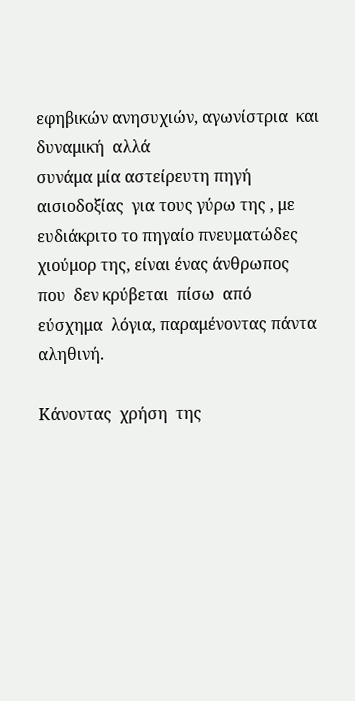εφηβικών ανησυχιών, αγωνίστρια  και δυναμική  αλλά
συνάμα μία αστείρευτη πηγή αισιοδοξίας  για τους γύρω της , με ευδιάκριτο το πηγαίο πνευματώδες  χιούμορ της, είναι ένας άνθρωπος  που  δεν κρύβεται  πίσω  από  εύσχημα  λόγια, παραμένοντας πάντα αληθινή.

Κάνοντας  χρήση  της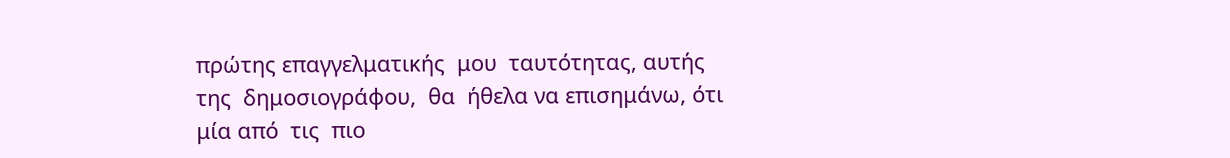πρώτης επαγγελματικής  μου  ταυτότητας, αυτής  της  δημοσιογράφου,  θα  ήθελα να επισημάνω, ότι  μία από  τις  πιο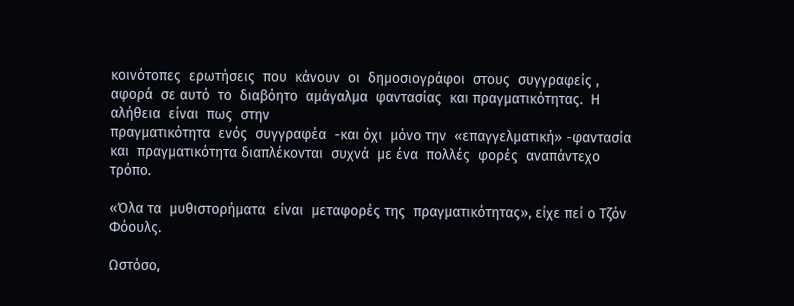κοινότοπες  ερωτήσεις  που  κάνουν  οι  δημοσιογράφοι  στους  συγγραφείς , αφορά  σε αυτό  το  διαβόητο  αμάγαλμα  φαντασίας  και πραγματικότητας.  Η  αλήθεια  είναι  πως  στην
πραγματικότητα  ενός  συγγραφέα  -και όχι  μόνο την  «επαγγελματική» -φαντασία  και  πραγματικότητα διαπλέκονται  συχνά  με ένα  πολλές  φορές  αναπάντεχο  τρόπο.

«Όλα τα  μυθιστορήματα  είναι  μεταφορές της  πραγματικότητας», είχε πεί ο Τζόν  Φόουλς.

Ωστόσο,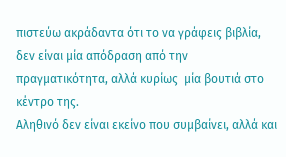πιστεύω ακράδαντα ότι το να γράφεις βιβλία, δεν είναι μία απόδραση από την  πραγματικότητα, αλλά κυρίως  μία βουτιά στο κέντρο της.
Αληθινό δεν είναι εκείνο που συμβαίνει, αλλά και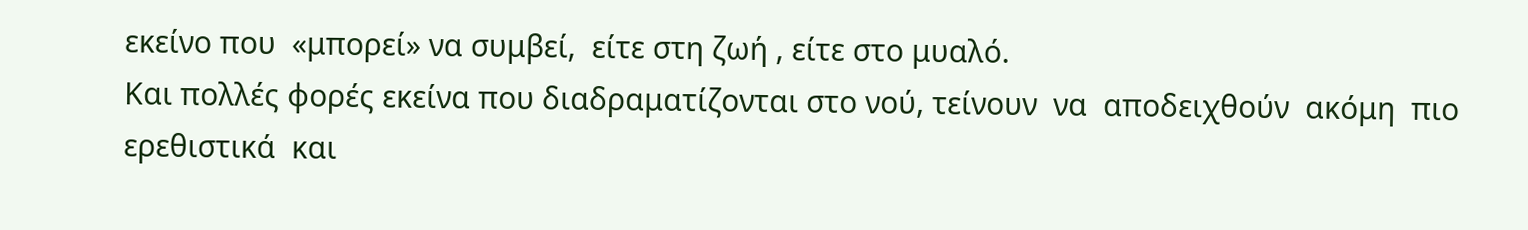εκείνο που  «μπορεί» να συμβεί,  είτε στη ζωή , είτε στο μυαλό.
Και πολλές φορές εκείνα που διαδραματίζονται στο νού, τείνουν  να  αποδειχθούν  ακόμη  πιο  ερεθιστικά  και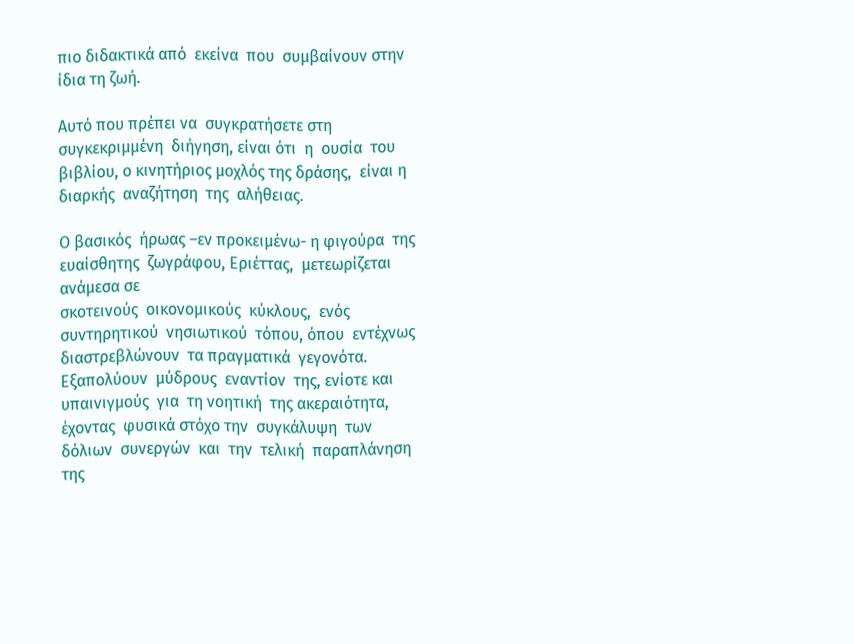πιο διδακτικά από  εκείνα  που  συμβαίνουν στην  ίδια τη ζωή.

Αυτό που πρέπει να  συγκρατήσετε στη  συγκεκριμμένη  διήγηση, είναι ότι  η  ουσία  του  βιβλίου, ο κινητήριος μοχλός της δράσης,  είναι η διαρκής  αναζήτηση  της  αλήθειας.

Ο βασικός  ήρωας –εν προκειμένω- η φιγούρα  της  ευαίσθητης  ζωγράφου, Εριέττας,  μετεωρίζεται  ανάμεσα σε
σκοτεινούς  οικονομικούς  κύκλους,  ενός  συντηρητικού  νησιωτικού  τόπου, όπου  εντέχνως  διαστρεβλώνουν  τα πραγματικά  γεγονότα.  Εξαπολύουν  μύδρους  εναντίον  της, ενίοτε και  υπαινιγμούς  για  τη νοητική  της ακεραιότητα, έχοντας  φυσικά στόχο την  συγκάλυψη  των  δόλιων  συνεργών  και  την  τελική  παραπλάνηση της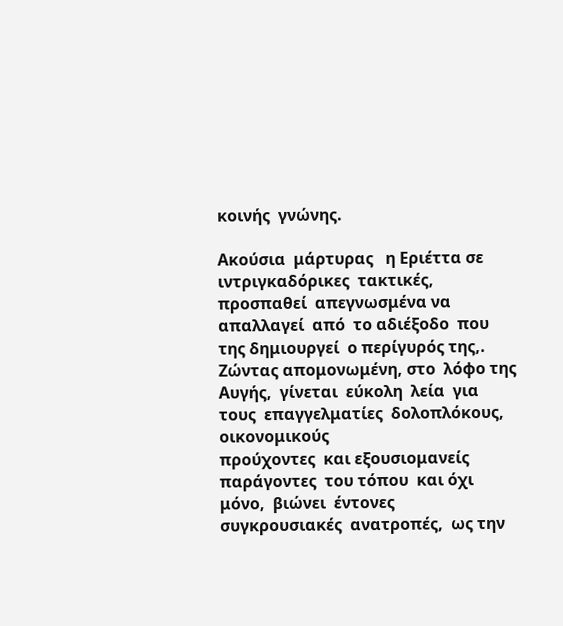κοινής  γνώνης.

Ακούσια  μάρτυρας   η Εριέττα σε  ιντριγκαδόρικες  τακτικές,  προσπαθεί  απεγνωσμένα να  απαλλαγεί  από  το αδιέξοδο  που  της δημιουργεί  ο περίγυρός της,.
Ζώντας απομονωμένη, στο  λόφο της  Αυγής,  γίνεται  εύκολη  λεία  για  τους  επαγγελματίες  δολοπλόκους, οικονομικούς
προύχοντες  και εξουσιομανείς  παράγοντες  του τόπου  και όχι μόνο,  βιώνει  έντονες  συγκρουσιακές  ανατροπές,  ως την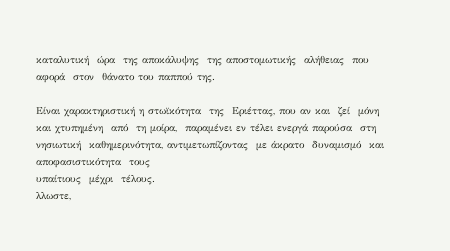καταλυτική  ώρα  της αποκάλυψης  της αποστομωτικής  αλήθειας  που αφορά  στον  θάνατο του παππού της.

Είναι χαρακτηριστική η στωϊκότητα  της  Εριέττας, που αν και  ζεί  μόνη  και χτυπημένη  από  τη μοίρα,  παραμένει εν τέλει ενεργά παρούσα  στη  νησιωτική  καθημερινότητα, αντιμετωπίζοντας  με άκρατο  δυναμισμό  και  αποφασιστικότητα  τους
υπαίτιους  μέχρι  τέλους.
λλωστε,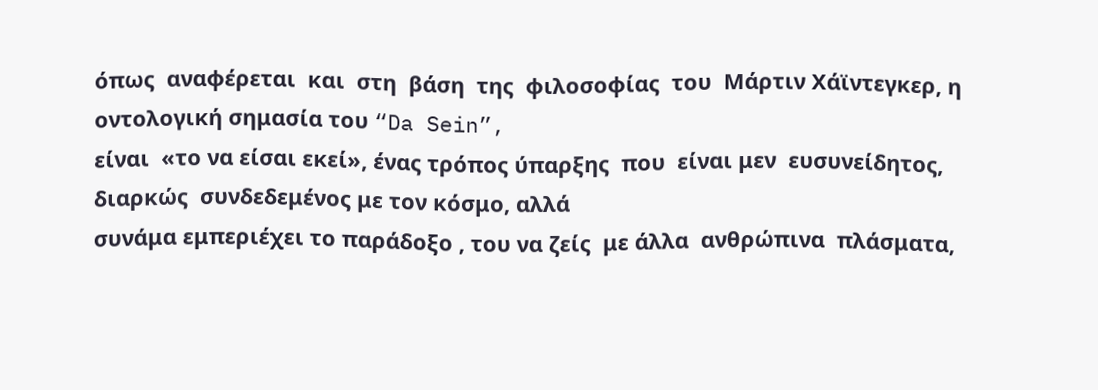όπως  αναφέρεται  και  στη  βάση  της  φιλοσοφίας  του  Μάρτιν Χάϊντεγκερ, η οντολογική σημασία του “Da Sein”,
είναι  «το να είσαι εκεί», ένας τρόπος ύπαρξης  που  είναι μεν  ευσυνείδητος,  διαρκώς  συνδεδεμένος με τον κόσμο, αλλά
συνάμα εμπεριέχει το παράδοξο , του να ζείς  με άλλα  ανθρώπινα  πλάσματα,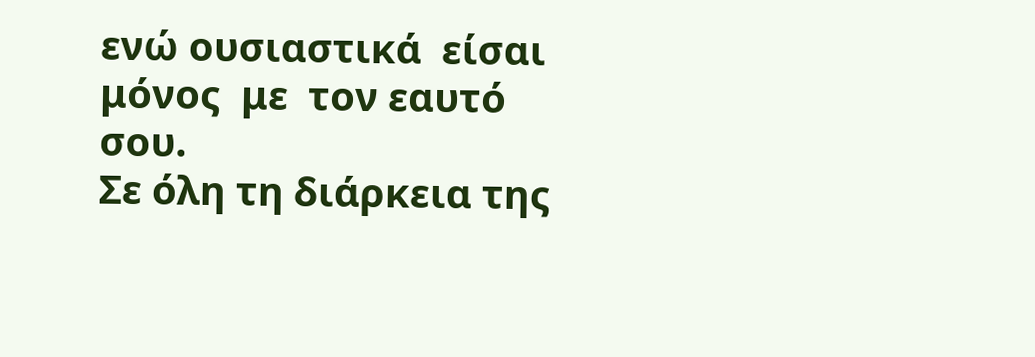ενώ ουσιαστικά  είσαι  μόνος  με  τον εαυτό  σου.
Σε όλη τη διάρκεια της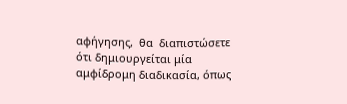αφήγησης,  θα  διαπιστώσετε ότι δημιουργείται μία αμφίδρομη διαδικασία, όπως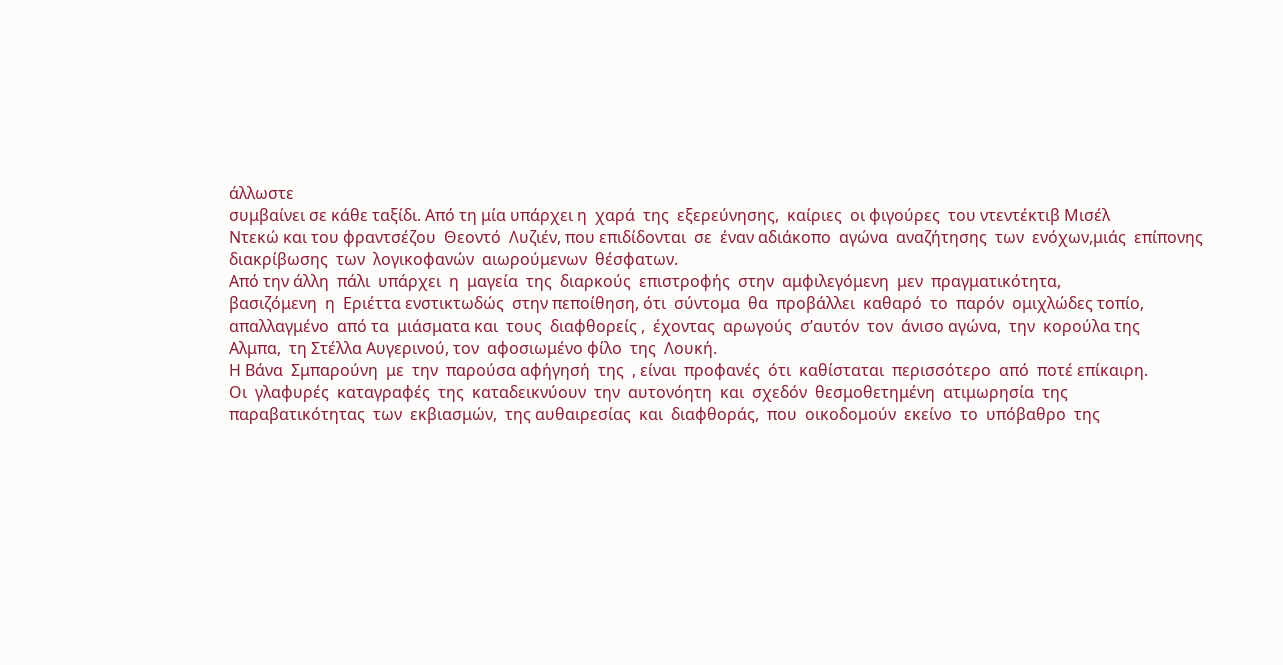άλλωστε
συμβαίνει σε κάθε ταξίδι. Από τη μία υπάρχει η  χαρά  της  εξερεύνησης,  καίριες  οι φιγούρες  του ντεντέκτιβ Μισέλ
Ντεκώ και του φραντσέζου  Θεοντό  Λυζιέν, που επιδίδονται  σε  έναν αδιάκοπο  αγώνα  αναζήτησης  των  ενόχων,μιάς  επίπονης  διακρίβωσης  των  λογικοφανών  αιωρούμενων  θέσφατων.
Από την άλλη  πάλι  υπάρχει  η  μαγεία  της  διαρκούς  επιστροφής  στην  αμφιλεγόμενη  μεν  πραγματικότητα,
βασιζόμενη  η  Εριέττα ενστικτωδώς  στην πεποίθηση, ότι  σύντομα  θα  προβάλλει  καθαρό  το  παρόν  ομιχλώδες τοπίο,
απαλλαγμένο  από τα  μιάσματα και  τους  διαφθορείς ,  έχοντας  αρωγούς  σ’αυτόν  τον  άνισο αγώνα,  την  κορούλα της
Αλμπα,  τη Στέλλα Αυγερινού, τον  αφοσιωμένο φίλο  της  Λουκή.
Η Βάνα  Σμπαρούνη  με  την  παρούσα αφήγησή  της  , είναι  προφανές  ότι  καθίσταται  περισσότερο  από  ποτέ επίκαιρη.
Οι  γλαφυρές  καταγραφές  της  καταδεικνύουν  την  αυτονόητη  και  σχεδόν  θεσμοθετημένη  ατιμωρησία  της
παραβατικότητας  των  εκβιασμών,  της αυθαιρεσίας  και  διαφθοράς,  που  οικοδομούν  εκείνο  το  υπόβαθρο  της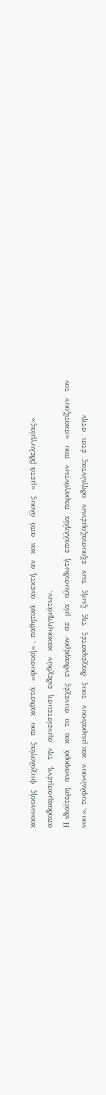κοινωνικής  ψυχολογίας  που  καθιστά  «φυσική» , παθητικά  ανεκτή, αν  και  από  όλους  «μετά βδελυγμίας»
αποδοκιμασμένη,  την  αμνείστευση  ειδεχθών  κακουργημάτων.
Η ιδιαίτερη  αναφορά  και  το  συνεχές  ενδιαφέρον  σε  μία  αλυσιδωτή  επαλληλία  παραγόντων  που  «σκοτίζουν  τον
νου», τυφλώνουν  και μωραίνουν  τους  διαχειριστές  της  ζωής  των  εξουσιαζομένων  οδηγώντας  έτσι  στην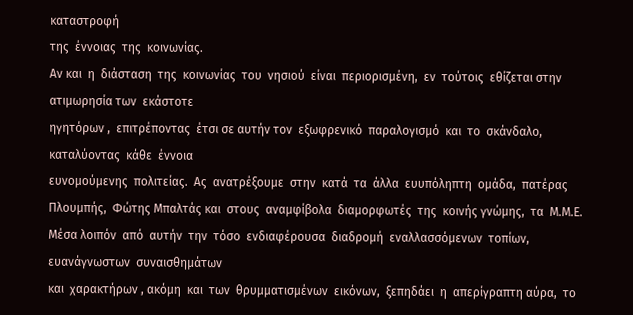καταστροφή
της  έννοιας  της  κοινωνίας.
Αν και  η  διάσταση  της  κοινωνίας  του  νησιού  είναι  περιορισμένη,  εν  τούτοις  εθίζεται στην  ατιμωρησία των  εκάστοτε
ηγητόρων ,  επιτρέποντας  έτσι σε αυτήν τον  εξωφρενικό  παραλογισμό  και  το  σκάνδαλο, καταλύοντας  κάθε  έννοια
ευνομούμενης  πολιτείας.  Ας  ανατρέξουμε  στην  κατά  τα  άλλα  ευυπόληπτη  ομάδα,  πατέρας Πλουμπής,  Φώτης Μπαλτάς και  στους  αναμφίβολα  διαμορφωτές  της  κοινής γνώμης,  τα  Μ.Μ.Ε.
Μέσα λοιπόν  από  αυτήν  την  τόσο  ενδιαφέρουσα  διαδρομή  εναλλασσόμενων  τοπίων,  ευανάγνωστων  συναισθημάτων
και  χαρακτήρων , ακόμη  και  των  θρυμματισμένων  εικόνων,  ξεπηδάει  η  απερίγραπτη αύρα,  το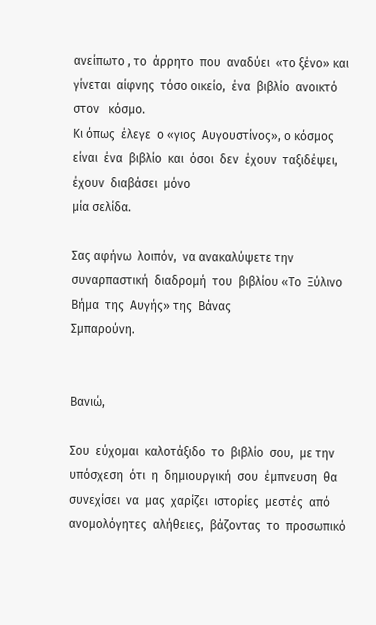ανείπωτο , το  άρρητο  που  αναδύει  «το ξένο» και  γίνεται  αίφνης  τόσο οικείο,  ένα  βιβλίο  ανοικτό  στον   κόσμο.
Κι όπως  έλεγε  ο «γιος  Αυγουστίνος», ο κόσμος  είναι  ένα  βιβλίο  και  όσοι  δεν  έχουν  ταξιδέψει,  έχουν  διαβάσει  μόνο
μία σελίδα.

Σας αφήνω  λοιπόν,  να ανακαλύψετε την  συναρπαστική  διαδρομή  του  βιβλίου «Το  Ξύλινο Βήμα  της  Αυγής» της  Βάνας
Σμπαρούνη.


Βανιώ,

Σου  εύχομαι  καλοτάξιδο  το  βιβλίο  σου,  με την  υπόσχεση  ότι  η  δημιουργική  σου  έμπνευση  θα  συνεχίσει  να  μας  χαρίζει  ιστορίες  μεστές  από  ανομολόγητες  αλήθειες,  βάζοντας  το  προσωπικό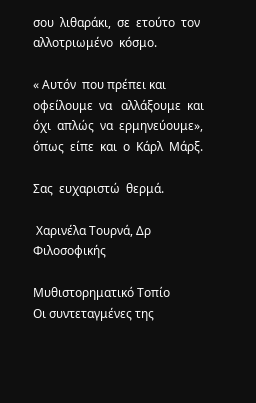σου  λιθαράκι,  σε  ετούτο  τον
αλλοτριωμένο  κόσμο.

« Αυτόν  που πρέπει και  οφείλουμε  να   αλλάξουμε  και  όχι  απλώς  να  ερμηνεύουμε», όπως  είπε  και  ο  Κάρλ  Μάρξ.

Σας  ευχαριστώ  θερμά.

 Χαρινέλα Τουρνά, Δρ Φιλοσοφικής

Μυθιστορηματικό Τοπίο
Οι συντεταγμένες της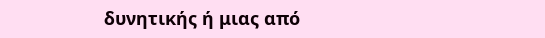δυνητικής ή μιας από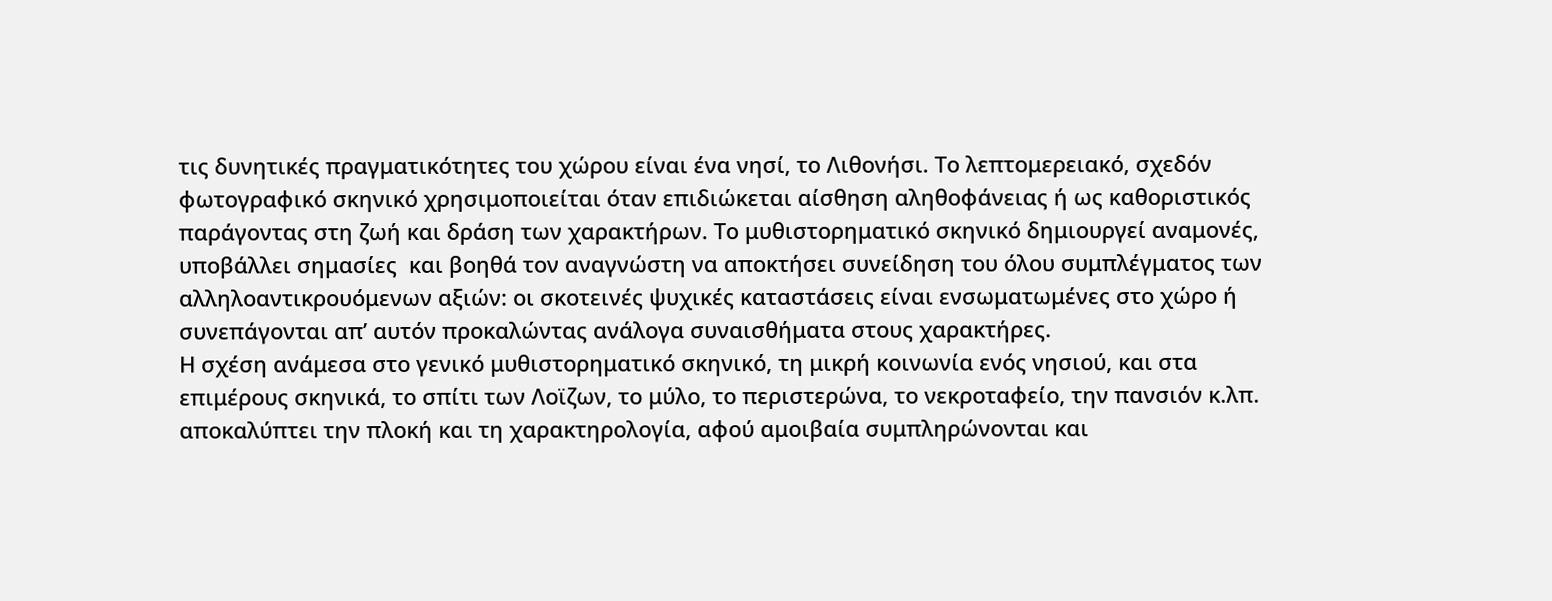τις δυνητικές πραγματικότητες του χώρου είναι ένα νησί, το Λιθονήσι. Το λεπτομερειακό, σχεδόν φωτογραφικό σκηνικό χρησιμοποιείται όταν επιδιώκεται αίσθηση αληθοφάνειας ή ως καθοριστικός παράγοντας στη ζωή και δράση των χαρακτήρων. Το μυθιστορηματικό σκηνικό δημιουργεί αναμονές,  υποβάλλει σημασίες  και βοηθά τον αναγνώστη να αποκτήσει συνείδηση του όλου συμπλέγματος των αλληλοαντικρουόμενων αξιών: οι σκοτεινές ψυχικές καταστάσεις είναι ενσωματωμένες στο χώρο ή συνεπάγονται απ’ αυτόν προκαλώντας ανάλογα συναισθήματα στους χαρακτήρες.
Η σχέση ανάμεσα στο γενικό μυθιστορηματικό σκηνικό, τη μικρή κοινωνία ενός νησιού, και στα επιμέρους σκηνικά, το σπίτι των Λοϊζων, το μύλο, το περιστερώνα, το νεκροταφείο, την πανσιόν κ.λπ. αποκαλύπτει την πλοκή και τη χαρακτηρολογία, αφού αμοιβαία συμπληρώνονται και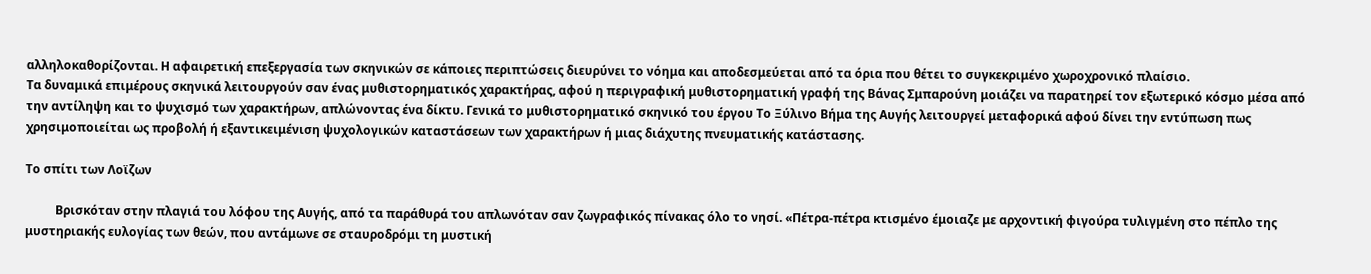αλληλοκαθορίζονται. Η αφαιρετική επεξεργασία των σκηνικών σε κάποιες περιπτώσεις διευρύνει το νόημα και αποδεσμεύεται από τα όρια που θέτει το συγκεκριμένο χωροχρονικό πλαίσιο.
Τα δυναμικά επιμέρους σκηνικά λειτουργούν σαν ένας μυθιστορηματικός χαρακτήρας, αφού η περιγραφική μυθιστορηματική γραφή της Βάνας Σμπαρούνη μοιάζει να παρατηρεί τον εξωτερικό κόσμο μέσα από την αντίληψη και το ψυχισμό των χαρακτήρων, απλώνοντας ένα δίκτυ. Γενικά το μυθιστορηματικό σκηνικό του έργου Το Ξύλινο Βήμα της Αυγής λειτουργεί μεταφορικά αφού δίνει την εντύπωση πως χρησιμοποιείται ως προβολή ή εξαντικειμένιση ψυχολογικών καταστάσεων των χαρακτήρων ή μιας διάχυτης πνευματικής κατάστασης.

Το σπίτι των Λοϊζων

          Βρισκόταν στην πλαγιά του λόφου της Αυγής, από τα παράθυρά του απλωνόταν σαν ζωγραφικός πίνακας όλο το νησί. «Πέτρα-πέτρα κτισμένο έμοιαζε με αρχοντική φιγούρα τυλιγμένη στο πέπλο της μυστηριακής ευλογίας των θεών, που αντάμωνε σε σταυροδρόμι τη μυστική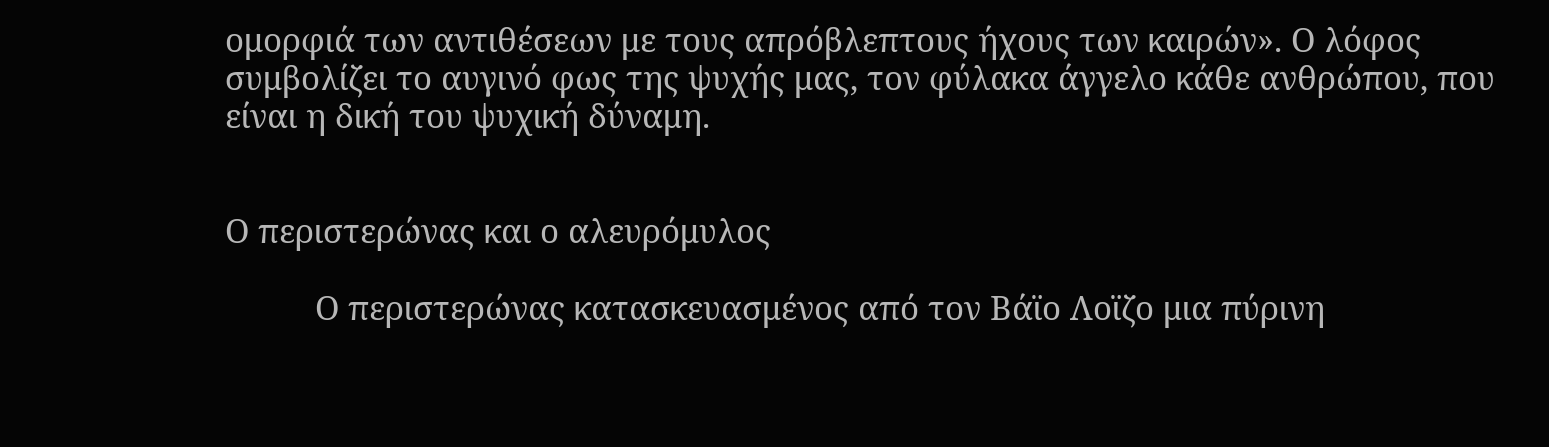ομορφιά των αντιθέσεων με τους απρόβλεπτους ήχους των καιρών». Ο λόφος συμβολίζει το αυγινό φως της ψυχής μας, τον φύλακα άγγελο κάθε ανθρώπου, που είναι η δική του ψυχική δύναμη.


Ο περιστερώνας και ο αλευρόμυλος

          Ο περιστερώνας κατασκευασμένος από τον Βάϊο Λοϊζο μια πύρινη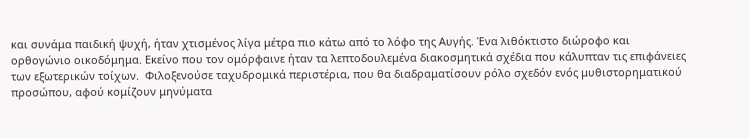και συνάμα παιδική ψυχή, ήταν χτισμένος λίγα μέτρα πιο κάτω από το λόφο της Αυγής. Ένα λιθόκτιστο διώροφο και ορθογώνιο οικοδόμημα. Εκείνο που τον ομόρφαινε ήταν τα λεπτοδουλεμένα διακοσμητικά σχέδια που κάλυπταν τις επιφάνειες των εξωτερικών τοίχων.  Φιλοξενούσε ταχυδρομικά περιστέρια, που θα διαδραματίσουν ρόλο σχεδόν ενός μυθιστορηματικού προσώπου, αφού κομίζουν μηνύματα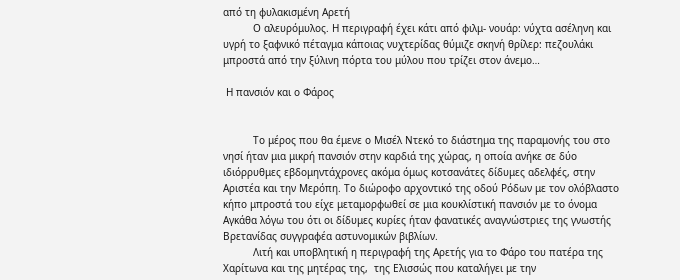από τη φυλακισμένη Αρετή
          Ο αλευρόμυλος. Η περιγραφή έχει κάτι από φιλμ- νουάρ: νύχτα ασέληνη και υγρή το ξαφνικό πέταγμα κάποιας νυχτερίδας θύμιζε σκηνή θρίλερ: πεζουλάκι μπροστά από την ξύλινη πόρτα του μύλου που τρίζει στον άνεμο…

 Η πανσιόν και ο Φάρος


          Το μέρος που θα έμενε ο Μισέλ Ντεκό το διάστημα της παραμονής του στο νησί ήταν μια μικρή πανσιόν στην καρδιά της χώρας, η οποία ανήκε σε δύο ιδιόρρυθμες εβδομηντάχρονες ακόμα όμως κοτσανάτες δίδυμες αδελφές, στην Αριστέα και την Μερόπη. Το διώροφο αρχοντικό της οδού Ρόδων με τον ολόβλαστο κήπο μπροστά του είχε μεταμορφωθεί σε μια κουκλίστική πανσιόν με το όνομα Αγκάθα λόγω του ότι οι δίδυμες κυρίες ήταν φανατικές αναγνώστριες της γνωστής Βρετανίδας συγγραφέα αστυνομικών βιβλίων.
          Λιτή και υποβλητική η περιγραφή της Αρετής για το Φάρο του πατέρα της Χαρίτωνα και της μητέρας της,  της Ελισσώς που καταλήγει με την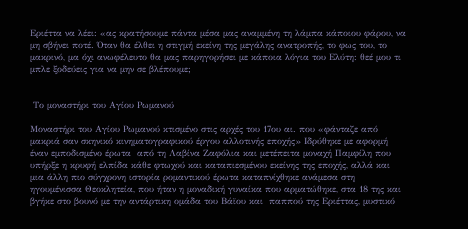Εριέττα να λέει: «ας κρατήσουμε πάντα μέσα μας αναμμένη τη λάμπα κάποιου φάρου, να μη σβήνει ποτέ. Όταν θα έλθει η στιγμή εκείνη της μεγάλης ανατροπής, το φως του, το μακρινό, μα όχι ανωφέλευτο θα μας παρηγορήσει με κάποια λόγια του Ελύτη: θεέ μου τι μπλε ξοδεύεις για να μην σε βλέπουμε;


 Το μοναστήρι του Αγίου Ρωμανού

Μοναστήρι του Αγίου Ρωμανού κτισμένο στις αρχές του 17ου αι. που «φάνταζε από μακριά σαν σκηνικό κινηματογραφικού έργου αλλοτινής εποχής» Ιδρύθηκε με αφορμή έναν εμποδισμένο έρωτα  από τη Λαβίνα Ζαφόλια και μετέπειτα μοναχή Παμφίλη που υπήρξε η κρυφή ελπίδα κάθε φτωχού και καταπιεσμένου εκείνης της εποχής, αλλά και μια άλλη πιο σύγχρονη ιστορία ρομαντικού έρωτα καταπνίχθηκε ανάμεσα στη ηγουμένισσα Θεοκλητεία, που ήταν η μοναδική γυναίκα που αρματώθηκε, στα 18 της και βγήκε στο βουνό με την αντάρτικη ομάδα του Βάϊου και  παππού της Εριέττας, μυστικό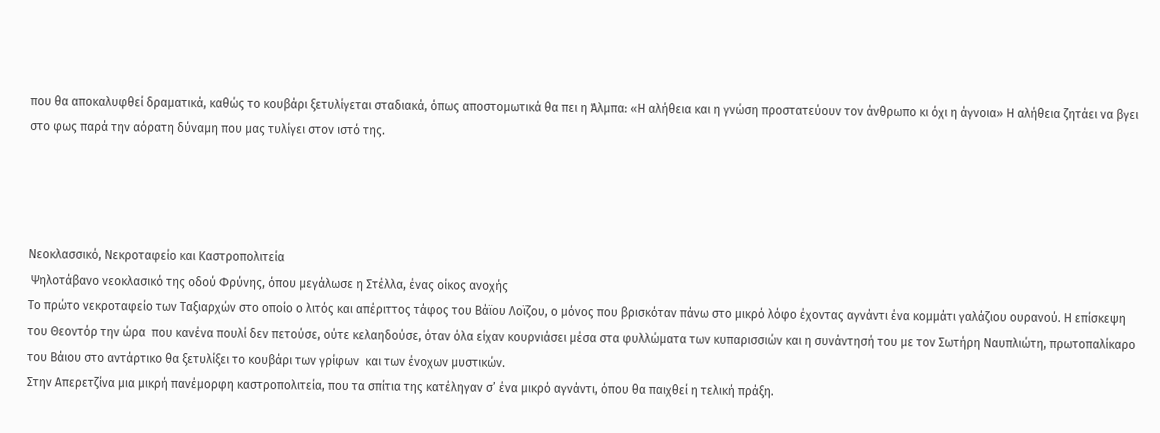που θα αποκαλυφθεί δραματικά, καθώς το κουβάρι ξετυλίγεται σταδιακά, όπως αποστομωτικά θα πει η Άλμπα: «Η αλήθεια και η γνώση προστατεύουν τον άνθρωπο κι όχι η άγνοια» Η αλήθεια ζητάει να βγει στο φως παρά την αόρατη δύναμη που μας τυλίγει στον ιστό της.




Νεοκλασσικό, Νεκροταφείο και Καστροπολιτεία
 Ψηλοτάβανο νεοκλασικό της οδού Φρύνης, όπου μεγάλωσε η Στέλλα, ένας οίκος ανοχής
Το πρώτο νεκροταφείο των Ταξιαρχών στο οποίο ο λιτός και απέριττος τάφος του Βάϊου Λοϊζου, ο μόνος που βρισκόταν πάνω στο μικρό λόφο έχοντας αγνάντι ένα κομμάτι γαλάζιου ουρανού. Η επίσκεψη του Θεοντόρ την ώρα  που κανένα πουλί δεν πετούσε, ούτε κελαηδούσε, όταν όλα είχαν κουρνιάσει μέσα στα φυλλώματα των κυπαρισσιών και η συνάντησή του με τον Σωτήρη Ναυπλιώτη, πρωτοπαλίκαρο του Βάιου στο αντάρτικο θα ξετυλίξει το κουβάρι των γρίφων  και των ένοχων μυστικών.
Στην Απερετζίνα μια μικρή πανέμορφη καστροπολιτεία, που τα σπίτια της κατέληγαν σ’ ένα μικρό αγνάντι, όπου θα παιχθεί η τελική πράξη.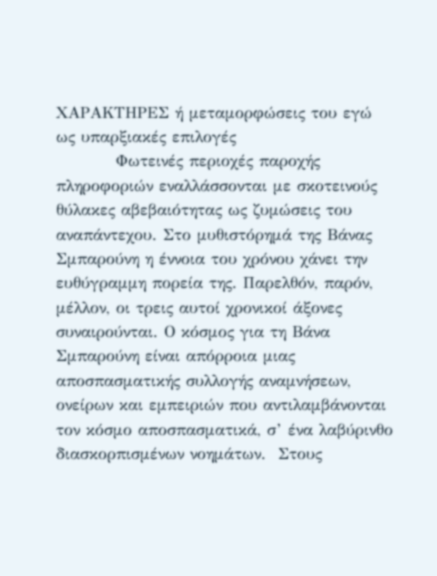ΧΑΡΑΚΤΗΡΕΣ ή μεταμορφώσεις του εγώ ως υπαρξιακές επιλογές
          Φωτεινές περιοχές παροχής πληροφοριών εναλλάσσονται με σκοτεινούς θύλακες αβεβαιότητας ως ζυμώσεις του αναπάντεχου. Στο μυθιστόρημά της Βάνας Σμπαρούνη η έννοια του χρόνου χάνει την ευθύγραμμη πορεία της. Παρελθόν, παρόν, μέλλον, οι τρεις αυτοί χρονικοί άξονες συναιρούνται. Ο κόσμος για τη Βάνα Σμπαρούνη είναι απόρροια μιας αποσπασματικής συλλογής αναμνήσεων, ονείρων και εμπειριών που αντιλαμβάνονται τον κόσμο αποσπασματικά, σ’ ένα λαβύρινθο διασκορπισμένων νοημάτων.  Στους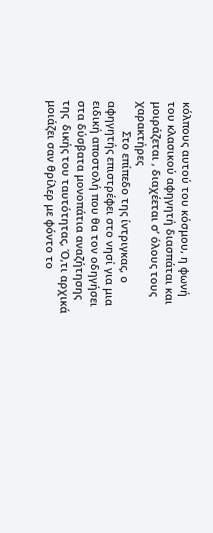κόλπους αυτού του κόσμου, η φωνή του κλασικού αφηγητή διασπάται και μοιράζεται , διαχέεται σ’ όλους τους χαρακτήρες
          Στο επίπεδο της ίντριγκας, ο αφηγητής επιστρέφει στο νησί για μια ειδική αποστολή που θα τον οδηγήσει στα δύσβατα μονοπάτια αναζήτησης  της  δικής του ταυτότητας, Ό,τι αρχικά μοιάζει σαν θρίλερ με φόντο το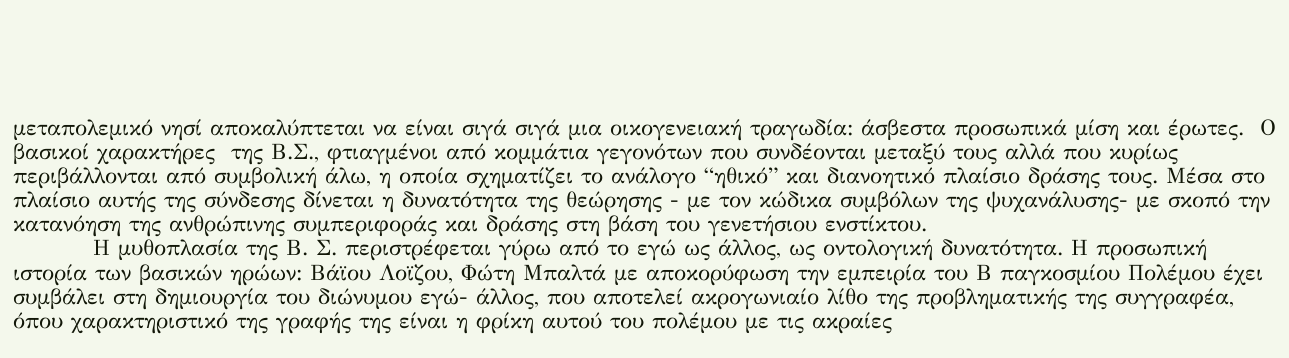μεταπολεμικό νησί αποκαλύπτεται να είναι σιγά σιγά μια οικογενειακή τραγωδία: άσβεστα προσωπικά μίση και έρωτες.  Ο βασικοί χαρακτήρες  της Β.Σ., φτιαγμένοι από κομμάτια γεγονότων που συνδέονται μεταξύ τους αλλά που κυρίως  περιβάλλονται από συμβολική άλω, η οποία σχηματίζει το ανάλογο “ηθικό” και διανοητικό πλαίσιο δράσης τους. Μέσα στο πλαίσιο αυτής της σύνδεσης δίνεται η δυνατότητα της θεώρησης - με τον κώδικα συμβόλων της ψυχανάλυσης- με σκοπό την κατανόηση της ανθρώπινης συμπεριφοράς και δράσης στη βάση του γενετήσιου ενστίκτου.
          Η μυθοπλασία της Β. Σ. περιστρέφεται γύρω από το εγώ ως άλλος, ως οντολογική δυνατότητα. Η προσωπική ιστορία των βασικών ηρώων: Βάϊου Λοϊζου, Φώτη Μπαλτά με αποκορύφωση την εμπειρία του Β παγκοσμίου Πολέμου έχει συμβάλει στη δημιουργία του διώνυμου εγώ- άλλος, που αποτελεί ακρογωνιαίο λίθο της προβληματικής της συγγραφέα, όπου χαρακτηριστικό της γραφής της είναι η φρίκη αυτού του πολέμου με τις ακραίες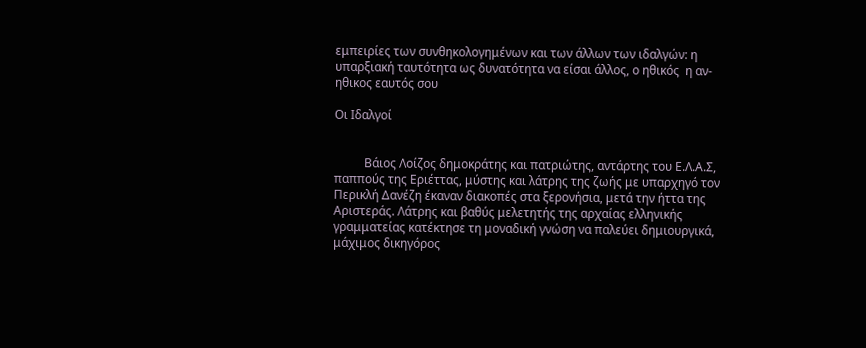εμπειρίες των συνθηκολογημένων και των άλλων των ιδαλγών: η υπαρξιακή ταυτότητα ως δυνατότητα να είσαι άλλος, ο ηθικός  η αν-ηθικος εαυτός σου

Οι Ιδαλγοί


          Βάιος Λοίζος δημοκράτης και πατριώτης, αντάρτης του Ε.Λ.Α.Σ, παππούς της Εριέττας, μύστης και λάτρης της ζωής με υπαρχηγό τον Περικλή Δανέζη έκαναν διακοπές στα ξερονήσια, μετά την ήττα της Αριστεράς. Λάτρης και βαθύς μελετητής της αρχαίας ελληνικής γραμματείας κατέκτησε τη μοναδική γνώση να παλεύει δημιουργικά, μάχιμος δικηγόρος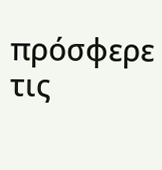πρόσφερε τις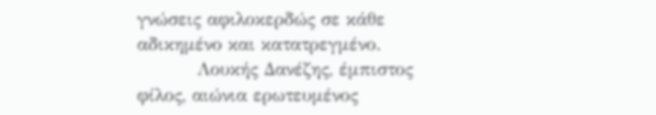γνώσεις αφιλοκερδώς σε κάθε αδικημένο και κατατρεγμένο.
          Λουκής Δανέζης, έμπιστος φίλος, αιώνια ερωτευμένος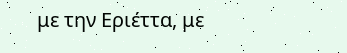με την Εριέττα, με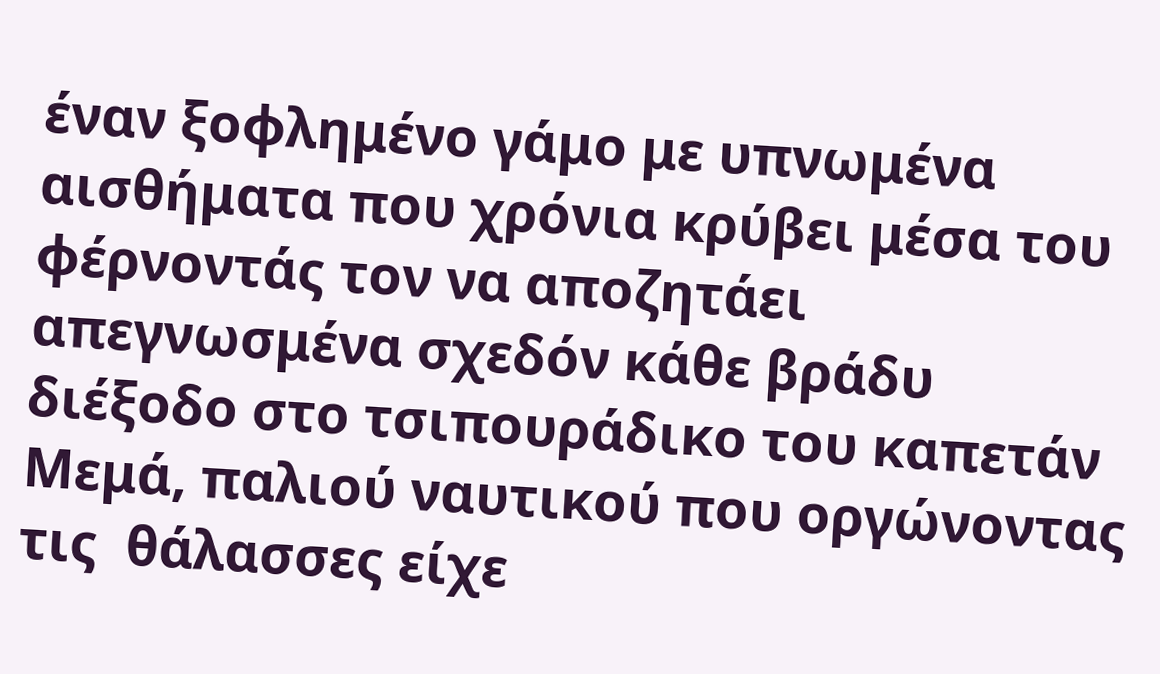έναν ξοφλημένο γάμο με υπνωμένα αισθήματα που χρόνια κρύβει μέσα του φέρνοντάς τον να αποζητάει απεγνωσμένα σχεδόν κάθε βράδυ διέξοδο στο τσιπουράδικο του καπετάν Μεμά, παλιού ναυτικού που οργώνοντας τις  θάλασσες είχε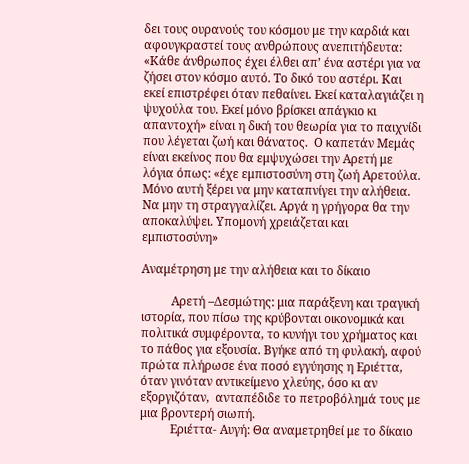δει τους ουρανούς του κόσμου με την καρδιά και αφουγκραστεί τους ανθρώπους ανεπιτήδευτα: «Κάθε άνθρωπος έχει έλθει απ’ ένα αστέρι για να ζήσει στον κόσμο αυτό. Το δικό του αστέρι. Και εκεί επιστρέφει όταν πεθαίνει. Εκεί καταλαγιάζει η ψυχούλα του. Εκεί μόνο βρίσκει απάγκιο κι απαντοχή» είναι η δική του θεωρία για το παιχνίδι που λέγεται ζωή και θάνατος.  Ο καπετάν Μεμάς είναι εκείνος που θα εμψυχώσει την Αρετή με λόγια όπως: «έχε εμπιστοσύνη στη ζωή Αρετούλα. Μόνο αυτή ξέρει να μην καταπνίγει την αλήθεια. Να μην τη στραγγαλίζει. Αργά η γρήγορα θα την αποκαλύψει. Υπομονή χρειάζεται και εμπιστοσύνη»

Αναμέτρηση με την αλήθεια και το δίκαιο

          Αρετή –Δεσμώτης: μια παράξενη και τραγική ιστορία, που πίσω της κρύβονται οικονομικά και πολιτικά συμφέροντα, το κυνήγι του χρήματος και το πάθος για εξουσία. Βγήκε από τη φυλακή, αφού πρώτα πλήρωσε ένα ποσό εγγύησης η Εριέττα, όταν γινόταν αντικείμενο χλεύης, όσο κι αν εξοργιζόταν,  ανταπέδιδε το πετροβόλημά τους με μια βροντερή σιωπή.
          Εριέττα- Αυγή: Θα αναμετρηθεί με το δίκαιο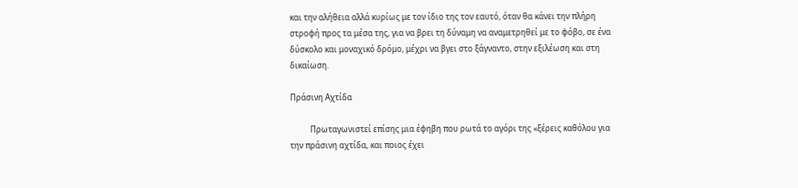και την αλήθεια αλλά κυρίως με τον ίδιο της τον εαυτό, όταν θα κάνει την πλήρη στροφή προς τα μέσα της, για να βρει τη δύναμη να αναμετρηθεί με το φόβο, σε ένα δύσκολο και μοναχικό δρόμο, μέχρι να βγει στο ξάγναντο, στην εξιλέωση και στη δικαίωση.

Πράσινη Αχτίδα

          Πρωταγωνιστεί επίσης μια έφηβη που ρωτά το αγόρι της «ξέρεις καθόλου για την πράσινη αχτίδα, και ποιος έχει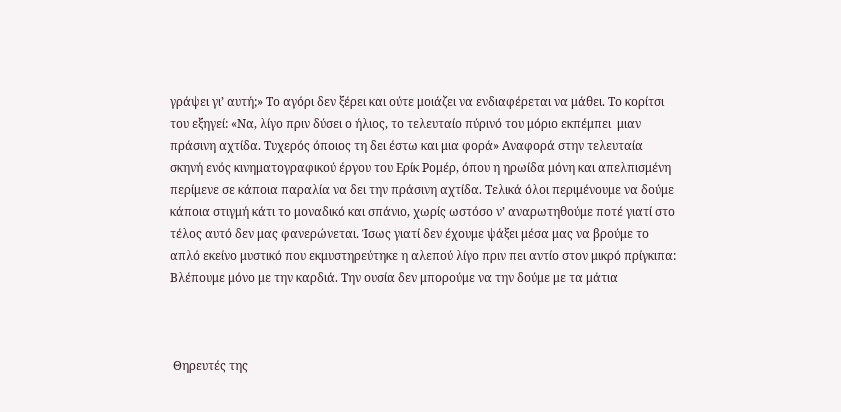γράψει γι’ αυτή;» Το αγόρι δεν ξέρει και ούτε μοιάζει να ενδιαφέρεται να μάθει. Το κορίτσι του εξηγεί: «Να, λίγο πριν δύσει ο ήλιος, το τελευταίο πύρινό του μόριο εκπέμπει  μιαν πράσινη αχτίδα. Τυχερός όποιος τη δει έστω και μια φορά» Αναφορά στην τελευταία σκηνή ενός κινηματογραφικού έργου του Ερίκ Ρομέρ, όπου η ηρωίδα μόνη και απελπισμένη περίμενε σε κάποια παραλία να δει την πράσινη αχτίδα. Τελικά όλοι περιμένουμε να δούμε κάποια στιγμή κάτι το μοναδικό και σπάνιο, χωρίς ωστόσο ν’ αναρωτηθούμε ποτέ γιατί στο τέλος αυτό δεν μας φανερώνεται. Ίσως γιατί δεν έχουμε ψάξει μέσα μας να βρούμε το απλό εκείνο μυστικό που εκμυστηρεύτηκε η αλεπού λίγο πριν πει αντίο στον μικρό πρίγκιπα: Βλέπουμε μόνο με την καρδιά. Την ουσία δεν μπορούμε να την δούμε με τα μάτια



 Θηρευτές της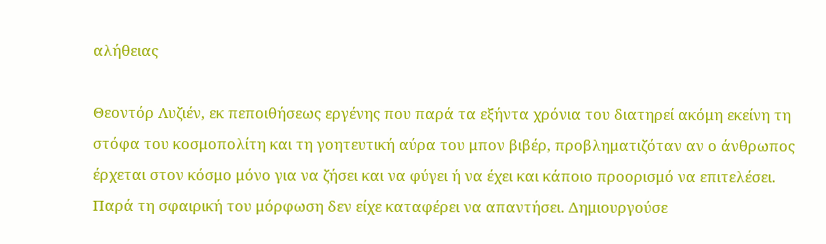αλήθειας

Θεοντόρ Λυζιέν, εκ πεποιθήσεως εργένης που παρά τα εξήντα χρόνια του διατηρεί ακόμη εκείνη τη στόφα του κοσμοπολίτη και τη γοητευτική αύρα του μπον βιβέρ, προβληματιζόταν αν ο άνθρωπος έρχεται στον κόσμο μόνο για να ζήσει και να φύγει ή να έχει και κάποιο προορισμό να επιτελέσει. Παρά τη σφαιρική του μόρφωση δεν είχε καταφέρει να απαντήσει. Δημιουργούσε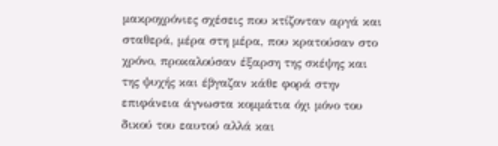μακροχρόνιες σχέσεις που κτίζονταν αργά και σταθερά, μέρα στη μέρα, που κρατούσαν στο χρόνο, προκαλούσαν έξαρση της σκέψης και της ψυχής και έβγαζαν κάθε φορά στην επιφάνεια άγνωστα κομμάτια όχι μόνο του δικού του εαυτού αλλά και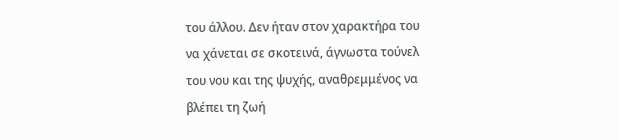του άλλου. Δεν ήταν στον χαρακτήρα του να χάνεται σε σκοτεινά, άγνωστα τούνελ του νου και της ψυχής, αναθρεμμένος να βλέπει τη ζωή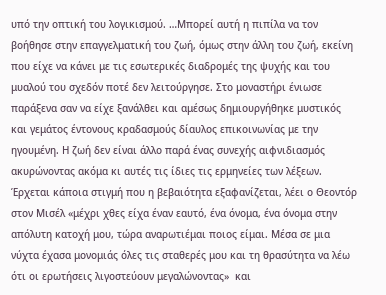υπό την οπτική του λογικισμού. …Μπορεί αυτή η πιπίλα να τον βοήθησε στην επαγγελματική του ζωή, όμως στην άλλη του ζωή, εκείνη που είχε να κάνει με τις εσωτερικές διαδρομές της ψυχής και του μυαλού του σχεδόν ποτέ δεν λειτούργησε. Στο μοναστήρι ένιωσε παράξενα σαν να είχε ξανάλθει και αμέσως δημιουργήθηκε μυστικός και γεμάτος έντονους κραδασμούς δίαυλος επικοινωνίας με την ηγουμένη. Η ζωή δεν είναι άλλο παρά ένας συνεχής αιφνιδιασμός ακυρώνοντας ακόμα κι αυτές τις ίδιες τις ερμηνείες των λέξεων. Έρχεται κάποια στιγμή που η βεβαιότητα εξαφανίζεται, λέει ο Θεοντόρ στον Μισέλ «μέχρι χθες είχα έναν εαυτό, ένα όνομα, ένα όνομα στην απόλυτη κατοχή μου, τώρα αναρωτιέμαι ποιος είμαι. Μέσα σε μια νύχτα έχασα μονομιάς όλες τις σταθερές μου και τη θρασύτητα να λέω ότι οι ερωτήσεις λιγοστεύουν μεγαλώνοντας»  και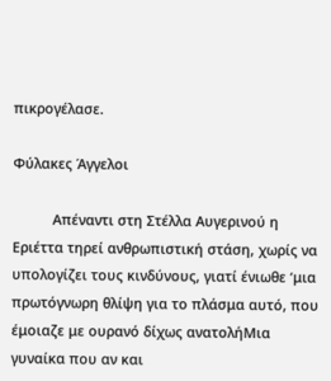πικρογέλασε.

Φύλακες Άγγελοι

          Απέναντι στη Στέλλα Αυγερινού η Εριέττα τηρεί ανθρωπιστική στάση, χωρίς να υπολογίζει τους κινδύνους, γιατί ένιωθε ‘μια πρωτόγνωρη θλίψη για το πλάσμα αυτό, που έμοιαζε με ουρανό δίχως ανατολήΜια γυναίκα που αν και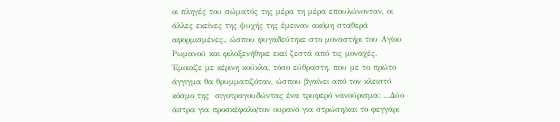οι πληγές του σώματός της μέρα τη μέρα επουλώνονταν, οι άλλες εκείνες της ψυχής της έμειναν ακόμη σταθερά αφορμισμένες., ώσπου φυγαδεύτηκε στο μοναστήρι του Αγίου Ρωμανού και φιλοξενήθηκε εκεί ζεστά από τις μοναχές. Έμοιαζε με κέρινη κούκλα, τόσο εύθραστη, που με το πρώτο άγγιγμα θα θρυμματιζόταν, ώσπου βγαίνει από τον κλειστό κόσμο της  σιγοτραγουδώντας ένα τρυφερό νανούρισμα: …Δύο άστρα για προσκέφαλο/τον ουρανό για στρώση/και το φεγγάρι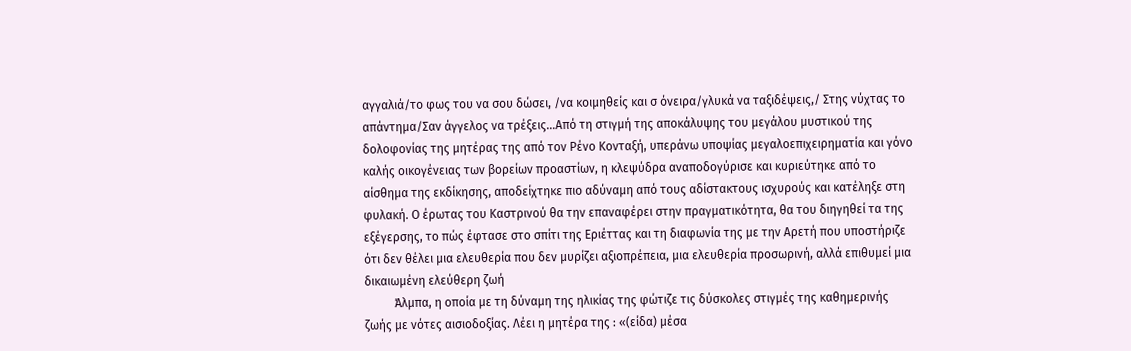αγγαλιά/το φως του να σου δώσει, /να κοιμηθείς και σ όνειρα/γλυκά να ταξιδέψεις,/ Στης νύχτας το απάντημα/Σαν άγγελος να τρέξεις…Από τη στιγμή της αποκάλυψης του μεγάλου μυστικού της δολοφονίας της μητέρας της από τον Ρένο Κονταξή, υπεράνω υποψίας μεγαλοεπιχειρηματία και γόνο καλής οικογένειας των βορείων προαστίων, η κλεψύδρα αναποδογύρισε και κυριεύτηκε από το αίσθημα της εκδίκησης, αποδείχτηκε πιο αδύναμη από τους αδίστακτους ισχυρούς και κατέληξε στη φυλακή. Ο έρωτας του Καστρινού θα την επαναφέρει στην πραγματικότητα, θα του διηγηθεί τα της εξέγερσης, το πώς έφτασε στο σπίτι της Εριέττας και τη διαφωνία της με την Αρετή που υποστήριζε ότι δεν θέλει μια ελευθερία που δεν μυρίζει αξιοπρέπεια, μια ελευθερία προσωρινή, αλλά επιθυμεί μια δικαιωμένη ελεύθερη ζωή
          Άλμπα, η οποία με τη δύναμη της ηλικίας της φώτιζε τις δύσκολες στιγμές της καθημερινής  ζωής με νότες αισιοδοξίας. Λέει η μητέρα της : «(είδα) μέσα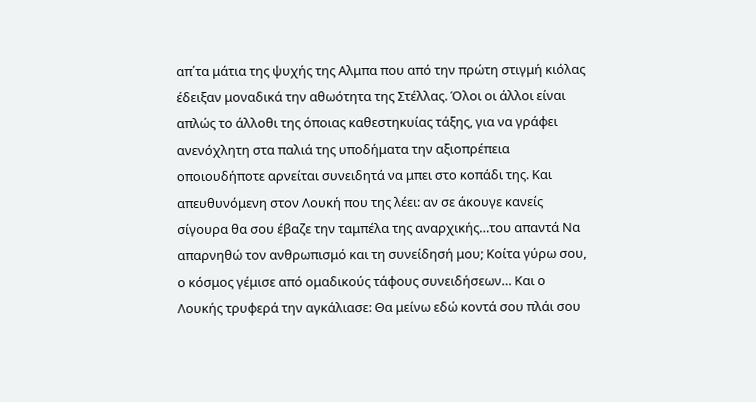απ΄τα μάτια της ψυχής της Αλμπα που από την πρώτη στιγμή κιόλας έδειξαν μοναδικά την αθωότητα της Στέλλας. Όλοι οι άλλοι είναι απλώς το άλλοθι της όποιας καθεστηκυίας τάξης, για να γράφει ανενόχλητη στα παλιά της υποδήματα την αξιοπρέπεια οποιουδήποτε αρνείται συνειδητά να μπει στο κοπάδι της. Και απευθυνόμενη στον Λουκή που της λέει: αν σε άκουγε κανείς σίγουρα θα σου έβαζε την ταμπέλα της αναρχικής…του απαντά Να απαρνηθώ τον ανθρωπισμό και τη συνείδησή μου; Κοίτα γύρω σου, ο κόσμος γέμισε από ομαδικούς τάφους συνειδήσεων… Και ο Λουκής τρυφερά την αγκάλιασε: Θα μείνω εδώ κοντά σου πλάι σου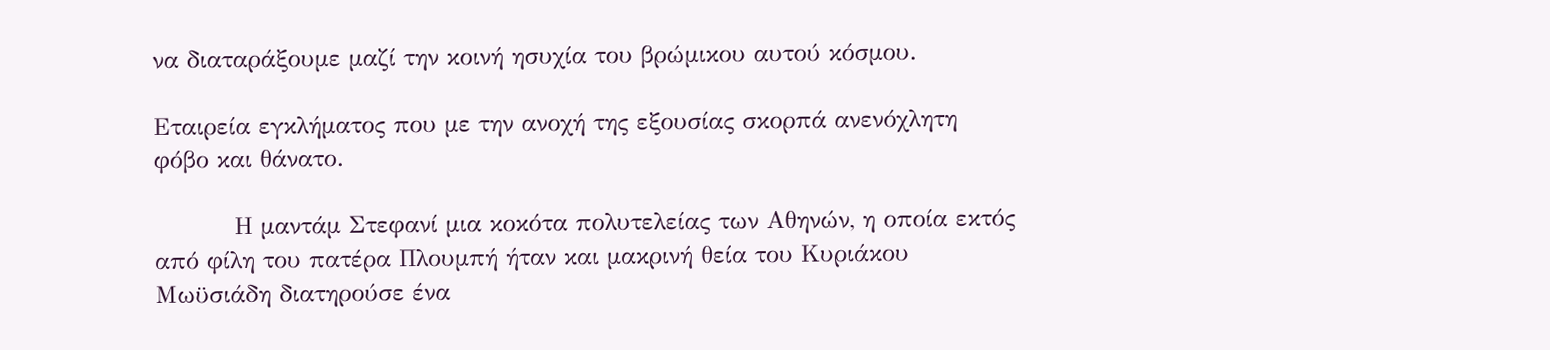να διαταράξουμε μαζί την κοινή ησυχία του βρώμικου αυτού κόσμου.

Εταιρεία εγκλήματος που με την ανοχή της εξουσίας σκορπά ανενόχλητη φόβο και θάνατο.

          Η μαντάμ Στεφανί μια κοκότα πολυτελείας των Αθηνών, η οποία εκτός από φίλη του πατέρα Πλουμπή ήταν και μακρινή θεία του Κυριάκου Μωϋσιάδη διατηρούσε ένα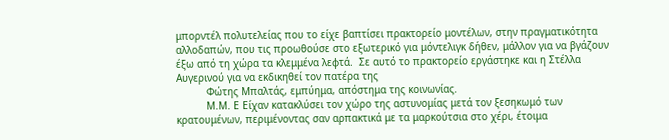μπορντέλ πολυτελείας που το είχε βαπτίσει πρακτορείο μοντέλων, στην πραγματικότητα αλλοδαπών, που τις προωθούσε στο εξωτερικό για μόντελιγκ δήθεν, μάλλον για να βγάζουν έξω από τη χώρα τα κλεμμένα λεφτά.  Σε αυτό το πρακτορείο εργάστηκε και η Στέλλα Αυγερινού για να εκδικηθεί τον πατέρα της
          Φώτης Μπαλτάς, εμπύημα, απόστημα της κοινωνίας.
          Μ.Μ. Ε Είχαν κατακλύσει τον χώρο της αστυνομίας μετά τον ξεσηκωμό των κρατουμένων, περιμένοντας σαν αρπακτικά με τα μαρκούτσια στο χέρι, έτοιμα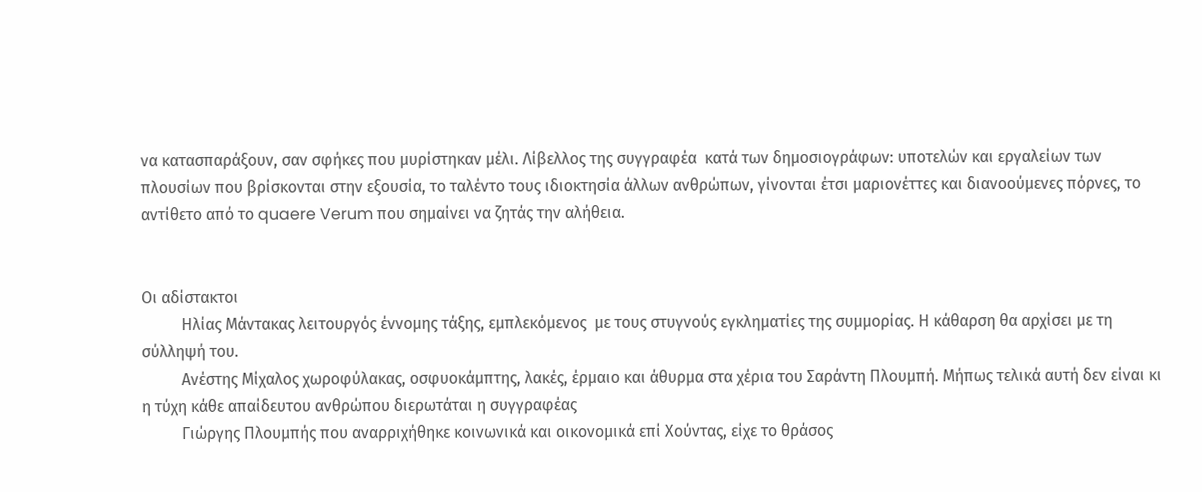να κατασπαράξουν, σαν σφήκες που μυρίστηκαν μέλι. Λίβελλος της συγγραφέα  κατά των δημοσιογράφων: υποτελών και εργαλείων των πλουσίων που βρίσκονται στην εξουσία, το ταλέντο τους ιδιοκτησία άλλων ανθρώπων, γίνονται έτσι μαριονέττες και διανοούμενες πόρνες, το αντίθετο από το quaere Verum που σημαίνει να ζητάς την αλήθεια.


Οι αδίστακτοι
          Ηλίας Μάντακας λειτουργός έννομης τάξης, εμπλεκόμενος  με τους στυγνούς εγκληματίες της συμμορίας. Η κάθαρση θα αρχίσει με τη σύλληψή του.
          Ανέστης Μίχαλος χωροφύλακας, οσφυοκάμπτης, λακές, έρμαιο και άθυρμα στα χέρια του Σαράντη Πλουμπή. Μήπως τελικά αυτή δεν είναι κι η τύχη κάθε απαίδευτου ανθρώπου διερωτάται η συγγραφέας
          Γιώργης Πλουμπής που αναρριχήθηκε κοινωνικά και οικονομικά επί Χούντας, είχε το θράσος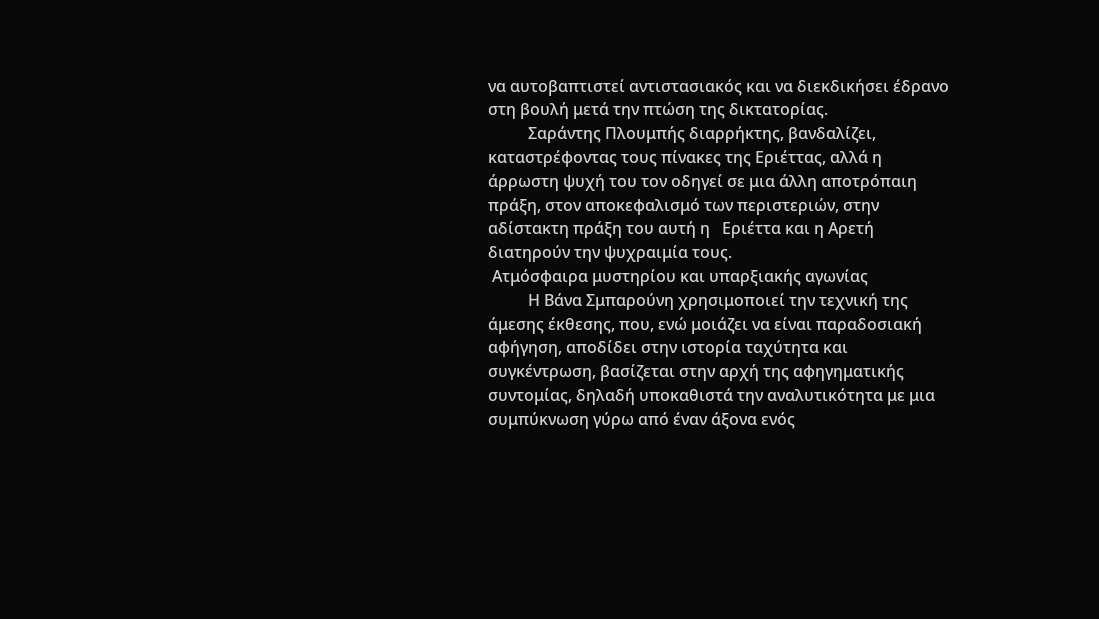να αυτοβαπτιστεί αντιστασιακός και να διεκδικήσει έδρανο στη βουλή μετά την πτώση της δικτατορίας.
          Σαράντης Πλουμπής διαρρήκτης, βανδαλίζει, καταστρέφοντας τους πίνακες της Εριέττας, αλλά η άρρωστη ψυχή του τον οδηγεί σε μια άλλη αποτρόπαιη πράξη, στον αποκεφαλισμό των περιστεριών, στην αδίστακτη πράξη του αυτή η   Εριέττα και η Αρετή διατηρούν την ψυχραιμία τους.
 Ατμόσφαιρα μυστηρίου και υπαρξιακής αγωνίας
          Η Βάνα Σμπαρούνη χρησιμοποιεί την τεχνική της άμεσης έκθεσης, που, ενώ μοιάζει να είναι παραδοσιακή αφήγηση, αποδίδει στην ιστορία ταχύτητα και συγκέντρωση, βασίζεται στην αρχή της αφηγηματικής συντομίας, δηλαδή υποκαθιστά την αναλυτικότητα με μια συμπύκνωση γύρω από έναν άξονα ενός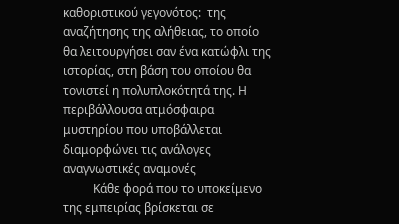καθοριστικού γεγονότος:  της αναζήτησης της αλήθειας, το οποίο θα λειτουργήσει σαν ένα κατώφλι της ιστορίας, στη βάση του οποίου θα τονιστεί η πολυπλοκότητά της. Η περιβάλλουσα ατμόσφαιρα μυστηρίου που υποβάλλεται διαμορφώνει τις ανάλογες αναγνωστικές αναμονές
          Κάθε φορά που το υποκείμενο της εμπειρίας βρίσκεται σε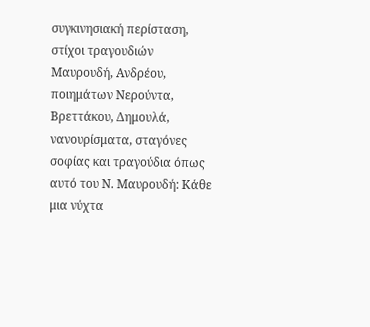συγκινησιακή περίσταση, στίχοι τραγουδιών Μαυρουδή, Ανδρέου, ποιημάτων Νερούντα, Βρεττάκου, Δημουλά, νανουρίσματα, σταγόνες σοφίας και τραγούδια όπως αυτό του Ν. Μαυρουδή: Κάθε μια νύχτα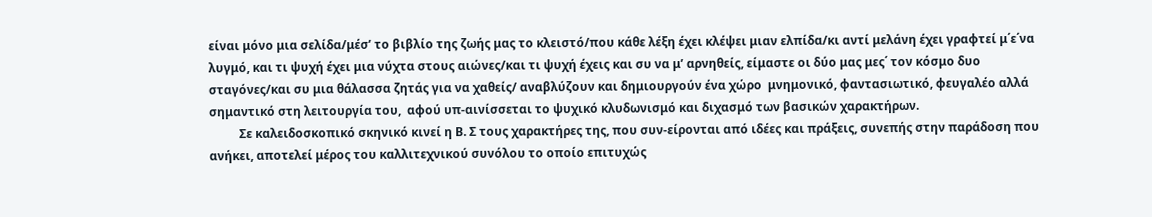είναι μόνο μια σελίδα/μέσ’ το βιβλίο της ζωής μας το κλειστό/που κάθε λέξη έχει κλέψει μιαν ελπίδα/κι αντί μελάνη έχει γραφτεί μ΄ε΄να λυγμό, και τι ψυχή έχει μια νύχτα στους αιώνες/και τι ψυχή έχεις και συ να μ’ αρνηθείς, είμαστε οι δύο μας μες΄ τον κόσμο δυο σταγόνες/και συ μια θάλασσα ζητάς για να χαθείς/ αναβλύζουν και δημιουργούν ένα χώρο  μνημονικό, φαντασιωτικό, φευγαλέο αλλά σημαντικό στη λειτουργία του,  αφού υπ-αινίσσεται το ψυχικό κλυδωνισμό και διχασμό των βασικών χαρακτήρων.
          Σε καλειδοσκοπικό σκηνικό κινεί η Β. Σ τους χαρακτήρες της, που συν-είρονται από ιδέες και πράξεις, συνεπής στην παράδοση που ανήκει, αποτελεί μέρος του καλλιτεχνικού συνόλου το οποίο επιτυχώς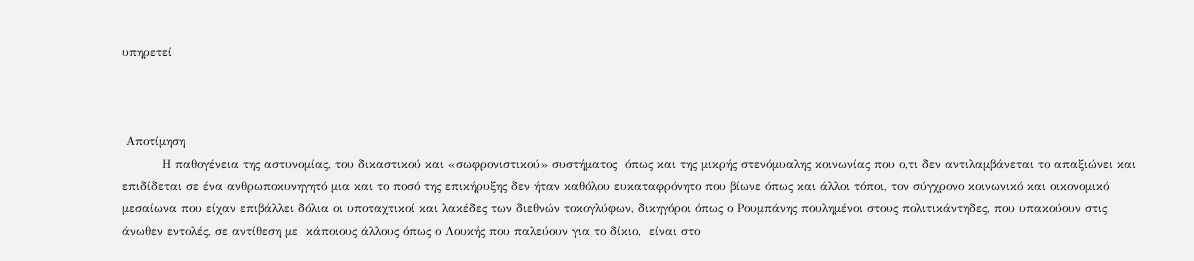υπηρετεί



 Αποτίμηση
          Η παθογένεια της αστυνομίας, του δικαστικού και «σωφρονιστικού» συστήματος  όπως και της μικρής στενόμυαλης κοινωνίας που ο,τι δεν αντιλαμβάνεται το απαξιώνει και επιδίδεται σε ένα ανθρωποκυνηγητό μια και το ποσό της επικήρυξης δεν ήταν καθόλου ευκαταφρόνητο που βίωνε όπως και άλλοι τόποι, τον σύγχρονο κοινωνικό και οικονομικό μεσαίωνα που είχαν επιβάλλει δόλια οι υποταχτικοί και λακέδες των διεθνών τοκογλύφων, δικηγόροι όπως ο Ρουμπάνης πουλημένοι στους πολιτικάντηδες, που υπακούουν στις άνωθεν εντολές, σε αντίθεση με  κάποιους άλλους όπως ο Λουκής που παλεύουν για το δίκιο,  είναι στο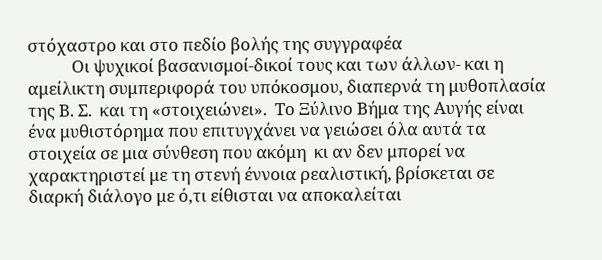στόχαστρο και στο πεδίο βολής της συγγραφέα
           Οι ψυχικοί βασανισμοί-δικοί τους και των άλλων- και η αμείλικτη συμπεριφορά του υπόκοσμου, διαπερνά τη μυθοπλασία της Β. Σ.  και τη «στοιχειώνει».  Το Ξύλινο Βήμα της Αυγής είναι ένα μυθιστόρημα που επιτυγχάνει να γειώσει όλα αυτά τα στοιχεία σε μια σύνθεση που ακόμη  κι αν δεν μπορεί να χαρακτηριστεί με τη στενή έννοια ρεαλιστική, βρίσκεται σε διαρκή διάλογο με ό,τι είθισται να αποκαλείται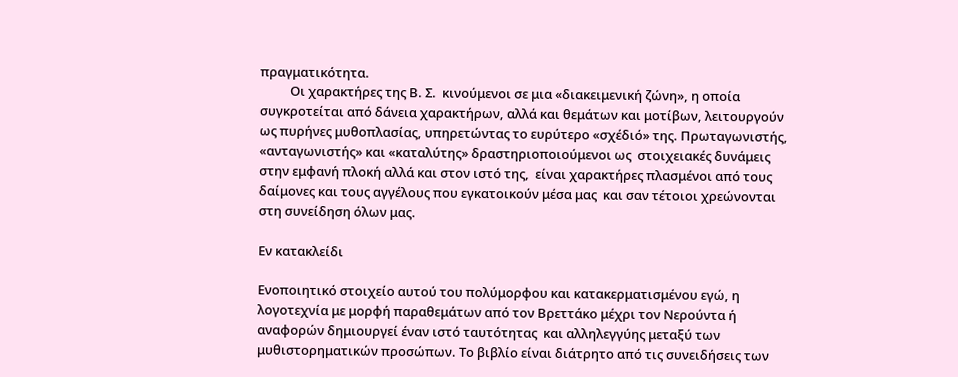πραγματικότητα.
          Οι χαρακτήρες της Β. Σ.  κινούμενοι σε μια «διακειμενική ζώνη», η οποία συγκροτείται από δάνεια χαρακτήρων, αλλά και θεμάτων και μοτίβων, λειτουργούν ως πυρήνες μυθοπλασίας, υπηρετώντας το ευρύτερο «σχέδιό» της. Πρωταγωνιστής, «ανταγωνιστής» και «καταλύτης» δραστηριοποιούμενοι ως  στοιχειακές δυνάμεις στην εμφανή πλοκή αλλά και στον ιστό της,  είναι χαρακτήρες πλασμένοι από τους δαίμονες και τους αγγέλους που εγκατοικούν μέσα μας  και σαν τέτοιοι χρεώνονται στη συνείδηση όλων μας.

Εν κατακλείδι

Ενοποιητικό στοιχείο αυτού του πολύμορφου και κατακερματισμένου εγώ, η λογοτεχνία με μορφή παραθεμάτων από τον Βρεττάκο μέχρι τον Νερούντα ή αναφορών δημιουργεί έναν ιστό ταυτότητας  και αλληλεγγύης μεταξύ των μυθιστορηματικών προσώπων. Το βιβλίο είναι διάτρητο από τις συνειδήσεις των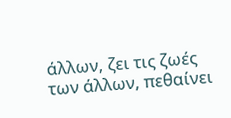άλλων, ζει τις ζωές των άλλων, πεθαίνει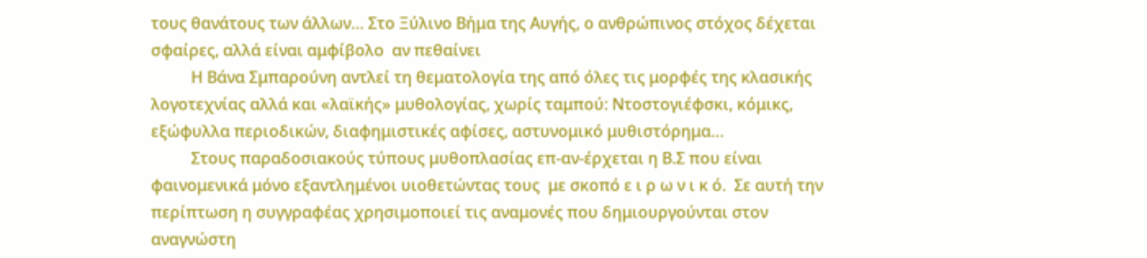τους θανάτους των άλλων… Στο Ξύλινο Βήμα της Αυγής, ο ανθρώπινος στόχος δέχεται σφαίρες, αλλά είναι αμφίβολο  αν πεθαίνει
          Η Βάνα Σμπαρούνη αντλεί τη θεματολογία της από όλες τις μορφές της κλασικής λογοτεχνίας αλλά και «λαϊκής» μυθολογίας, χωρίς ταμπού: Ντοστογιέφσκι, κόμικς, εξώφυλλα περιοδικών, διαφημιστικές αφίσες, αστυνομικό μυθιστόρημα…
          Στους παραδοσιακούς τύπους μυθοπλασίας επ-αν-έρχεται η Β.Σ που είναι φαινομενικά μόνο εξαντλημένοι υιοθετώντας τους  με σκοπό ε ι ρ ω ν ι κ ό.  Σε αυτή την περίπτωση η συγγραφέας χρησιμοποιεί τις αναμονές που δημιουργούνται στον αναγνώστη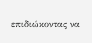επιδιώκοντας να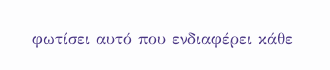φωτίσει αυτό που ενδιαφέρει κάθε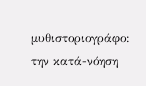μυθιστοριογράφο: την κατά-νόηση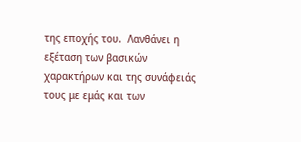της εποχής του.  Λανθάνει η εξέταση των βασικών χαρακτήρων και της συνάφειάς τους με εμάς και των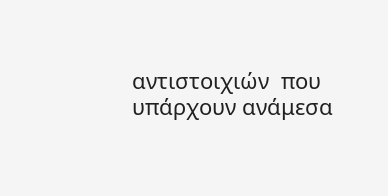αντιστοιχιών  που υπάρχουν ανάμεσα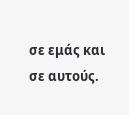σε εμάς και σε αυτούς.